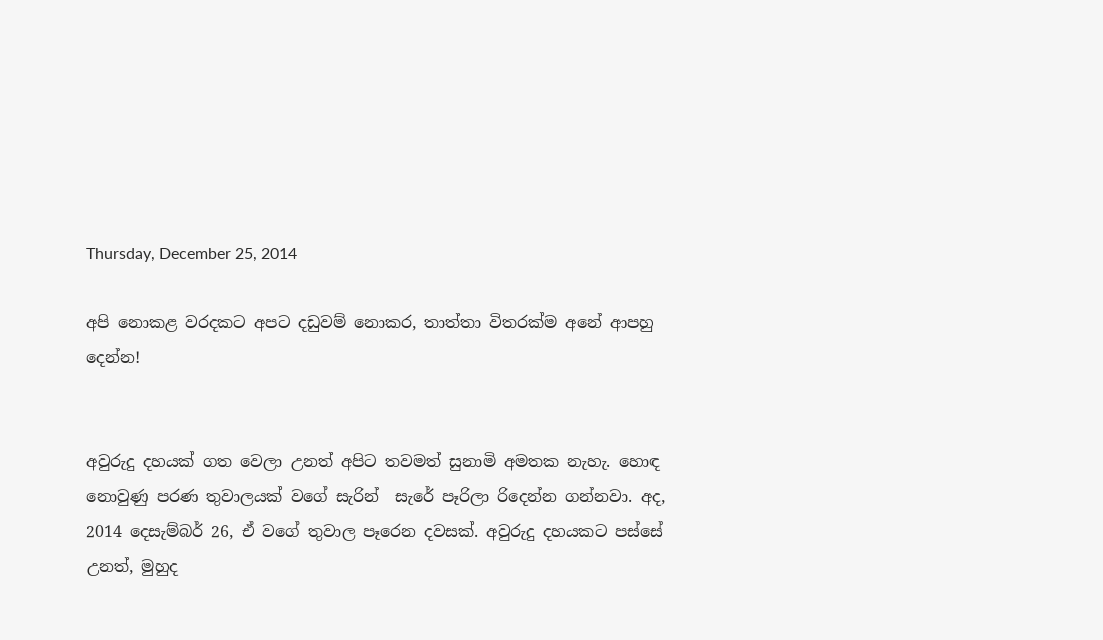Thursday, December 25, 2014

අපි නොකළ වරදකට අපට දඩුවම් නොකර, තාත්තා විතරක්ම අනේ ආපහු දෙන්න!


අවුරුදු දහයක් ගත වෙලා උනත් අපිට තවමත් සුනාමි අමතක නැහැ. හොඳ නොවුණු පරණ තුවාලයක් වගේ සැරින්  සැරේ පෑරිලා රිදෙන්න ගන්නවා. අද, 2014 දෙසැම්බර් 26, ඒ වගේ තුවාල පෑරෙන දවසක්. අවුරුදු දහයකට පස්සේ උනත්, මුහුද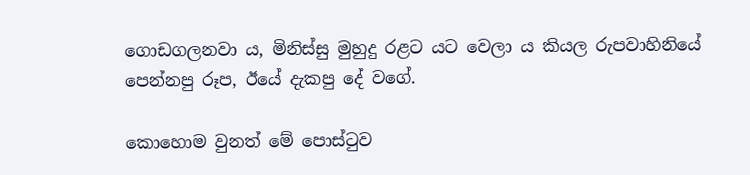ගොඩගලනවා ය, මිනිස්සු මුහුදු රළට යට වෙලා ය කියල රුපවාහිනියේ පෙන්නපු රූප, ඊයේ දැකපු දේ වගේ.

කොහොම වුනත් මේ පොස්ටුව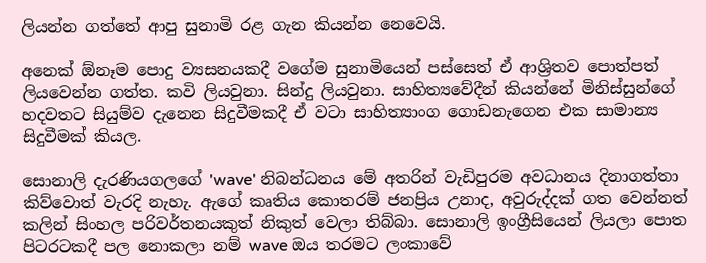ලියන්න ගත්තේ ආපු සුනාමි රළ ගැන කියන්න නෙවෙයි.

අනෙක් ඕනෑම පොදු ව්‍යසනයකදී වගේම සුනාමියෙන් පස්සෙත් ඒ ආශ්‍රිතව පොත්පත් ලියවෙන්න ගත්ත. කවි ලියවුනා. සින්දු ලියවුනා. සාහිත්‍යවේදීන් කියන්නේ මිනිස්සුන්ගේ හදවතට සියුම්ව දැනෙන සිදුවීමකදී ඒ වටා සාහිත්‍යාංග ගොඩනැගෙන එක සාමාන්‍ය සිදුවීමක් කියල.

සොනාලි දැරණියගලගේ 'wave' නිබන්ධනය මේ අතරින් වැඩිපුරම අවධානය දිනාගත්තා කිව්වොත් වැරදි නැහැ. ඇගේ කෘතිය කොතරම් ජනප්‍රිය උනාද, අවුරුද්දක් ගත වෙන්නත් කලින් සිංහල පරිවර්තනයකුත් නිකුත් වෙලා තිබ්බා. සොනාලි ඉංග්‍රීසියෙන් ලියලා පොත පිටරටකදී පල නොකලා නම් wave ඔය තරමට ලංකාවේ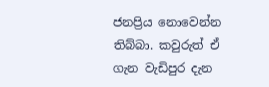ජනප්‍රිය නොවෙන්න තිබ්බා. කවුරුත් ඒ ගැන වැඩිපුර දැන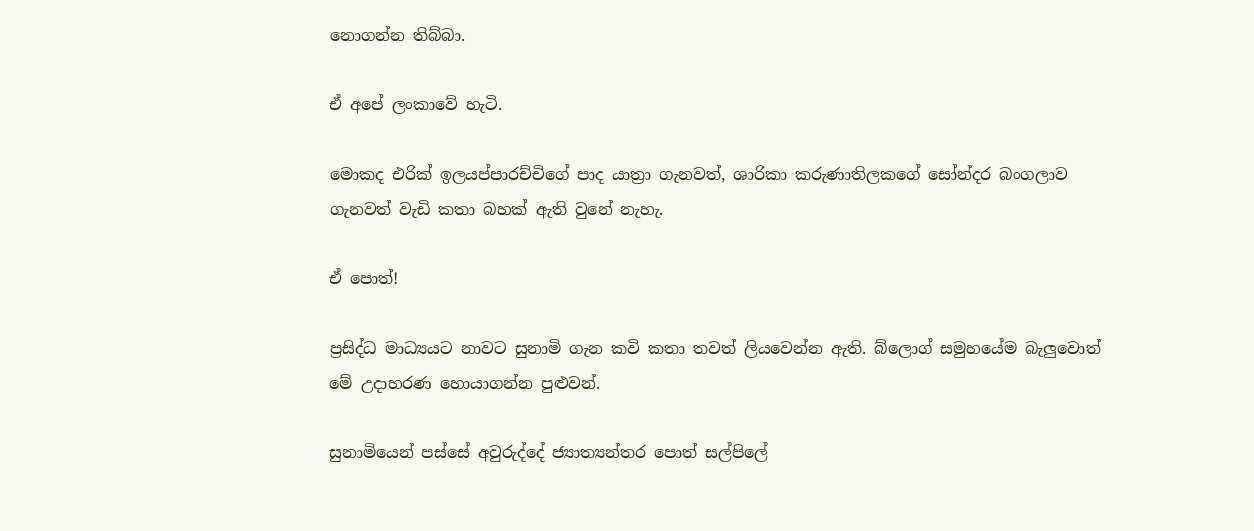නොගන්න තිබ්බා.

ඒ අපේ ලංකාවේ හැටි.

මොකද එරික් ඉලයප්පාරච්චිගේ පාද යාත්‍රා ගැනවත්, ශාරිකා කරුණාතිලකගේ සෝන්දර බංගලාව ගැනවත් වැඩි කතා බහක් ඇති වුනේ නැහැ.

ඒ පොත්!

ප්‍රසිද්ධ මාධ්‍යයට නාවට සුනාමි ගැන කවි කතා තවත් ලියවෙන්න ඇති. බ්ලොග් සමුහයේම බැලුවොත් මේ උදාහරණ හොයාගන්න පුළුවන්.

සුනාමියෙන් පස්සේ අවුරුද්දේ ජ්‍යාත්‍යන්තර පොත් සල්පිලේ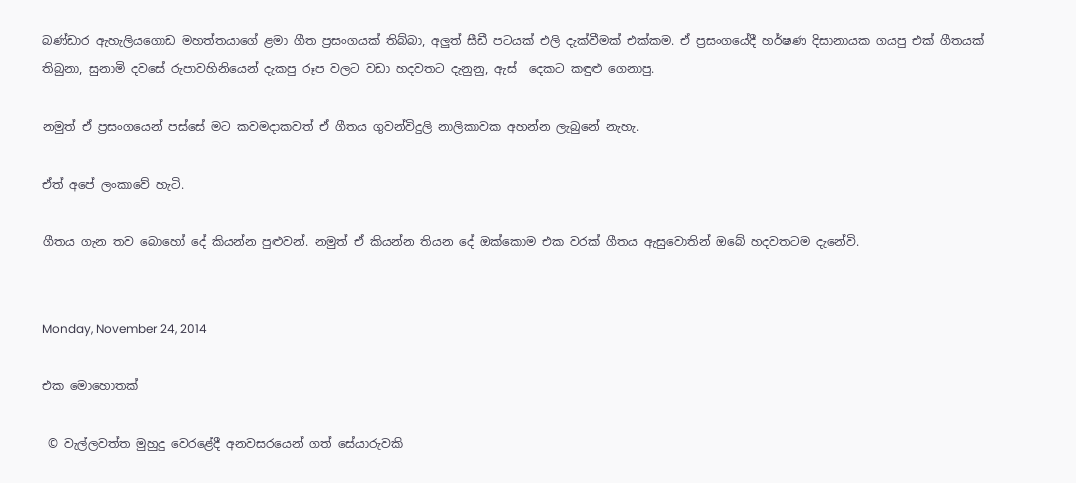බණ්ඩාර ඇහැලියගොඩ මහත්තයාගේ ළමා ගීත ප්‍රසංගයක් තිබ්බා, අලුත් සීඩී පටයක් එලි දැක්වීමක් එක්කම. ඒ ප්‍රසංගයේදී හර්ෂණ දිසානායක ගයපු එක් ගීතයක් තිබුනා, සුනාමි දවසේ රුපාවහිනියෙන් දැකපු රූප වලට වඩා හදවතට දැනුනු, ඇස්  දෙකට කඳුළු ගෙනාපු.

නමුත් ඒ ප්‍රසංගයෙන් පස්සේ මට කවමදාකවත් ඒ ගීතය ගුවන්විදුලි නාලිකාවක අහන්න ලැබුනේ නැහැ.

ඒත් අපේ ලංකාවේ හැටි.

ගීතය ගැන තව බොහෝ දේ කියන්න පුළුවන්. නමුත් ඒ කියන්න තියන දේ ඔක්කොම එක වරක් ගීතය ඇසුවොතින් ඔබේ හදවතටම දැනේවි.


Monday, November 24, 2014

එක මොහොතක්

 © වැල්ලවත්ත මුහුදු වෙරළේදී අනවසරයෙන් ගත් සේයාරුවකි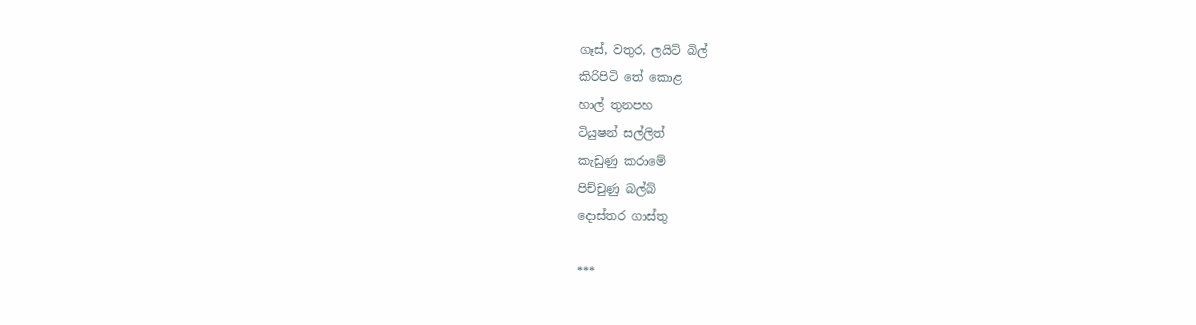ගෑස්, වතුර, ලයිට් බිල්
කිරිපිටි තේ කොළ
හාල් තුනපහ
ටියුෂන් සල්ලිත්
කැඩුණු කරාමේ
පිච්චුණු බල්බ්
දොස්තර ගාස්තු

***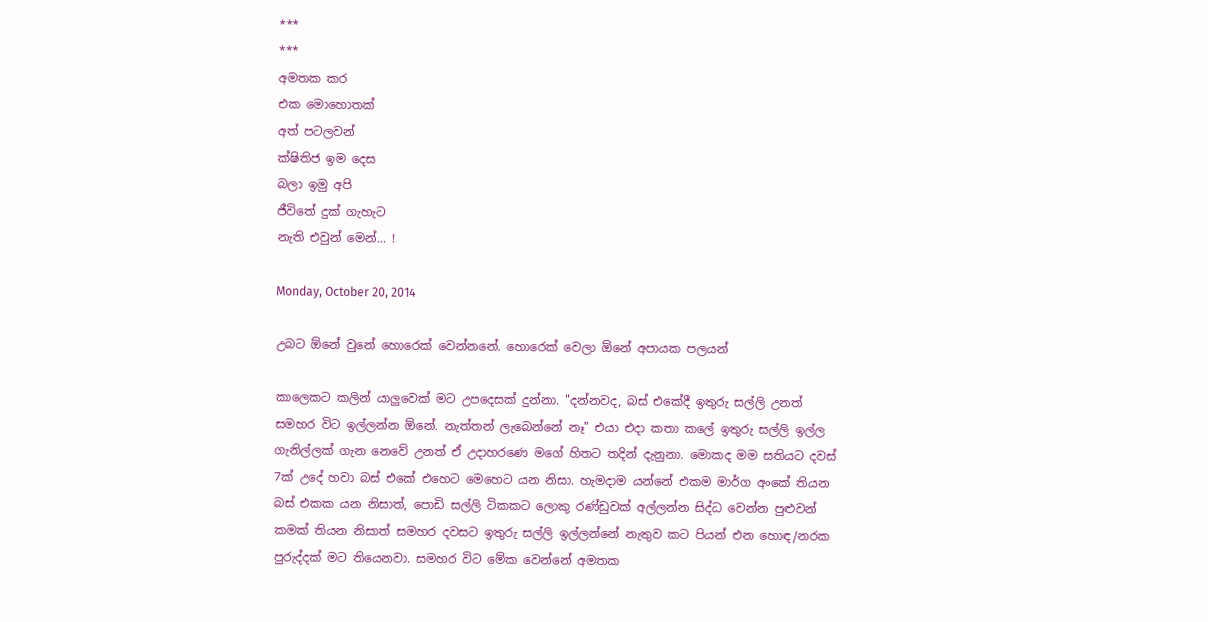***
***
අමතක කර
එක මොහොතක්
අත් පටලවන්
ක්ෂිතිජ ඉම දෙස
බලා ඉමු අපි
ජීවිතේ දුක් ගැහැට
නැති එවුන් මෙන්... !

Monday, October 20, 2014

උබට ඕනේ වුනේ හොරෙක් වෙන්නනේ. හොරෙක් වෙලා ඕනේ අපායක පලයන්

කාලෙකට කලින් යාලුවෙක් මට උපදෙසක් දුන්නා. "දන්නවද, බස් එකේදී ඉතුරු සල්ලි උනත් සමහර විට ඉල්ලන්න ඕනේ. නැත්තන් ලැබෙන්නේ නෑ" එයා එදා කතා කලේ ඉතුරු සල්ලි ඉල්ල ගැනිල්ලක් ගැන නෙවේ උනත් ඒ උදාහරණෙ මගේ හිතට තදින් දැනුනා. මොකද මම සතියට දවස් 7ක් උදේ හවා බස් එකේ එහෙට මෙහෙට යන නිසා. හැමදාම යන්නේ එකම මාර්ග අංකේ තියන බස් එකක යන නිසාත්, පොඩි සල්ලි ටිකකට ලොකු රණ්ඩුවක් අල්ලන්න සිද්ධ වෙන්න පුළුවන් කමක් තියන නිසාත් සමහර දවසට ඉතුරු සල්ලි ඉල්ලන්නේ නැතුව කට පියන් එන හොඳ/නරක පුරුද්දක් මට තියෙනවා. සමහර විට මේක වෙන්නේ අමතක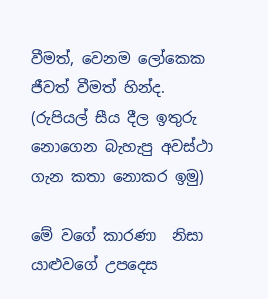වීමත්, වෙනම ලෝකෙක ජීවත් වීමත් හින්ද. (රුපියල් සීය දීල ඉතුරු නොගෙන බැහැපු අවස්ථා ගැන කතා නොකර ඉමු)

මේ වගේ කාරණා  නිසා යාළුවගේ උපදෙස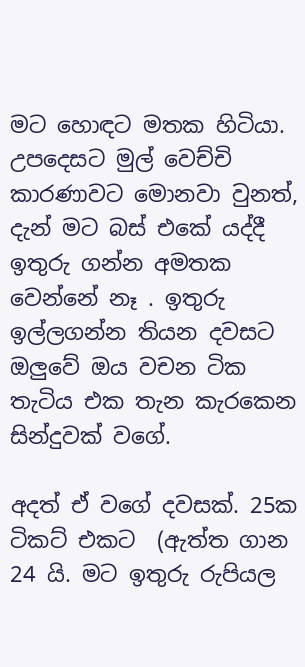මට හොඳට මතක හිටියා. උපදෙසට මුල් වෙච්චි කාරණාවට මොනවා වුනත්, දැන් මට බස් එකේ යද්දී ඉතුරු ගන්න අමතක වෙන්නේ නෑ . ඉතුරු ඉල්ලගන්න තියන දවසට ඔලුවේ ඔය වචන ටික තැටිය එක තැන කැරකෙන සින්දුවක් වගේ.

අදත් ඒ වගේ දවසක්. 25ක ටිකට් එකට  (ඇත්ත ගාන 24 යි. මට ඉතුරු රුපියල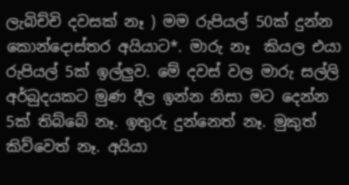ලැබිච්චි දවසක් නෑ ) මම රුපියල් 50ක් දුන්න කොන්දොස්තර අයියාට*. මාරු නෑ  කියල එයා රුපියල් 5ක් ඉල්ලුව. මේ දවස් වල මාරු සල්ලි අර්බුදයකට මුණ දීල ඉන්න නිසා මට දෙන්න 5ක් තිබ්බේ නෑ. ඉතුරු දුන්නෙත් නෑ. මුකුත් කිව්වෙත් නෑ. අයියා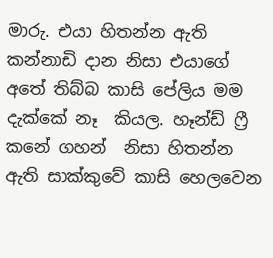මාරු. එයා හිතන්න ඇති කන්නාඩි දාන නිසා එයාගේ අතේ තිබ්බ කාසි පේලිය මම දැක්කේ නෑ  කියල. හෑන්ඩ් ෆ්‍රී කනේ ගහන්  නිසා හිතන්න ඇති සාක්කුවේ කාසි හෙලවෙන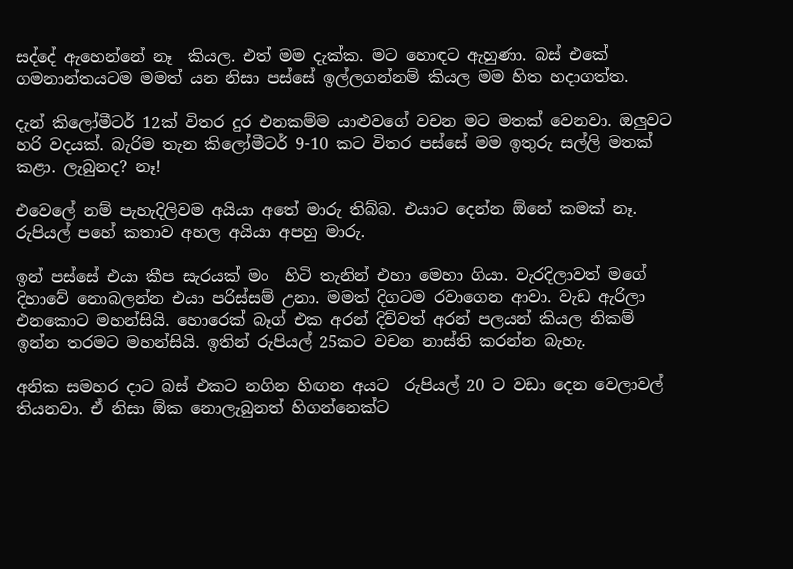සද්දේ ඇහෙන්නේ නෑ  කියල. එත් මම දැක්ක. මට හොඳට ඇහුණා. බස් එකේ ගමනාන්තයටම මමත් යන නිසා පස්සේ ඉල්ලගන්නම් කියල මම හිත හදාගත්ත.

දැන් කිලෝමීටර් 12ක් විතර දුර එනකම්ම යාළුවගේ වචන මට මතක් වෙනවා. ඔලුවට හරි වදයක්. බැරිම තැන කිලෝමීටර් 9-10 කට විතර පස්සේ මම ඉතුරු සල්ලි මතක් කළා. ලැබුනද? නෑ!

එවෙලේ නම් පැහැදිලිවම අයියා අතේ මාරු තිබ්බ. එයාට දෙන්න ඕනේ කමක් නෑ. රුපියල් පහේ කතාව අහල අයියා අපහු මාරු.

ඉන් පස්සේ එයා කීප සැරයක් මං  හිටි තැනින් එහා මෙහා ගියා. වැරදිලාවත් මගේ දිහාවේ නොබලන්න එයා පරිස්සම් උනා. මමත් දිගටම රවාගෙන ආවා. වැඩ ඇරිලා එනකොට මහන්සියි. හොරෙක් බෑග් එක අරන් දිව්වත් අරන් පලයන් කියල නිකම් ඉන්න තරමට මහන්සියි. ඉතින් රුපියල් 25කට වචන නාස්ති කරන්න බැහැ.

අනික සමහර දාට බස් එකට නගින හිඟන අයට  රුපියල් 20 ට වඩා දෙන වෙලාවල් තියනවා. ඒ නිසා ඕක නොලැබුනත් හිගන්නෙක්ට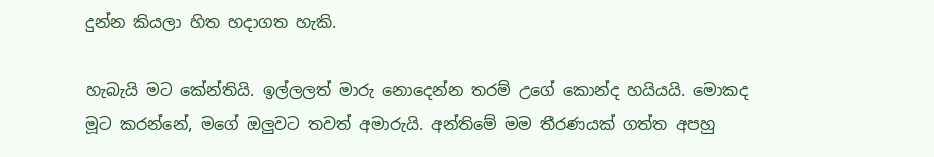දුන්න කියලා හිත හදාගත හැකි.

හැබැයි මට කේන්තියි. ඉල්ලලත් මාරු නොදෙන්න තරම් උගේ කොන්ද හයියයි. මොකද මූට කරන්නේ, මගේ ඔලුවට තවත් අමාරුයි. අන්තිමේ මම තීරණයක් ගත්ත අපහු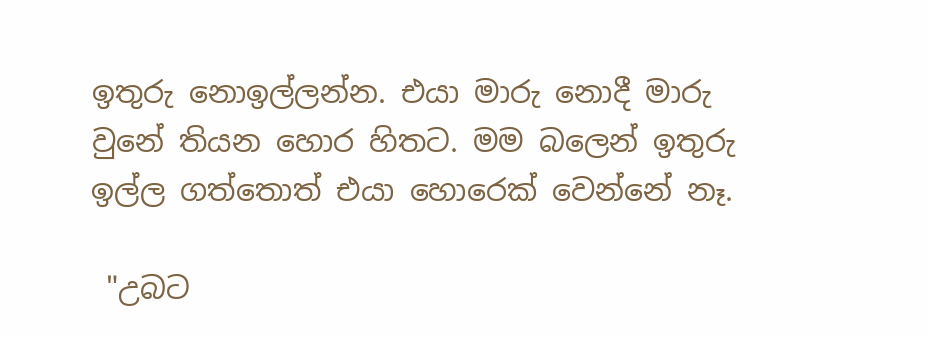ඉතුරු නොඉල්ලන්න. එයා මාරු නොදී මාරු වුනේ තියන හොර හිතට. මම බලෙන් ඉතුරු ඉල්ල ගත්තොත් එයා හොරෙක් වෙන්නේ නෑ.

 "උබට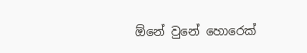ඕනේ වුනේ හොරෙක්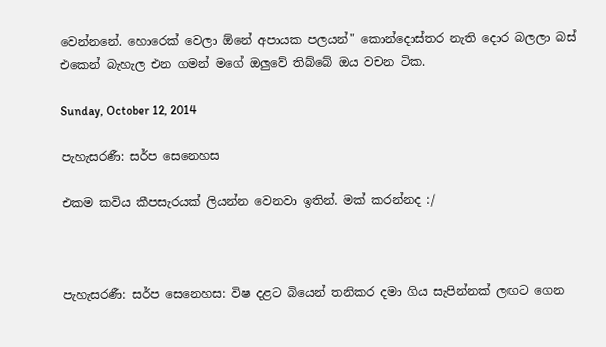වෙන්නනේ. හොරෙක් වෙලා ඕනේ අපායක පලයන්" කොන්දොස්තර නැති දොර බලලා බස් එකෙන් බැහැල එන ගමන් මගේ ඔලුවේ තිබ්බේ ඔය වචන ටික.

Sunday, October 12, 2014

පැහැසරණී: සර්ප සෙනෙහස

එකම කවිය කීපසැරයක් ලියන්න වෙනවා ඉතින්. මක් කරන්නද :/



පැහැසරණී: සර්ප සෙනෙහස: විෂ දළට බියෙන් තනිකර දමා ගිය සැපින්නක් ලඟට ගෙන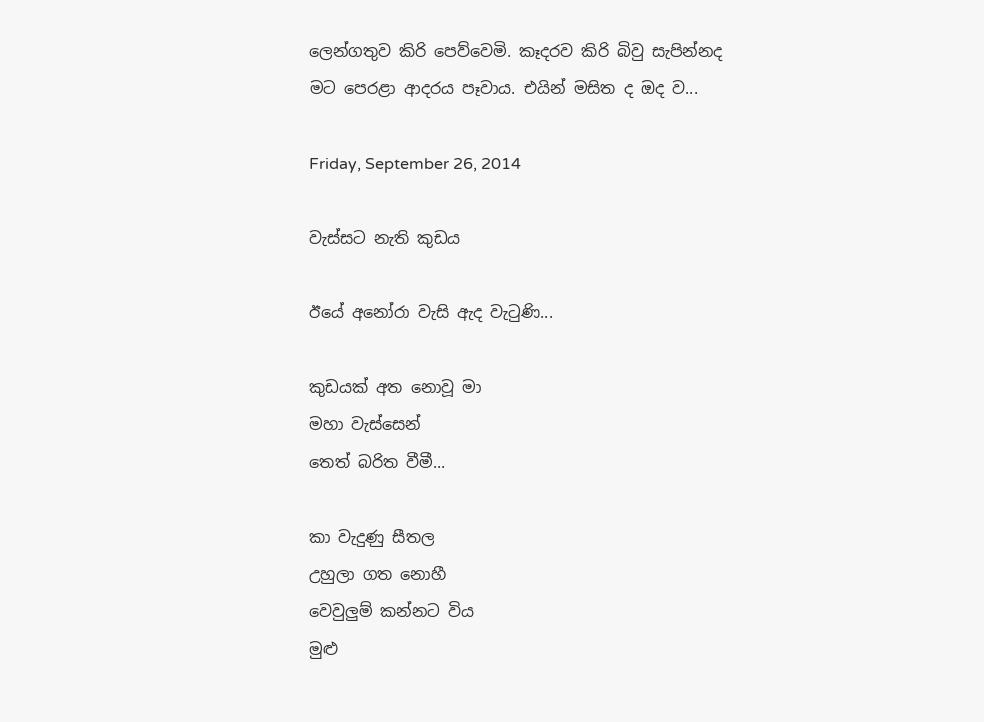ලෙන්ගතුව කිරි පෙව්වෙමි. කෑදරව කිරි බිවු සැපින්නද මට පෙරළා ආදරය පෑවාය. එයින් මසිත ද ඔද ව...

Friday, September 26, 2014

වැස්සට නැති කුඩය

ඊයේ අනෝරා වැසි ඇද වැටුණි...

කුඩයක් අත නොවූ මා
මහා වැස්සෙන්
තෙත් බරිත වීමී...

කා වැදුණු සීතල
උහුලා ගත නොහී
වෙවුලුම් කන්නට විය
මුළු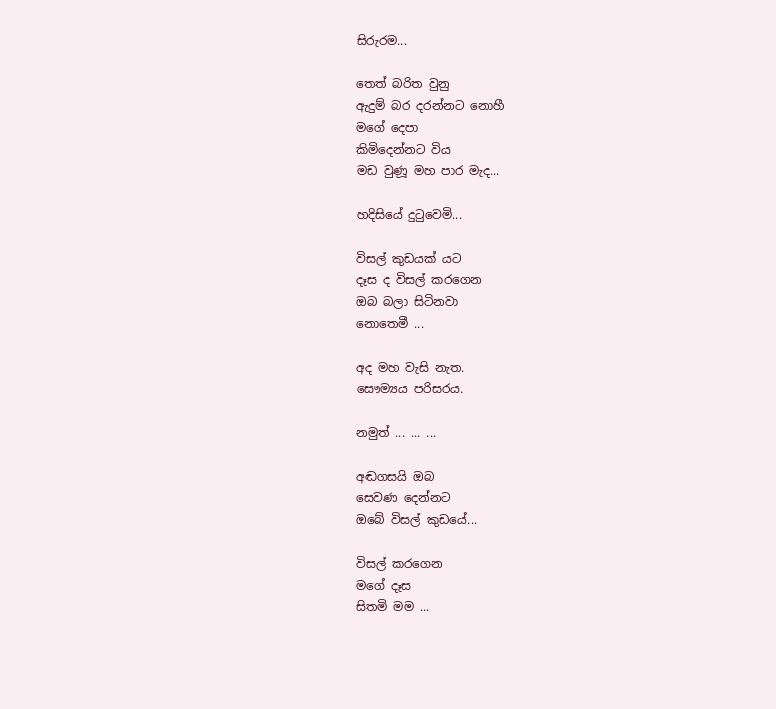සිරුරම...

තෙත් බරිත වුනු
ඇදුම් බර දරන්නට නොහී
මගේ දෙපා
කිමිදෙන්නට විය
මඩ වුණූ මහ පාර මැද...

හදිසියේ දුටුවෙමි...

විසල් කුඩයක් යට
දෑස ද විසල් කරගෙන
ඔබ බලා සිටිනවා
නොතෙමී ...

අද මහ වැසි නැත.
සෞම්‍යය පරිසරය.

නමුත් ... ... ...

අඬගසයි ඔබ
සෙවණ දෙන්නට
ඔබේ විසල් කුඩයේ...

විසල් කරගෙන
මගේ දෑස
සිතමි මම ...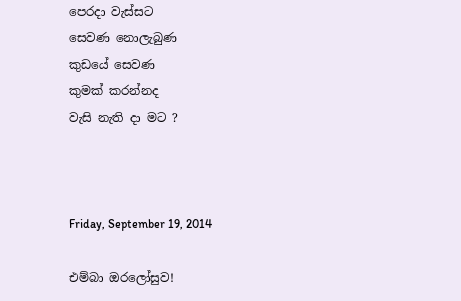පෙරදා වැස්සට
සෙවණ නොලැබුණ
කුඩයේ සෙවණ
කුමක් කරන්නද
වැසි නැති දා මට ?



Friday, September 19, 2014

එම්බා ඔරලෝසුව!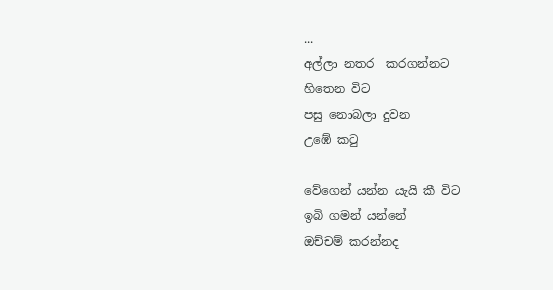...
අල්ලා නතර  කරගන්නට
හිතෙන විට
පසු නොබලා දුවන
උඹේ කටු

වේගෙන් යන්න යැයි කී විට
ඉබි ගමන් යන්නේ
ඔච්චම් කරන්නද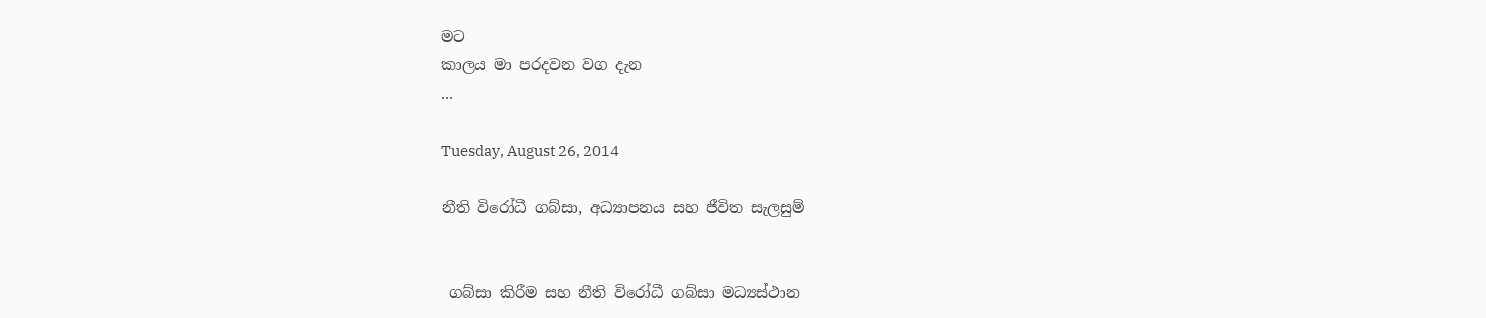මට
කාලය මා පරදවන වග දැන
...

Tuesday, August 26, 2014

නීති විරෝධී ගබ්සා, අධ්‍යාපනය සහ ජීවිත සැලසුම්


 ගබ්සා කිරීම සහ නීති විරෝධී ගබ්සා මධ්‍යස්ථාන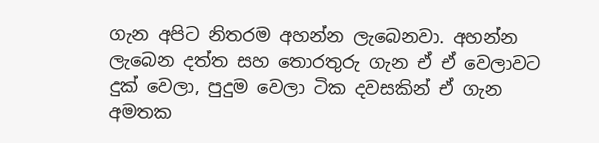ගැන අපිට නිතරම අහන්න ලැබෙනවා. අහන්න ලැබෙන දත්ත සහ තොරතුරු ගැන ඒ ඒ වෙලාවට දුක් වෙලා, පුදුම වෙලා ටික දවසකින් ඒ ගැන අමතක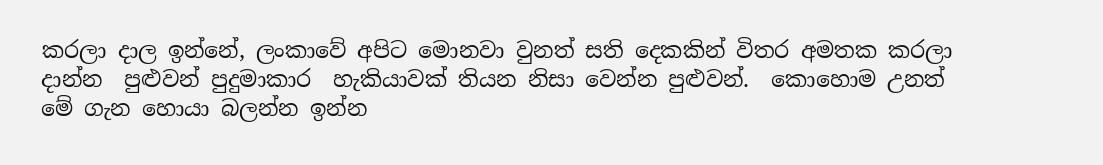කරලා දාල ඉන්නේ, ලංකාවේ අපිට මොනවා වුනත් සති දෙකකින් විතර අමතක කරලා දාන්න  පුළුවන් පුදුමාකාර  හැකියාවක් තියන නිසා වෙන්න පුළුවන්.  කොහොම උනත් මේ ගැන හොයා බලන්න ඉන්න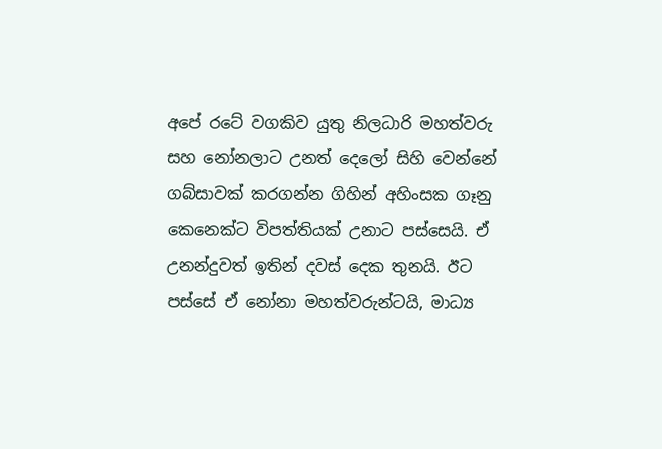අපේ රටේ වගකිව යුතු නිලධාරි මහත්වරු සහ නෝනලාට උනත් දෙලෝ සිහි වෙන්නේ ගබ්සාවක් කරගන්න ගිහින් අහිංසක ගෑනු කෙනෙක්ට විපත්තියක් උනාට පස්සෙයි. ඒ උනන්දුවත් ඉතින් දවස් දෙක තුනයි. ඊට පස්සේ ඒ නෝනා මහත්වරුන්ටයි, මාධ්‍ය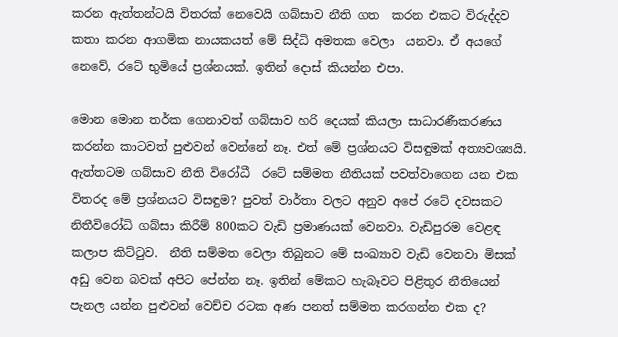කරන ඇත්තන්ටයි විතරක් නෙවෙයි ගබ්සාව නීති ගත  කරන එකට විරුද්දව කතා කරන ආගමික නායකයත් මේ සිද්ධි අමතක වෙලා  යනවා. ඒ අයගේ  නෙවේ, රටේ භුමියේ ප්‍රශ්නයක්. ඉතින් දොස් කියන්න එපා.

මොන මොන තර්ක ගෙනාවත් ගබ්සාව හරි දෙයක් කියලා සාධාරණීකරණය කරන්න කාටවත් පුළුවන් වෙන්නේ නෑ. එත් මේ ප්‍රශ්නයට විසඳුමක් අත්‍යවශ්‍යයි. ඇත්තටම ගබ්සාව නීති විරෝධී  රටේ සම්මත නීතියක් පවත්වාගෙන යන එක විතරද මේ ප්‍රශ්නයට විසඳුම? පුවත් වාර්තා වලට අනුව අපේ රටේ දවසකට නිතීවිරෝධි ගබ්සා කිරීම් 800කට වැඩි ප්‍රමාණයක් වෙනවා. වැඩිපුරම වෙළඳ කලාප කිට්ටුව.  නීති සම්මත වෙලා තිබුනට මේ සංඛ්‍යාව වැඩි වෙනවා මිසක් අඩු වෙන බවක් අපිට පේන්න නෑ. ඉතින් මේකට හැබෑවට පිළිතුර නීතියෙන් පැනල යන්න පුළුවන් වෙච්ච රටක අණ පනත් සම්මත කරගන්න එක ද?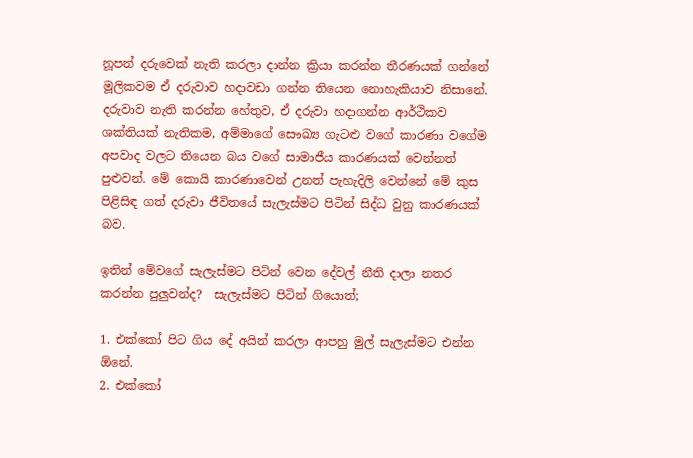නූපන් දරුවෙක් නැති කරලා දාන්න ක්‍රියා කරන්න තීරණයක් ගන්නේ මූලිකවම ඒ දරුවාව හදාවඩා ගන්න තියෙන නොහැකියාව නිසානේ.  දරුවාව නැති කරන්න හේතුව, ඒ දරුවා හදාගන්න ආර්ථිකව ශක්තියක් නැතිකම, අම්මාගේ සෞඛ්‍ය ගැටළු වගේ කාරණා වගේම අපවාද වලට තියෙන බය වගේ සාමාජීය කාරණයක් වෙන්නත් පුළුවන්. මේ කොයි කාරණාවෙන් උනත් පැහැදිලි වෙන්නේ මේ කුස පිළිසිඳ ගත් දරුවා ජීවිතයේ සැලැස්මට පිටින් සිද්ධ වුනු කාරණයක් බව.

ඉතින් මේවගේ සැලැස්මට පිටින් වෙන දේවල් නීති දාලා නතර කරන්න පුලුවන්ද?  සැලැස්මට පිටින් ගියොත්;

1. එක්කෝ පිට ගිය දේ අයින් කරලා ආපහු මුල් සැලැස්මට එන්න ඕනේ.
2. එක්කෝ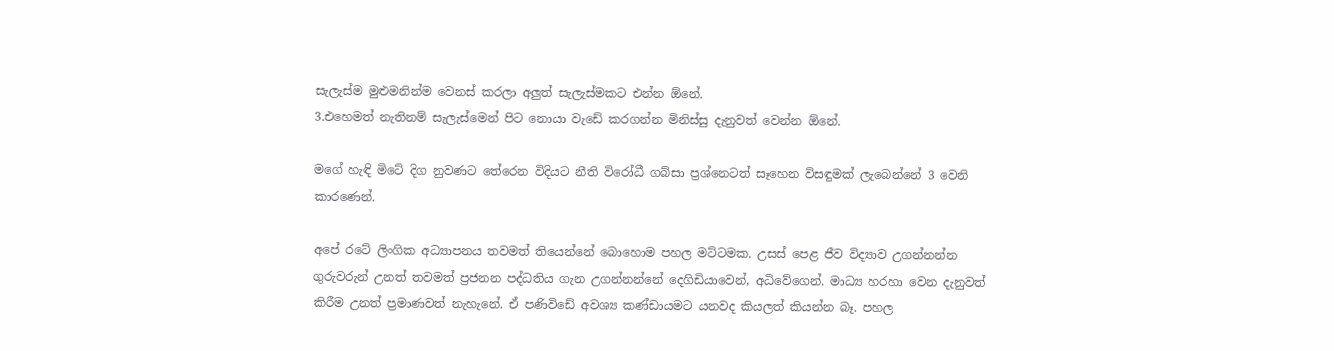සැලැස්ම මුළුමනින්ම වෙනස් කරලා අලුත් සැලැස්මකට එන්න ඕනේ.
3.එහෙමත් නැතිනම් සැලැස්මෙන් පිට නොයා වැඩේ කරගන්න මිනිස්සු දැනුවත් වෙන්න ඕනේ.

මගේ හැඳි මිටේ දිග නුවණට තේරෙන විදියට නීති විරෝධී ගබ්සා ප්‍රශ්නෙටත් සෑහෙන විසඳුමක් ලැබෙන්නේ 3 වෙනි කාරණෙන්.

අපේ රටේ ලිංගික අධ්‍යාපනය තවමත් තියෙන්නේ බොහොම පහල මට්ටමක. උසස් පෙළ ජීව විද්‍යාව උගන්නන්න ගුරුවරුන් උනත් තවමත් ප්‍රජනන පද්ධතිය ගැන උගන්නන්නේ දෙගිඩියාවෙන්, අධිවේගෙන්. මාධ්‍ය හරහා වෙන දැනුවත් කිරීම උනත් ප්‍රමාණවත් නැහැනේ. ඒ පණිවිඩේ අවශ්‍ය කණ්ඩායමට යනවද කියලත් කියන්න බෑ. පහල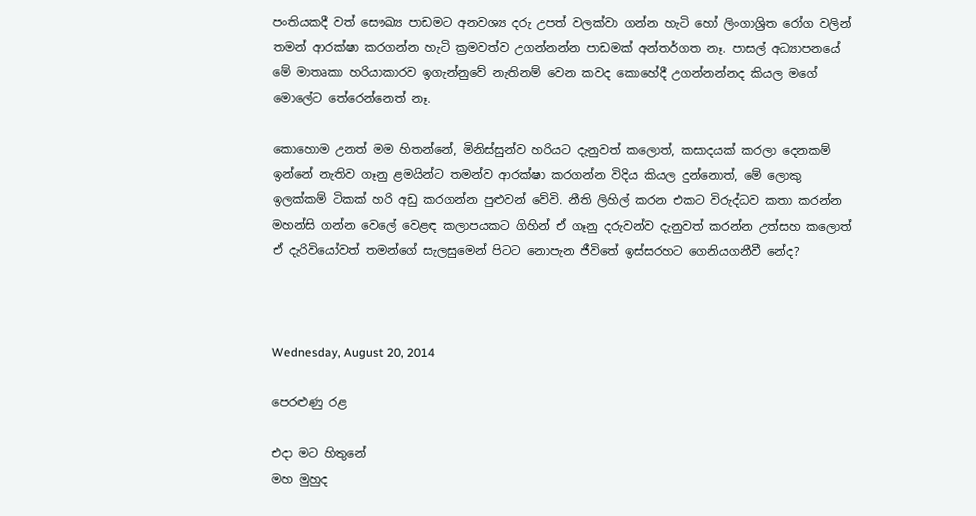පංතියකදී වත් සෞඛ්‍ය පාඩමට අනවශ්‍ය දරු උපත් වලක්වා ගන්න හැටි හෝ ලිංගාශ්‍රිත රෝග වලින් තමන් ආරක්ෂා කරගන්න හැටි ක්‍රමවත්ව උගන්නන්න පාඩමක් අන්තර්ගත නෑ. පාසල් අධ්‍යාපනයේ මේ මාතෘකා හරියාකාරව ඉගැන්නුවේ නැතිනම් වෙන කවද කොහේදී උගන්නන්නද කියල මගේ මොලේට තේරෙන්නෙත් නෑ.

කොහොම උනත් මම හිතන්නේ, මිනිස්සුන්ව හරියට දැනුවත් කලොත්, කසාදයක් කරලා දෙනකම් ඉන්නේ නැතිව ගෑනු ළමයින්ට තමන්ව ආරක්ෂා කරගන්න විදිය කියල දුන්නොත්, මේ ලොකු ඉලක්කම් ටිකක් හරි අඩු කරගන්න පුළුවන් වේවි. නීති ලිහිල් කරන එකට විරුද්ධව කතා කරන්න මහන්සි ගන්න වෙලේ වෙළඳ කලාපයකට ගිහින් ඒ ගෑනු දරුවන්ව දැනුවත් කරන්න උත්සහ කලොත් ඒ දැරිවියෝවත් තමන්ගේ සැලසුමෙන් පිටට නොපැන ජීවිතේ ඉස්සරහට ගෙනියගනීවී නේද?



Wednesday, August 20, 2014

පෙරළුණු රළ

එදා මට හිතුනේ
මහ මුහුද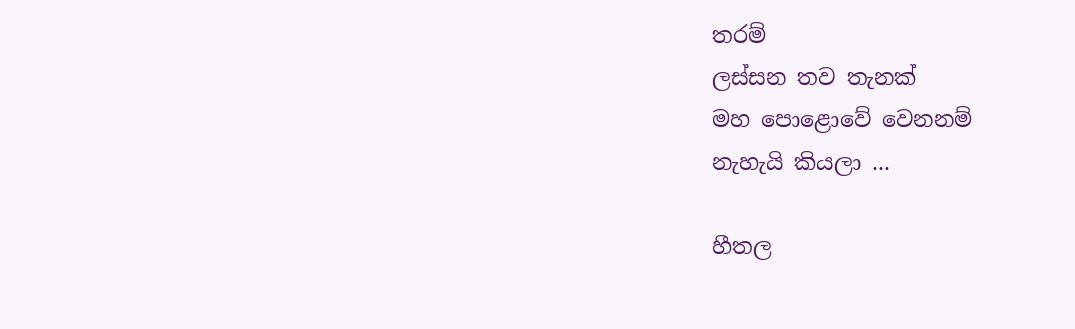තරම්
ලස්සන තව තැනක්
මහ පොළොවේ වෙනනම්
නැහැයි කියලා ...

හීතල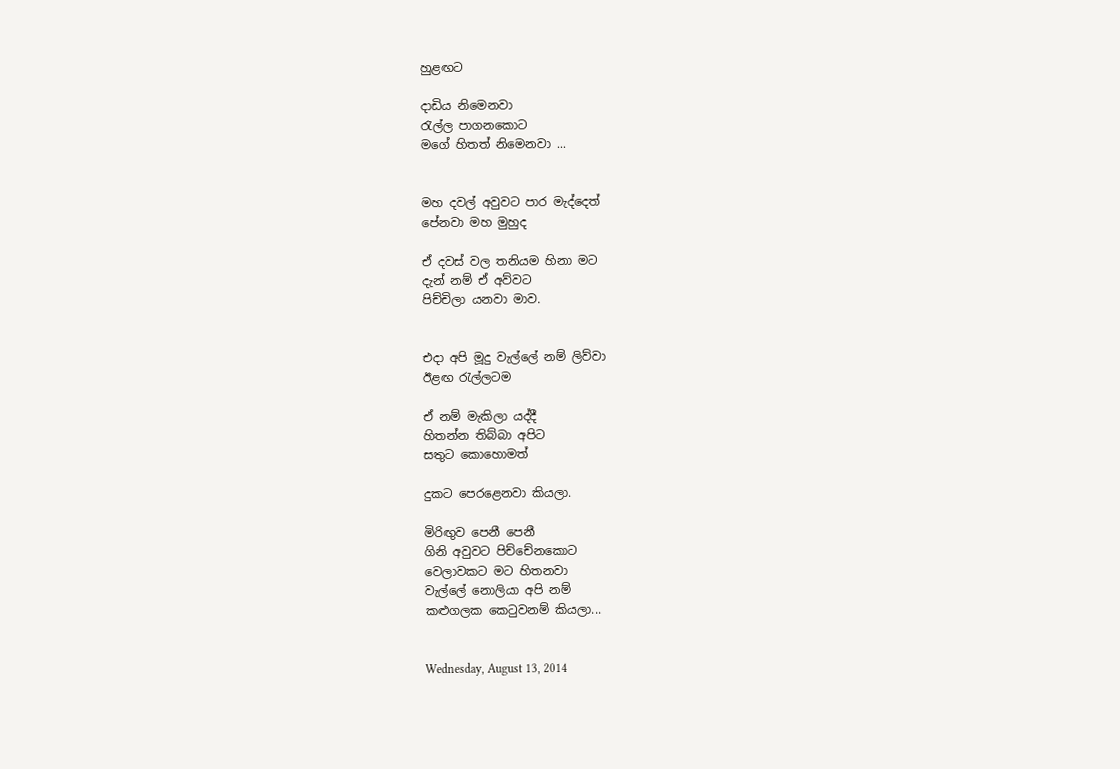හුළඟට

දාඩිය නිමෙනවා
රැල්ල පාගනකොට
මගේ හිතත් නිමෙනවා ...


මහ දවල් අවුවට පාර මැද්දෙත්
පේනවා මහ මුහුද

ඒ දවස් වල තනියම හිනා මට
දැන් නම් ඒ අව්වට
පිච්චිලා යනවා මාව.


එදා අපි මූදු වැල්ලේ නම් ලිව්වා
ඊළඟ රැල්ලටම

ඒ නම් මැකිලා යද්දී
හිතන්න තිබ්බා අපිට
සතුට කොහොමත්

දුකට පෙරළෙනවා කියලා.

මිරිඟුව පෙනී පෙනී
ගිනි අවුවට පිච්චේනකොට
වෙලාවකට මට හිතනවා
වැල්ලේ නොලියා අපි නම්
කළුගලක කෙටුවනම් කියලා...


Wednesday, August 13, 2014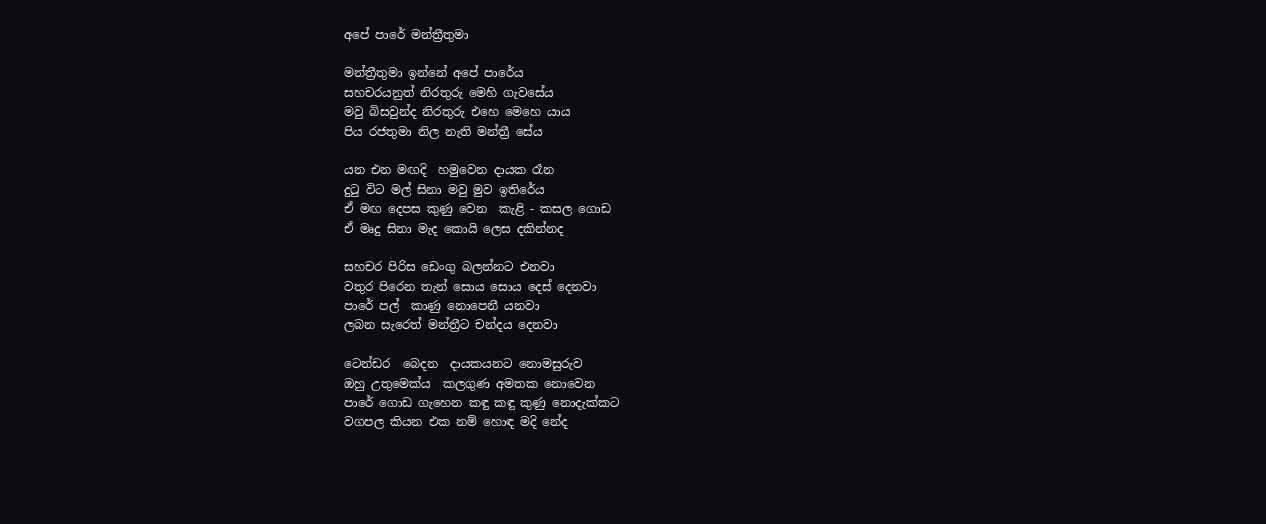අපේ පාරේ මන්ත්‍රීතුමා

මන්ත්‍රීතුමා ඉන්නේ අපේ පාරේය
සහචරයනුත් නිරතුරු මෙහි ගැවසේය
මවු බිසවුන්ද නිරතුරු එහෙ මෙහෙ යාය
පිය රජතුමා නිල නැති මන්ත්‍රී සේය

යන එන මඟදි  හමුවෙන දායක රෑන
දුටු විට මල් සිනා මවු මුව ඉතිරේය
ඒ මඟ දෙපස කුණු වෙන  කැළි - කසල ගොඩ
ඒ මෘදු සිනා මැද කොයි ලෙස දකින්නද

සහචර පිරිස ඩෙංගු බලන්නට එනවා
වතුර පිරෙන තැන් සොය සොය දෙස් දෙනවා
පාරේ පල්  කාණු නොපෙනී යනවා
ලබන සැරෙත් මන්ත්‍රීට චන්දය දෙනවා

ටෙන්ඩර  බෙදන  දායකයනට නොමසුරුව
ඔහු උතුමෙක්ය  කලගුණ අමතක නොවෙන
පාරේ ගොඩ ගැහෙන කඳු කඳු කුණු නොදැක්කට
වගපල කියන එක නම් හොඳ මදි නේද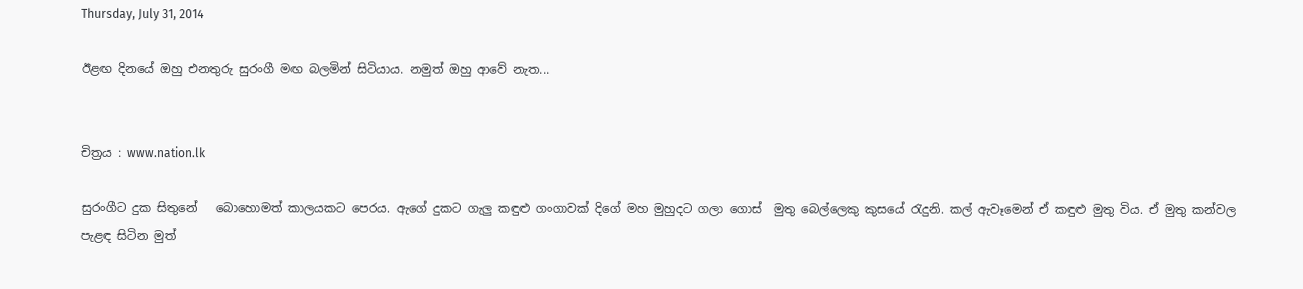Thursday, July 31, 2014

ඊළඟ දිනයේ ඔහු එනතුරු සුරංගී මඟ බලමින් සිටියාය. නමුත් ඔහු ආවේ නැත...


චිත්‍රය : www.nation.lk

සුරංගීට දුක සිතුනේ   බොහොමත් කාලයකට පෙරය. ඇගේ දුකට ගැලු කඳුළු ගංගාවක් දිගේ මහ මුහුදට ගලා ගොස්  මුතු බෙල්ලෙකු කුසයේ රැදුනි. කල් ඇවෑමෙන් ඒ කඳුළු මුතු විය. ඒ මුතු කන්වල පැළඳ සිටින මුත්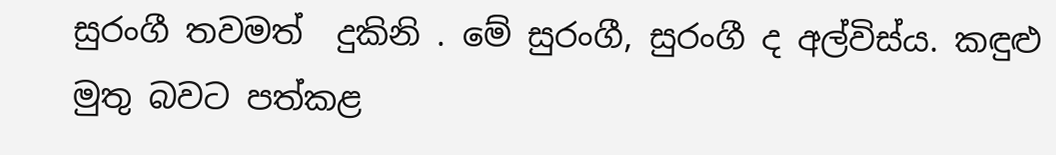සුරංගී තවමත්  දුකිනි . මේ සුරංගී, සුරංගී ද අල්විස්ය. කඳුළු මුතු බවට පත්කළ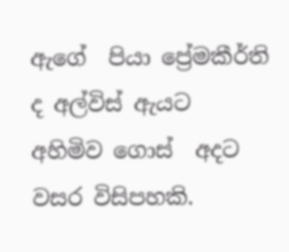ඇගේ  පියා ප්‍රේමකීර්ති ද අල්විස් ඇයට අහිමිව ගොස්  අදට වසර විසිපහකි.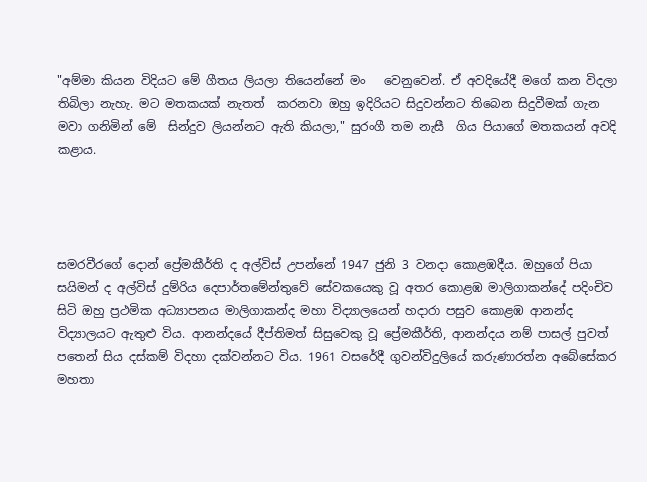"අම්මා කියන විදියට මේ ගීතය ලියලා තියෙන්නේ මං   වෙනුවෙන්. ඒ අවදියේදී මගේ කන විදලා තිබිලා නැහැ. මට මතකයක් නැතත්  කරනවා ඔහු ඉදිරියට සිදුවන්නට තිබෙන සිදුවීමක් ගැන මවා ගනිමින් මේ  සින්දුව ලියන්නට ඇති කියලා," සුරංගී තම නැසී  ගිය පියාගේ මතකයන් අවදි කළාය.




සමරවීරගේ දොන් ප්‍රේමකීර්ති ද අල්විස් උපන්නේ 1947 ජුනි 3 වනදා කොළඹදීය. ඔහුගේ පියා සයිමන් ද අල්විස් දුම්රිය දෙපාර්තමේන්තුවේ සේවකයෙකු වූ අතර කොළඹ මාලිගාකන්දේ පදිංචිව සිටි ඔහු ප්‍රථමික අධ්‍යාපනය මාලිගාකන්ද මහා විද්‍යාලයෙන් හදාරා පසුව කොළඹ ආනන්ද විද්‍යාලයට ඇතුළු විය. ආනන්දයේ දීප්තිමත් සිසුවෙකු වූ ප්‍රේමකීර්ති, ආනන්දය නම් පාසල් පුවත් පතෙන් සිය දස්කම් විදහා දක්වන්නට විය. 1961 වසරේදී ගුවන්විදුලියේ කරුණාරත්න අබේසේකර මහතා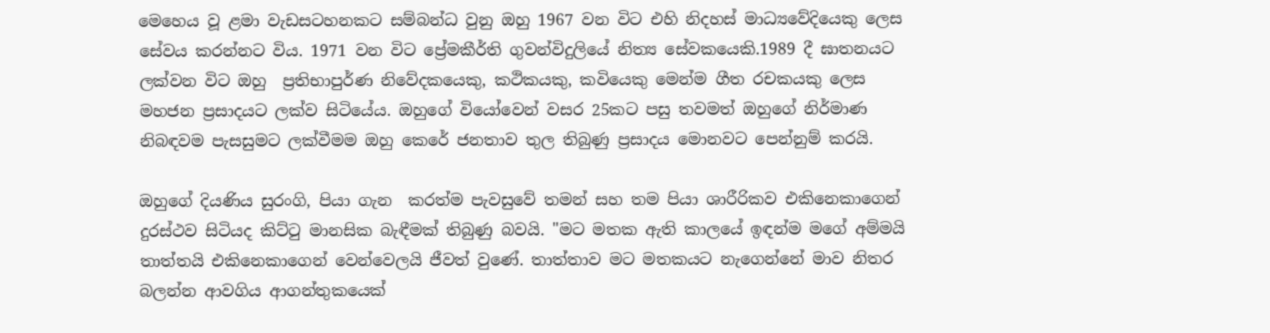මෙහෙය වූ ළමා වැඩසටහනකට සම්බන්ධ වුනු ඔහු 1967 වන විට එහි නිදහස් මාධ්‍යවේදියෙකු ලෙස සේවය කරන්නට විය. 1971 වන විට ප්‍රේමකීර්ති ගුවන්විදුලියේ නිත්‍ය සේවකයෙකි.1989 දී ඝාතනයට ලක්වන විට ඔහු  ප්‍රතිභාපුර්ණ නිවේදකයෙකු, කථිකයකු, කවියෙකු මෙන්ම ගීත රචකයකු ලෙස මහජන ප්‍රසාදයට ලක්ව සිටියේය. ඔහුගේ වියෝවෙන් වසර 25කට පසු තවමත් ඔහුගේ නිර්මාණ නිබඳවම පැසසුමට ලක්වීමම ඔහු කෙරේ ජනතාව තුල තිබුණු ප්‍රසාදය මොනවට පෙන්නුම් කරයි.

ඔහුගේ දියණිය සුරංගි, පියා ගැන  කරත්ම පැවසුවේ තමන් සහ තම පියා ශාරීරිකව එකිනෙකාගෙන් දුරස්ථව සිටියද කිට්ටු මානසික බැඳීමක් තිබුණු බවයි. "මට මතක ඇති කාලයේ ඉඳන්ම මගේ අම්මයි තාත්තයි එකිනෙකාගෙන් වෙන්වෙලයි ජීවත් වුණේ. තාත්තාව මට මතකයට නැගෙන්නේ මාව නිතර බලන්න ආවගිය ආගන්තුකයෙක්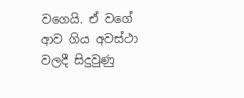වගෙයි. ඒ වගේ ආව ගිය අවස්ථා වලදී සිදුවුණු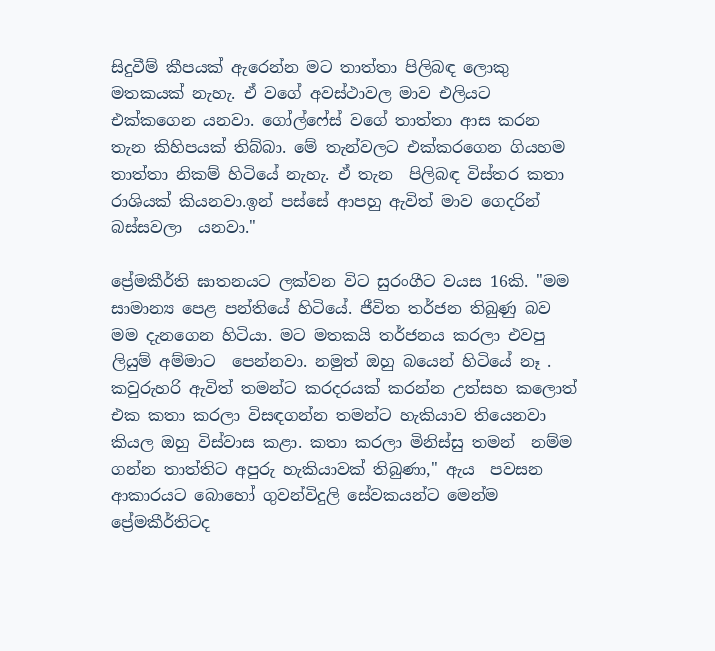සිදුවීම් කීපයක් ඇරෙන්න මට තාත්තා පිලිබඳ ලොකු මතකයක් නැහැ. ඒ වගේ අවස්ථාවල මාව එලියට එක්කගෙන යනවා. ගෝල්ෆේස් වගේ තාත්තා ආස කරන තැන කිහිපයක් තිබ්බා. මේ තැන්වලට එක්කරගෙන ගියහම තාත්තා නිකම් හිටියේ නැහැ. ඒ තැන  පිලිබඳ විස්තර කතා රාශියක් කියනවා.ඉන් පස්සේ ආපහු ඇවිත් මාව ගෙදරින් බස්සවලා  යනවා."

ප්‍රේමකීර්ති ඝාතනයට ලක්වන විට සුරංගීට වයස 16කි. "මම  සාමාන්‍ය පෙළ පන්තියේ හිටියේ. ජීවිත තර්ජන තිබුණු බව මම දැනගෙන හිටියා. මට මතකයි තර්ජනය කරලා එවපු ලියුම් අම්මාට  පෙන්නවා. නමුත් ඔහු බයෙන් හිටියේ නෑ . කවුරුහරි ඇවිත් තමන්ට කරදරයක් කරන්න උත්සහ කලොත් එක කතා කරලා විසඳගන්න තමන්ට හැකියාව තියෙනවා කියල ඔහු විස්වාස කළා. කතා කරලා මිනිස්සු තමන්  නම්ම  ගන්න තාත්තිට අපුරු හැකියාවක් තිබුණා," ඇය  පවසන ආකාරයට බොහෝ ගුවන්විදුලි සේවකයන්ට මෙන්ම ප්‍රේමකීර්තිටද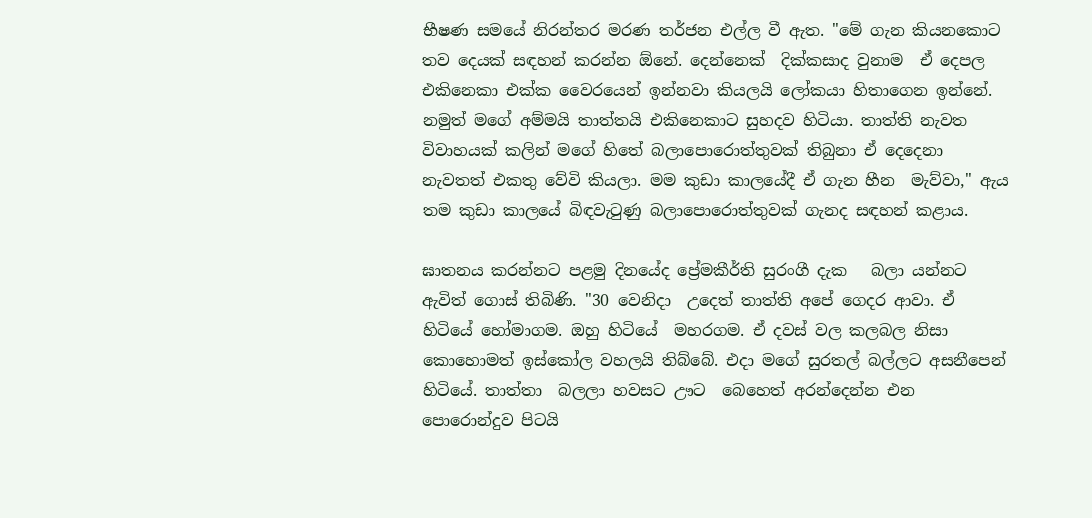භීෂණ සමයේ නිරන්තර මරණ තර්ජන එල්ල වී ඇත. "මේ ගැන කියනකොට තව දෙයක් සඳහන් කරන්න ඕනේ. දෙන්නෙක්  දික්කසාද වුනාම  ඒ දෙපල එකිනෙකා එක්ක වෛරයෙන් ඉන්නවා කියලයි ලෝකයා හිතාගෙන ඉන්නේ. නමුත් මගේ අම්මයි තාත්තයි එකිනෙකාට සුහදව හිටියා. තාත්ති නැවත විවාහයක් කලින් මගේ හිතේ බලාපොරොත්තුවක් තිබුනා ඒ දෙදෙනා නැවතත් එකතු වේවි කියලා. මම කුඩා කාලයේදී ඒ ගැන හීන  මැව්වා," ඇය  තම කුඩා කාලයේ බිඳවැටුණු බලාපොරොත්තුවක් ගැනද සඳහන් කළාය.

ඝාතනය කරන්නට පළමු දිනයේද ප්‍රේමකීර්ති සුරංගී දැක   බලා යන්නට ඇවිත් ගොස් තිබිණි. "30 වෙනිදා  උදෙත් තාත්ති අපේ ගෙදර ආවා. ඒ  හිටියේ හෝමාගම. ඔහු හිටියේ  මහරගම. ඒ දවස් වල කලබල නිසා කොහොමත් ඉස්කෝල වහලයි තිබ්බේ. එදා මගේ සුරතල් බල්ලට අසනීපෙන් හිටියේ. තාත්තා  බලලා හවසට ඌට  බෙහෙත් අරන්දෙන්න එන පොරොන්දුව පිටයි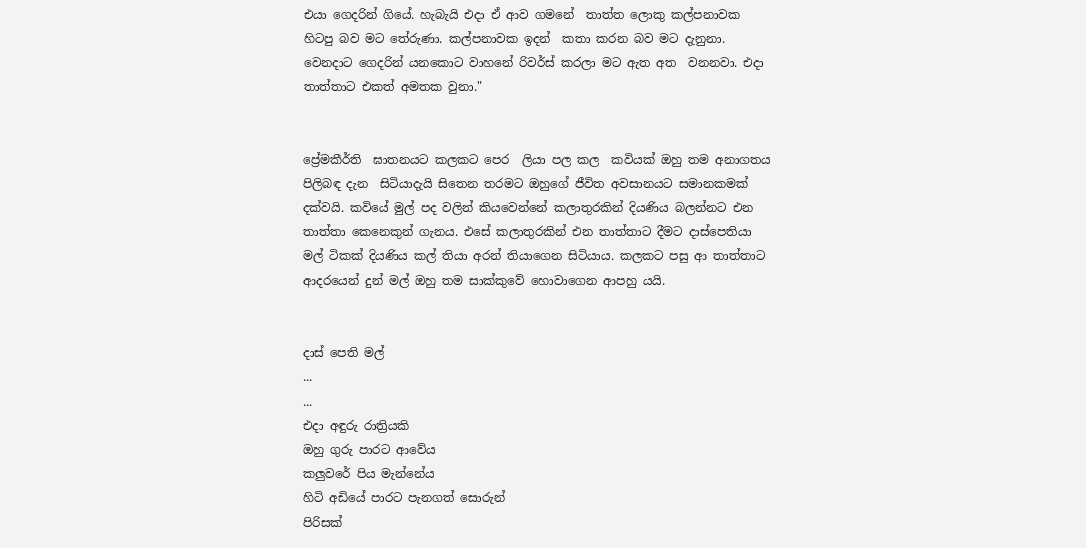එයා ගෙදරින් ගියේ. හැබැයි එදා ඒ ආව ගමනේ  තාත්ත ලොකු කල්පනාවක හිටපු බව මට තේරුණා. කල්පනාවක ඉදන්  කතා කරන බව මට දැනුනා. වෙනදාට ගෙදරින් යනකොට වාහනේ රිවර්ස් කරලා මට ඇත අත  වනනවා. එදා  තාත්තාට එකත් අමතක වුනා."


ප්‍රේමකීර්ති  ඝාතනයට කලකට පෙර  ලියා පල කල  කවියක් ඔහු තම අනාගතය  පිලිබඳ දැන  සිටියාදැයි සිතෙන තරමට ඔහුගේ ජීවිත අවසානයට සමානකමක්  දක්වයි. කවියේ මුල් පද වලින් කියවෙන්නේ කලාතුරකින් දියණිය බලන්නට එන තාත්තා කෙනෙකුන් ගැනය. එසේ කලාතුරකින් එන තාත්තාට දීමට දාස්පෙතියා මල් ටිකක් දියණිය කල් තියා අරන් තියාගෙන සිටියාය. කලකට පසු ආ තාත්තාට ආදරයෙන් දුන් මල් ඔහු තම සාක්කුවේ හොවාගෙන ආපහු යයි.


දාස් පෙති මල්
...
...
එදා අඳුරු රාත්‍රියකි
ඔහු ගුරු පාරට ආවේය
කලුවරේ පිය මැන්නේය
හිටි අඩියේ පාරට පැනගත් සොරුන්
පිරිසක්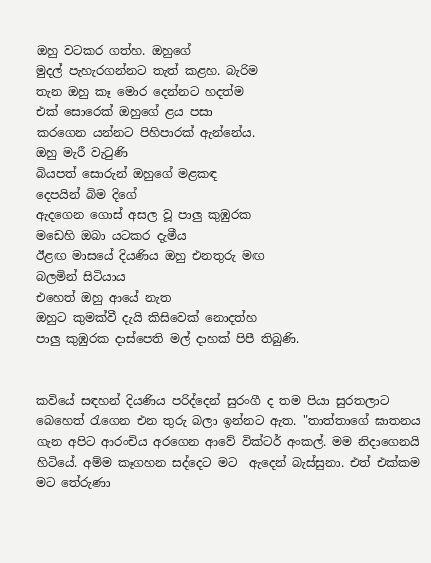ඔහු වටකර ගත්හ. ඔහුගේ
මුදල් පැහැරගන්නට තැත් කළහ. බැරිම
තැන ඔහු කෑ මොර දෙන්නට හදත්ම
එක් සොරෙක් ඔහුගේ ළය පසා
කරගෙන යන්නට පිහිපාරක් ඇන්නේය.
ඔහු මැරී වැටුණි
බියපත් සොරුන් ඔහුගේ මළකඳ
දෙපයින් බිම දිගේ
ඇදගෙන ගොස් අසල වූ පාලු කුඹුරක
මඩෙහි ඔබා යටකර දැමීය
ඊළඟ මාසයේ දියණිය ඔහු එනතුරු මඟ
බලමින් සිටියාය
එහෙත් ඔහු ආයේ නැත
ඔහුට කුමක්වී දැයි කිසිවෙක් නොදත්හ
පාලු කුඹුරක දාස්පෙති මල් දාහක් පිපී තිබුණි.


කවියේ සඳහන් දියණිය පරිද්දෙන් සුරංගී ද තම පියා සුරතලාට බෙහෙත් රැගෙන එන තුරු බලා ඉන්නට ඇත. "තාත්තාගේ ඝාතනය ගැන අපිට ආරංචිය අරගෙන ආවේ වික්ටර් අංකල්. මම නිදාගෙනයි හිටියේ. අම්ම කෑගහන සද්දෙට මට  ඇදෙන් බැස්සුනා. එත් එක්කම මට තේරුණා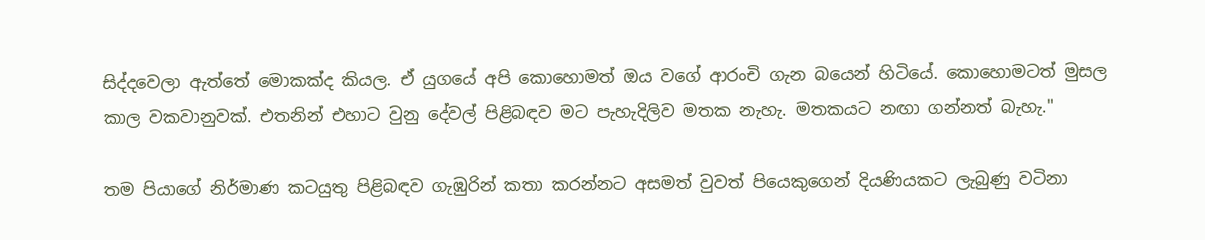සිද්දවෙලා ඇත්තේ මොකක්ද කියල. ඒ යුගයේ අපි කොහොමත් ඔය වගේ ආරංචි ගැන බයෙන් හිටියේ. කොහොමටත් මුසල කාල වකවානුවක්. එතනින් එහාට වුනු දේවල් පිළිබඳව මට පැහැදිලිව මතක නැහැ. මතකයට නඟා ගන්නත් බැහැ."

තම පියාගේ නිර්මාණ කටයුතු පිළිබඳව ගැඹුරින් කතා කරන්නට අසමත් වුවත් පියෙකුගෙන් දියණියකට ලැබුණු වටිනා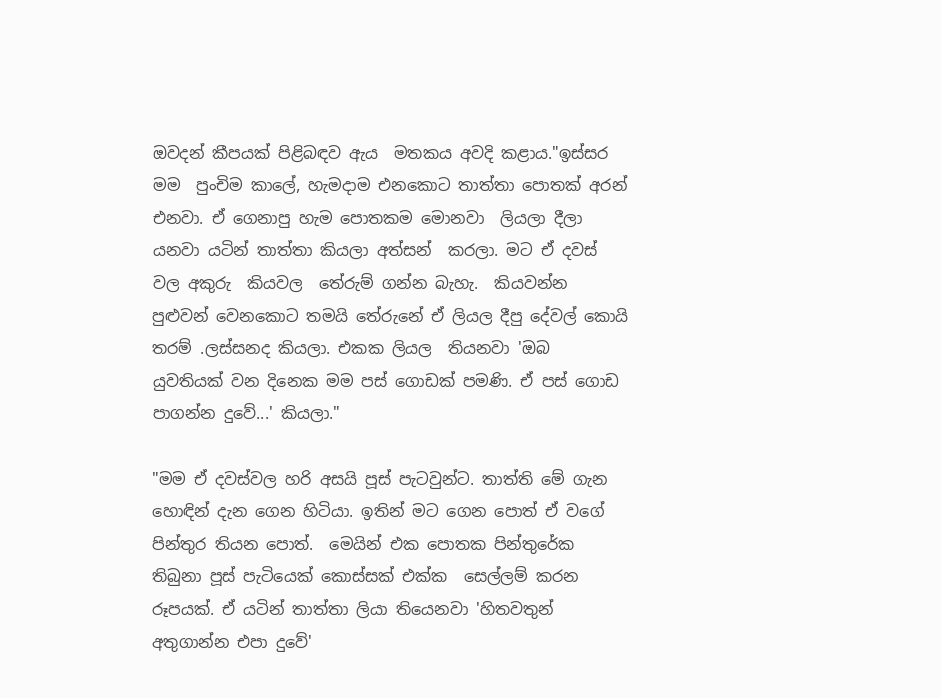ඔවදන් කීපයක් පිළිබඳව ඇය  මතකය අවදි කළාය."ඉස්සර  මම  පුංචිම කාලේ, හැමදාම එනකොට තාත්තා පොතක් අරන් එනවා. ඒ ගෙනාපු හැම පොතකම මොනවා  ලියලා දීලා  යනවා යටින් තාත්තා කියලා අත්සන්  කරලා. මට ඒ දවස් වල අකුරු  කියවල  තේරුම් ගන්න බැහැ.  කියවන්න  පුළුවන් වෙනකොට තමයි තේරුනේ ඒ ලියල දීපු දේවල් කොයි තරම් .ලස්සනද කියලා. එකක ලියල  තියනවා 'ඔබ  යුවතියක් වන දිනෙක මම පස් ගොඩක් පමණි. ඒ පස් ගොඩ පාගන්න දුවේ...' කියලා."

"මම ඒ දවස්වල හරි අසයි පූස් පැටවුන්ට. තාත්ති මේ ගැන හොඳින් දැන ගෙන හිටියා. ඉතින් මට ගෙන පොත් ඒ වගේ  පින්තුර තියන පොත්.  මෙයින් එක පොතක පින්තුරේක තිබුනා පූස් පැටියෙක් කොස්සක් එක්ක  සෙල්ලම් කරන රූපයක්. ඒ යටින් තාත්තා ලියා තියෙනවා 'හිතවතුන් අතුගාන්න එපා දුවේ'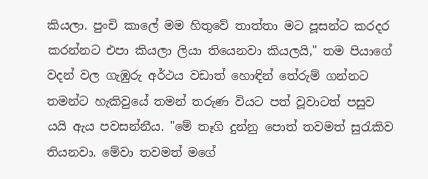කියලා. පුංචි කාලේ මම හිතුවේ තාත්තා මට පූසන්ට කරදර කරන්නට එපා කියලා ලියා තියෙනවා කියලයි," තම පියාගේ වදන් වල ගැඹුරු අර්ථය වඩාත් හොඳින් තේරුම් ගන්නට  තමන්ට හැකිවුයේ තමන් තරුණ වියට පත් වූවාටත් පසුව යයි ඇය පවසන්නීය. "මේ තෑගි දුන්නු පොත් තවමත් සුරැකිව තියනවා. මේවා තවමත් මගේ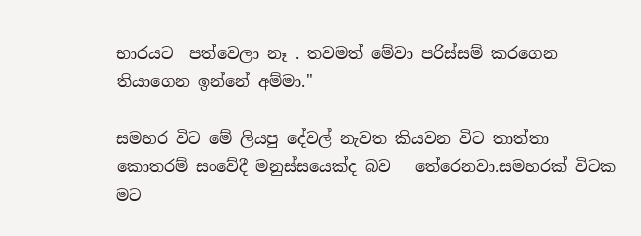භාරයට  පත්වෙලා නෑ . තවමත් මේවා පරිස්සම් කරගෙන  තියාගෙන ඉන්නේ අම්මා."

සමහර විට මේ ලියපු දේවල් නැවත කියවන විට තාත්තා කොතරම් සංවේදී මනුස්සයෙක්ද බව   තේරෙනවා.සමහරක් විටක මට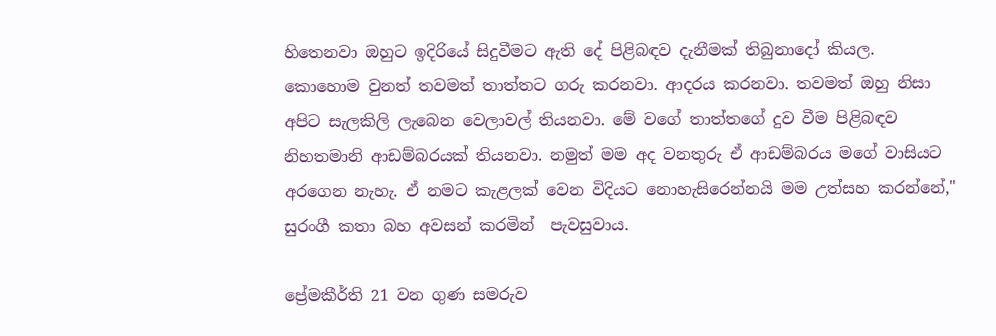හිතෙනවා ඔහුට ඉදිරියේ සිදුවීමට ඇති දේ පිළිබඳව දැනීමක් තිබුනාදෝ කියල.  කොහොම වුනත් තවමත් තාත්තට ගරු කරනවා. ආදරය කරනවා. තවමත් ඔහු නිසා අපිට සැලකිලි ලැබෙන වෙලාවල් තියනවා. මේ වගේ තාත්තගේ දුව වීම පිළිබඳව නිහතමානි ආඩම්බරයක් තියනවා. නමුත් මම අද වනතුරු ඒ ආඩම්බරය මගේ වාසියට අරගෙන නැහැ. ඒ නමට කැළලක් වෙන විදියට නොහැසිරෙන්නයි මම උත්සහ කරන්නේ," සුරංගී කතා බහ අවසන් කරමින්  පැවසුවාය.

ප්‍රේමකීර්ති 21 වන ගුණ සමරුව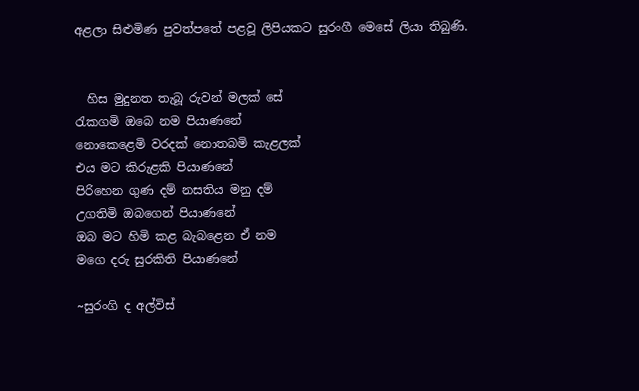අළලා සිළුමිණ පුවත්පතේ පළවූ ලිපියකට සුරංගී මෙසේ ලියා තිබුණි.


  හිස මුදුනත තැබූ රුවන් මලක් සේ
රැකගමි ඔබෙ නම පියාණනේ
නොකෙළෙමි වරදක් නොතබමි කැළලක්
එය මට කිරුළකි පියාණනේ
පිරිහෙන ගුණ දම් නසතිය මනු දම්
උගතිමි ඔබගෙන් පියාණනේ
ඔබ මට හිමි කළ බැබළෙන ඒ නම
මගෙ දරු සුරකිති පියාණනේ

~සුරංගි ද අල්විස්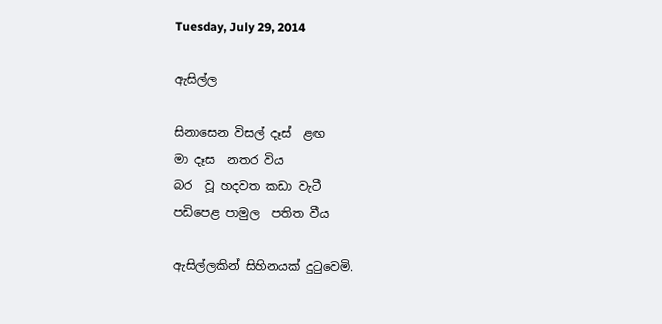Tuesday, July 29, 2014

ඇසිල්ල

සිනාසෙන විසල් දෑස්  ළඟ
මා දෑස  නතර විය
බර  වූ හදවත කඩා වැටී
පඩිපෙළ පාමුල  පතිත වීය

ඇසිල්ලකින් සිහිනයක් දුටුවෙමි.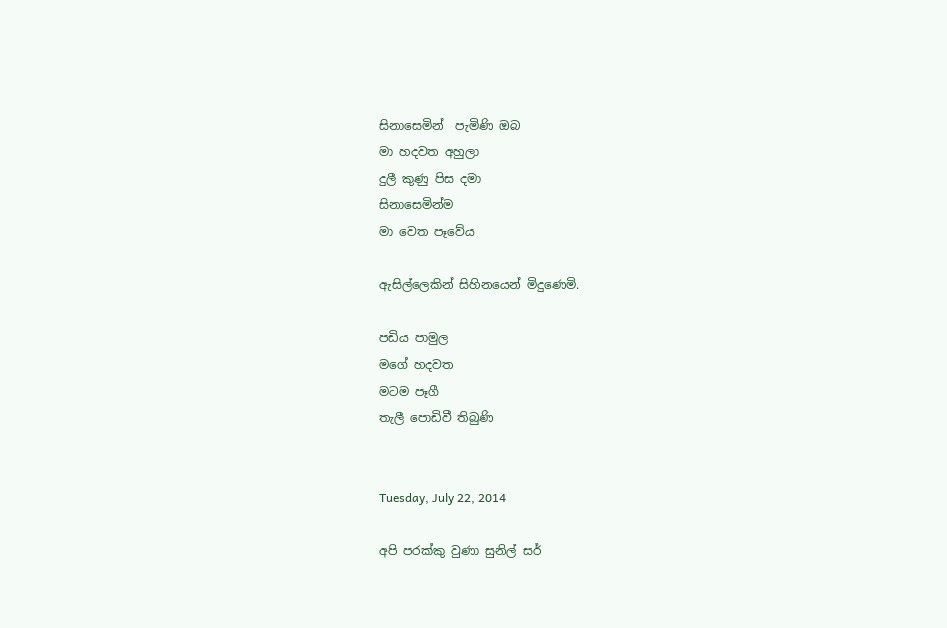සිනාසෙමින්  පැමිණි ඔබ
මා හදවත අහුලා
දුලී කුණු පිස දමා
සිනාසෙමින්ම
මා වෙත පෑවේය

ඇසිල්ලෙකින් සිහිනයෙන් මිදුණෙමි.

පඩිය පාමුල
මගේ හදවත
මටම පෑගී
තැලී පොඩිවී තිබුණි


Tuesday, July 22, 2014

අපි පරක්කු වුණා සුනිල් සර්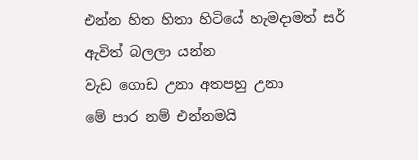එන්න හිත හිතා හිටියේ හැමදාමත් සර්
ඇවිත් බලලා යන්න
වැඩ ගොඩ උනා අතපහු උනා
මේ පාර නම් එන්නමයි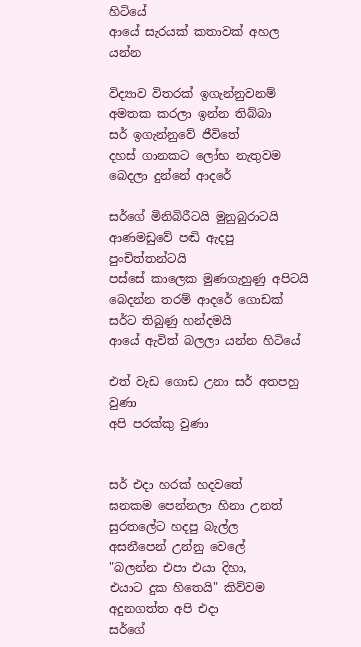හිටියේ
ආයේ සැරයක් කතාවක් අහල යන්න

විද්‍යාව විතරක් ඉගැන්නුවනම්
අමතක කරලා ඉන්න තිබ්බා
සර් ඉගැන්නුවේ ජීවිතේ
දහස් ගානකට ලෝභ නැතුවම
බෙදලා දුන්නේ ආදරේ

සර්ගේ මිනිබිරීටයි මුනුබුරාටයි
ආණමඩුවේ පඬි ඇදපු පුංචිත්තන්ටයි
පස්සේ කාලෙක මුණගැහුණු අපිටයි
බෙදන්න තරම් ආදරේ ගොඩක්
සර්ට තිබුණු හන්දමයි
ආයේ ඇවිත් බලලා යන්න හිටියේ

එත් වැඩ ගොඩ උනා සර් අතපහු වුණා
අපි පරක්කු වුණා


සර් එදා හරක් හදවතේ
ඝනකම පෙන්නලා හිනා උනත්
සුරතලේට හදපු බැල්ල
අසනීපෙන් උන්නු වෙලේ
"බලන්න එපා එයා දිහා,
එයාට දුක හිතෙයි" කිව්වම
අදුනගත්ත අපි එදා
සර්ගේ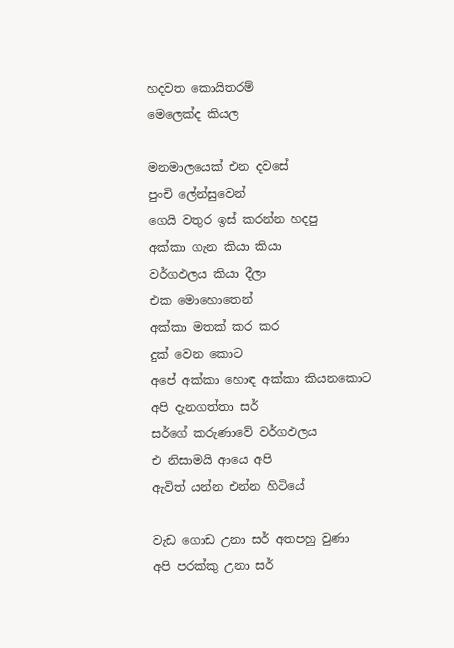හදවත කොයිතරම්
මෙලෙක්ද කියල

මනමාලයෙක් එන දවසේ
පුංචි ලේන්සුවෙන්
ගෙයි වතුර ඉස් කරන්න හදපු
අක්කා ගැන කියා කියා
වර්ගඵලය කියා දීලා
එක මොහොතෙන්
අක්කා මතක් කර කර
දුක් වෙන කොට
අපේ අක්කා හොඳ අක්කා කියනකොට
අපි දැනගත්තා සර්
සර්ගේ කරුණාවේ වර්ගඵලය
එ නිසාමයි ආයෙ අපි
ඇවිත් යන්න එන්න හිටියේ

වැඩ ගොඩ උනා සර් අතපහු වුණා
අපි පරක්කු උනා සර්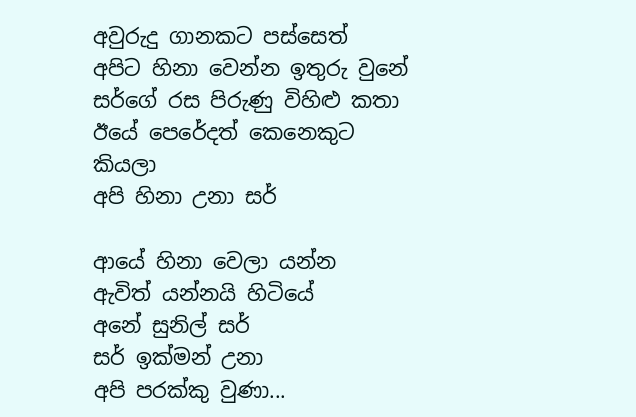අවුරුදු ගානකට පස්සෙත්
අපිට හිනා වෙන්න ඉතුරු වුනේ
සර්ගේ රස පිරුණු විහිළු කතා
ඊයේ පෙරේදත් කෙනෙකුට කියලා
අපි හිනා උනා සර්

ආයේ හිනා වෙලා යන්න
ඇවිත් යන්නයි හිටියේ
අනේ සුනිල් සර්
සර් ඉක්මන් උනා
අපි පරක්කු වුණා...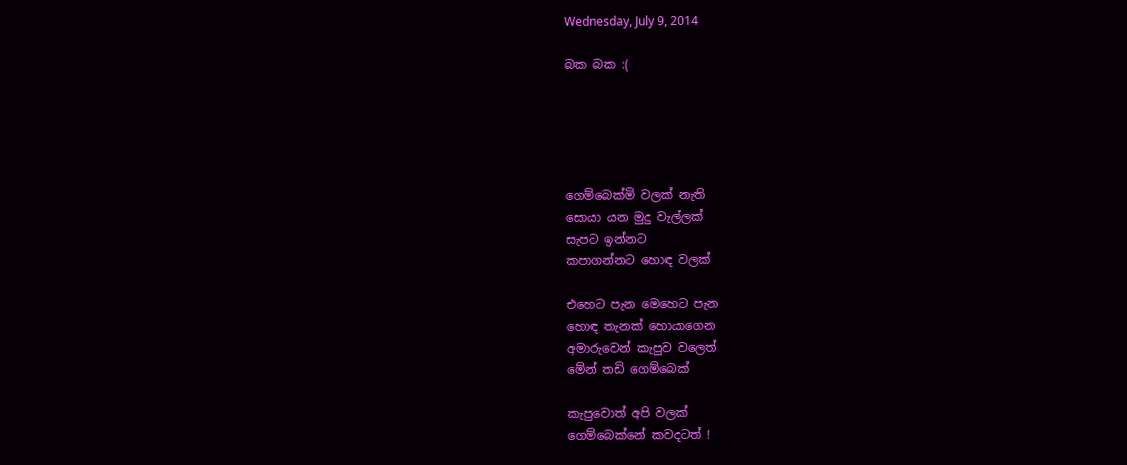Wednesday, July 9, 2014

බක බක :(





ගෙම්බෙක්මි වලක් නැති
සොයා යන මුදු වැල්ලක්
සැපට ඉන්නට
කපාගන්නට හොඳ වලක්

එහෙට පැන මෙහෙට පැන
හොඳ තැනක් හොයාගෙන
අමාරුවෙන් කැපුව වලෙත්
මේන් තඩි ගෙම්බෙක්

කැපුවොත් අපි වලක්
ගෙම්බෙක්නේ කවදටත් !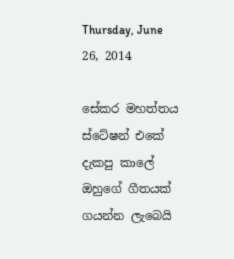Thursday, June 26, 2014

සේකර මහත්තය ස්ටේෂන් එකේ දැකපු කාලේ ඔහුගේ ගීතයක් ගයන්න ලැබෙයි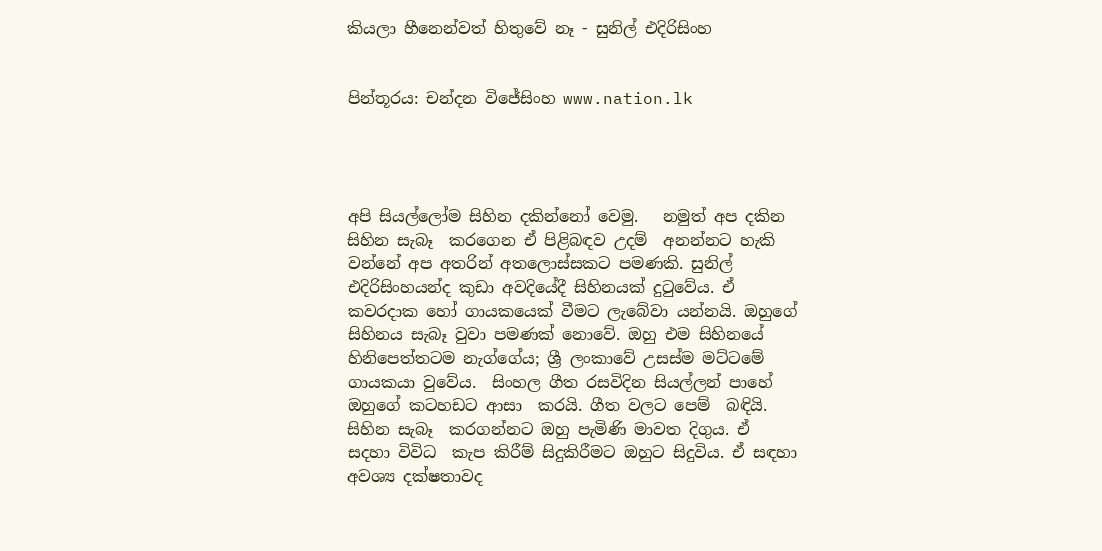කියලා හීනෙන්වත් හිතුවේ නෑ - සුනිල් එදිරිසිංහ


පින්තූරය: චන්දන විජේසිංහ www.nation.lk




අපි සියල්ලෝම සිහින දකින්නෝ වෙමු.   නමුත් අප දකින සිහින සැබෑ  කරගෙන ඒ පිළිබඳව උදම්  අනන්නට හැකි වන්නේ අප අතරින් අතලොස්සකට පමණකි. සුනිල් එදිරිසිංහයන්ද කුඩා අවදියේදී සිහිනයක් දුටුවේය. ඒ කවරදාක හෝ ගායකයෙක් වීමට ලැබේවා යන්නයි. ඔහුගේ සිහිනය සැබෑ වුවා පමණක් නොවේ. ඔහු එම සිහිනයේ හිනිපෙත්තටම නැග්ගේය; ශ්‍රී ලංකාවේ උසස්ම මට්ටමේ ගායකයා වුවේය.  සිංහල ගීත රසවිදින සියල්ලන් පාහේ  ඔහුගේ කටහඩට ආසා  කරයි. ගීත වලට පෙම්  බඳියි. සිහින සැබෑ  කරගන්නට ඔහු පැමිණි මාවත දිගුය. ඒ සදහා විවිධ  කැප කිරීම් සිදුකිරීමට ඔහුට සිදුවිය. ඒ සඳහා අවශ්‍ය දක්ෂතාවද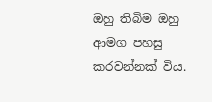ඔහු තිබිම ඔහු ආමග පහසු කරවන්නක් විය.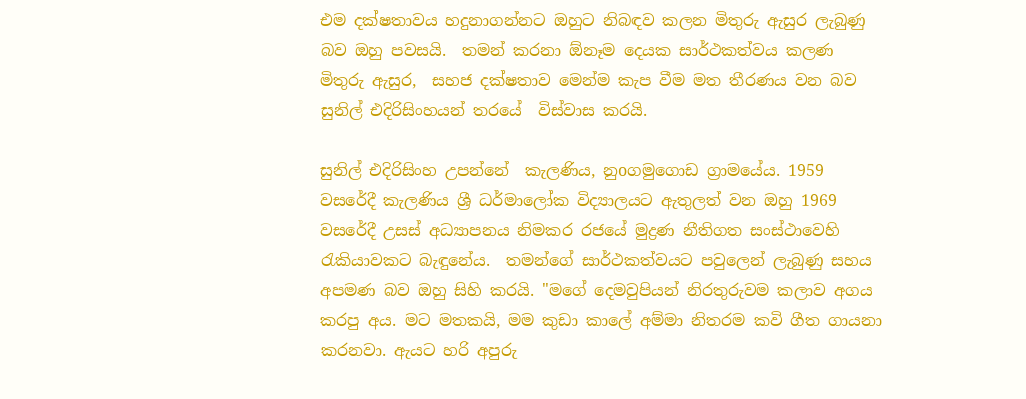එම දක්ෂතාවය හදුනාගන්නට ඔහුට නිබඳව කලන මිතුරු ඇසුර ලැබුණු බව ඔහු පවසයි.  තමන් කරනා ඕනෑම දෙයක සාර්ථකත්වය කලණ මිතුරු ඇසුර,  සහජ දක්ෂතාව මෙන්ම කැප වීම මත තීරණය වන බව සුනිල් එදිරිසිංහයන් තරයේ  විස්වාස කරයි.

සුනිල් එදිරිසිංහ උපන්නේ  කැලණිය, නුoගමුගොඩ ග්‍රාමයේය. 1959 වසරේදී කැලණිය ශ්‍රී ධර්මාලෝක විද්‍යාලයට ඇතුලත් වන ඔහු 1969 වසරේදී උසස් අධ්‍යාපනය නිමකර රජයේ මුද්‍රණ නීතිගත සංස්ථාවෙහි රැකියාවකට බැඳුනේය.  තමන්ගේ සාර්ථකත්වයට පවුලෙන් ලැබුණු සහය අපමණ බව ඔහු සිහි කරයි. "මගේ දෙමවුපියන් නිරතුරුවම කලාව අගය කරපු අය. මට මතකයි, මම කුඩා කාලේ අම්මා නිතරම කවි ගීත ගායනා කරනවා. ඇයට හරි අපුරු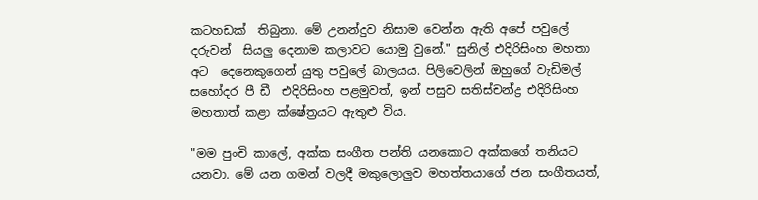කටහඩක්  තිබුනා. මේ උනන්දුව නිසාම වෙන්න ඇති අපේ පවුලේ දරුවන්  සියලු දෙනාම කලාවට යොමු වුනේ." සුනිල් එදිරිසිංහ මහතා අට  දෙනෙකුගෙන් යුතු පවුලේ බාලයය. පිලිවෙලින් ඔහුගේ වැඩිමල් සහෝදර පී ඩී  එදිරිසිංහ පළමුවත්, ඉන් පසුව සතිස්චන්ද්‍ර එදිරිසිංහ මහතාත් කළා ක්ෂේත්‍රයට ඇතුළු විය.

"මම පුංචි කාලේ, අක්ක සංගීත පන්ති යනකොට අක්කගේ තනියට යනවා. මේ යන ගමන් වලදී මකුලොලුව මහත්තයාගේ ජන සංගීතයත්,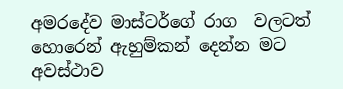අමරදේව මාස්ටර්ගේ රාග  වලටත් හොරෙන් ඇහුම්කන් දෙන්න මට අවස්ථාව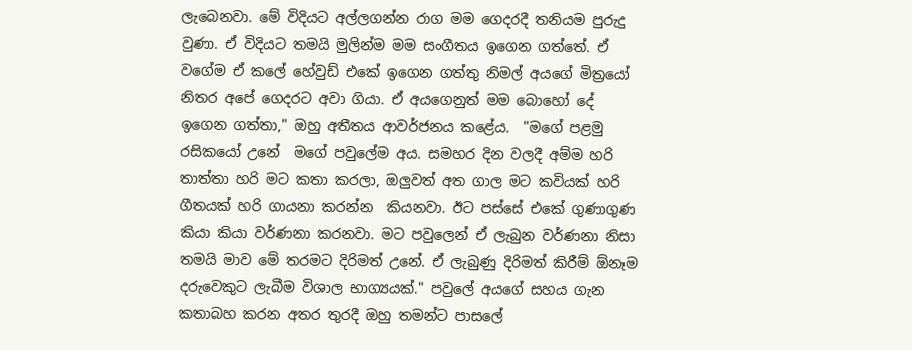ලැබෙනවා. මේ විදියට අල්ලගන්න රාග මම ගෙදරදී තනියම පුරුදු වුණා. ඒ විදියට තමයි මුලින්ම මම සංගීතය ඉගෙන ගත්තේ. ඒ වගේම ඒ කලේ හේවුඩ් එකේ ඉගෙන ගත්තු නිමල් අයගේ මිත්‍රයෝ නිතර අපේ ගෙදරට අවා ගියා. ඒ අයගෙනුත් මම බොහෝ දේ ඉගෙන ගත්තා," ඔහු අතීතය ආවර්ජනය කළේය.  "මගේ පළමු රසිකයෝ උනේ  මගේ පවුලේම අය. සමහර දින වලදී අම්ම හරි තාත්තා හරි මට කතා කරලා, ඔලුවත් අත ගාල මට කවියක් හරි ගීතයක් හරි ගායනා කරන්න  කියනවා. ඊට පස්සේ එකේ ගුණාගුණ කියා කියා වර්ණනා කරනවා. මට පවුලෙන් ඒ ලැබුන වර්ණනා නිසා තමයි මාව මේ තරමට දිරිමත් උනේ. ඒ ලැබුණු දිරිමත් කිරීම් ඕනෑම දරුවෙකුට ලැබීම විශාල භාග්‍යයක්." පවුලේ අයගේ සහය ගැන කතාබහ කරන අතර තුරදී ඔහු තමන්ට පාසලේ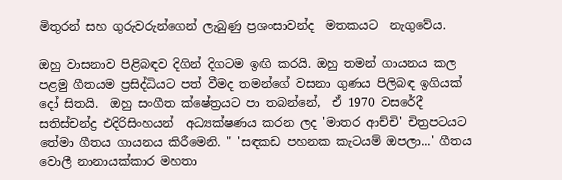මිතුරන් සහ ගුරුවරුන්ගෙන් ලැබුණු ප්‍රශංසාවන්ද  මතකයට  නැගුවේය.

ඔහු වාසනාව පිළිබඳව දිගින් දිගටම ඉඟි කරයි. ඔහු තමන් ගායනය කල පළමු ගීතයම ප්‍රසිද්ධියට පත් වීමද තමන්ගේ වසනා ගුණය පිලිබඳ ඉගියක් දෝ සිතයි.  ඔහු සංගීත ක්ෂේත්‍රයට පා තබන්නේ,  ඒ 1970 වසරේදී සතිස්චන්ද්‍ර එදිරිසිංහයන්  අධ්‍යක්ෂණය කරන ලද 'මාතර ආච්චි' චිත්‍රපටයට තේමා ගීතය ගායනය කිරීමෙනි. " 'සඳකඩ පහනක කැටයම් ඔපලා...' ගීතය වොලී නානායක්කාර මහතා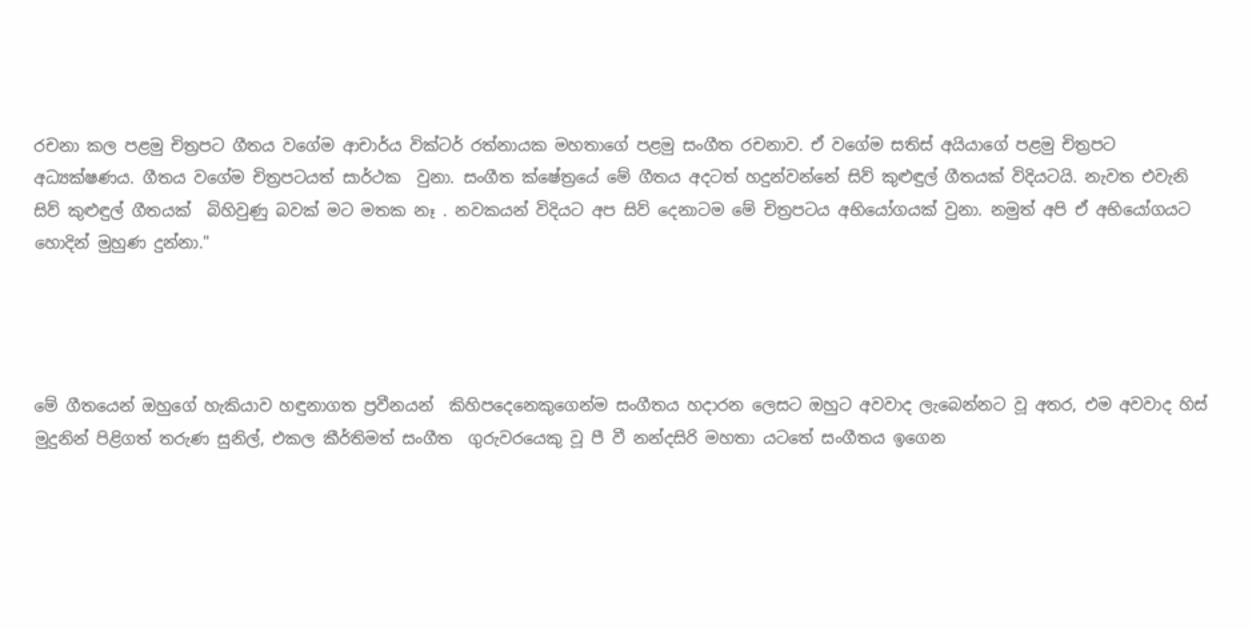රචනා කල පළමු චිත්‍රපට ගීතය වගේම ආචාර්ය වික්ටර් රත්නායක මහතාගේ පළමු සංගීත රචනාව. ඒ වගේම සතිස් අයියාගේ පළමු චිත්‍රපට අධ්‍යක්ෂණය. ගීතය වගේම චිත්‍රපටයත් සාර්ථක  වුනා. සංගීත ක්ෂේත්‍රයේ මේ ගීතය අදටත් හදුන්වන්නේ සිව් කුළුඳුල් ගීතයක් විදියටයි. නැවත එවැනි සිව් කුළුඳුල් ගීතයක්  බිහිවුණු බවක් මට මතක නෑ . නවකයන් විදියට අප සිව් දෙනාටම මේ චිත්‍රපටය අභියෝගයක් වුනා. නමුත් අපි ඒ අභියෝගයට හොදින් මුහුණ දුන්නා."




මේ ගීතයෙන් ඔහුගේ හැකියාව හඳුනාගත ප්‍රවීනයන්  කිහිපදෙනෙකුගෙන්ම සංගීතය හදාරන ලෙසට ඔහුට අවවාද ලැබෙන්නට වූ අතර, එම අවවාද හිස් මුදුනින් පිළිගත් තරුණ සුනිල්, එකල කීර්තිමත් සංගීත  ගුරුවරයෙකු වූ පී වී නන්දසිරි මහතා යටතේ සංගීතය ඉගෙන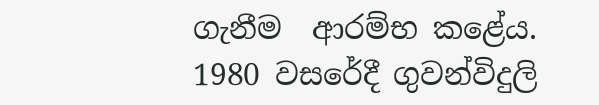ගැනීම  ආරම්භ කළේය. 1980 වසරේදී ගුවන්විදුලි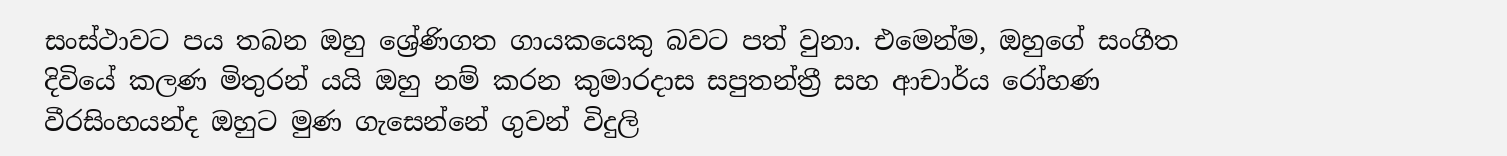සංස්ථාවට පය තබන ඔහු ශ්‍රේණිගත ගායකයෙකු බවට පත් වුනා. එමෙන්ම, ඔහුගේ සංගීත දිවියේ කලණ මිතුරන් යයි ඔහු නම් කරන කුමාරදාස සපුතන්ත්‍රී සහ ආචාර්ය රෝහණ වීරසිංහයන්ද ඔහුට මුණ ගැසෙන්නේ ගුවන් විදුලි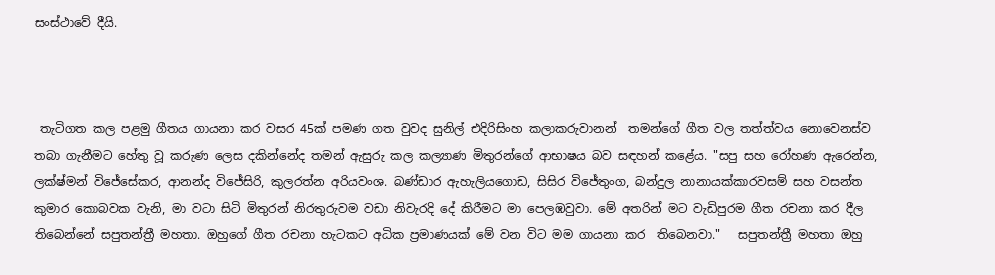සංස්ථාවේ දීයි.



 තැටිගත කල පළමු ගීතය ගායනා කර වසර 45ක් පමණ ගත වුවද සුනිල් එදිරිසිංහ කලාකරුවානන්  තමන්ගේ ගීත වල තත්ත්වය නොවෙනස්ව තබා ගැනීමට හේතු වූ කරුණ ලෙස දකින්නේද තමන් ඇසුරු කල කල්‍යාණ මිතුරන්ගේ ආභාෂය බව සඳහන් කළේය. "සපු සහ රෝහණ ඇරෙන්න, ලක්ෂ්මන් විජේසේකර, ආනන්ද විජේසිරි, කුලරත්න අරියවංශ. බණ්ඩාර ඇහැලියගොඩ, සිසිර විජේතුංග, බන්දුල නානායක්කාරවසම් සහ වසන්ත කුමාර කොබවක වැනි, මා වටා සිටි මිතුරන් නිරතුරුවම වඩා නිවැරදි දේ කිරීමට මා පෙලඹවුවා. මේ අතරින් මට වැඩිපුරම ගීත රචනා කර දීල තිබෙන්නේ සපුතන්ත්‍රී මහතා. ඔහුගේ ගීත රචනා හැටකට අධික ප්‍රමාණයක් මේ වන විට මම ගායනා කර  තිබෙනවා."   සපුතන්ත්‍රී මහතා ඔහු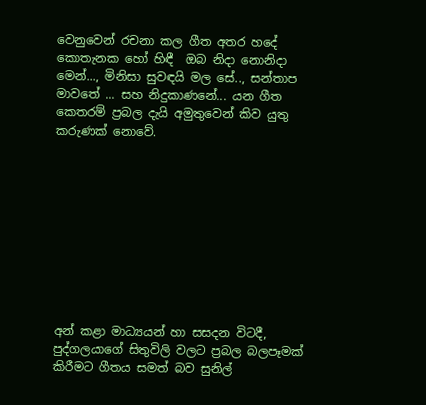වෙනුවෙන් රචනා කල ගීත අතර හදේ  කොතැනක හෝ හිඳී  ඔබ නිදා නොනිදා මෙන්..., මිනිසා සුවඳයි මල සේ.., සන්තාප මාවතේ ... සහ නිදුකාණනේ... යන ගීත කෙතරම් ප්‍රබල දැයි අමුතුවෙන් කිව යුතු කරුණක් නොවේ.










අන් කළා මාධ්‍යයන් හා සසදන විටදී, පුද්ගලයාගේ සිතුවිලි වලට ප්‍රබල බලපෑමක් කිරීමට ගීතය සමත් බව සුනිල්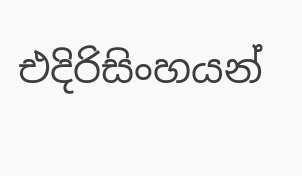එදිරිසිංහයන්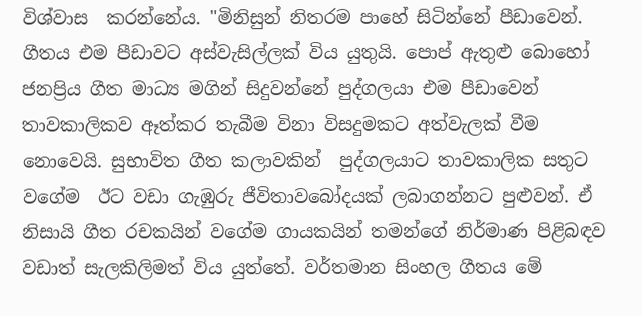විශ්වාස  කරන්නේය. "මිනිසුන් නිතරම පාහේ සිටින්නේ පීඩාවෙන්. ගීතය එම පීඩාවට අස්වැසිල්ලක් විය යුතුයි. පොප් ඇතුළු බොහෝ ජනප්‍රිය ගීත මාධ්‍ය මගින් සිදුවන්නේ පුද්ගලයා එම පීඩාවෙන් තාවකාලිකව ඈත්කර තැබීම විනා විසදුමකට අත්වැලක් වීම නොවෙයි. සුභාවිත ගීත කලාවකින්  පුද්ගලයාට තාවකාලික සතුට වගේම  ඊට වඩා ගැඹුරු ජීවිතාවබෝදයක් ලබාගන්නට පුළුවන්. ඒ නිසායි ගීත රචකයින් වගේම ගායකයින් තමන්ගේ නිර්මාණ පිළිබඳව වඩාත් සැලකිලිමත් විය යුත්තේ. වර්තමාන සිංහල ගීතය මේ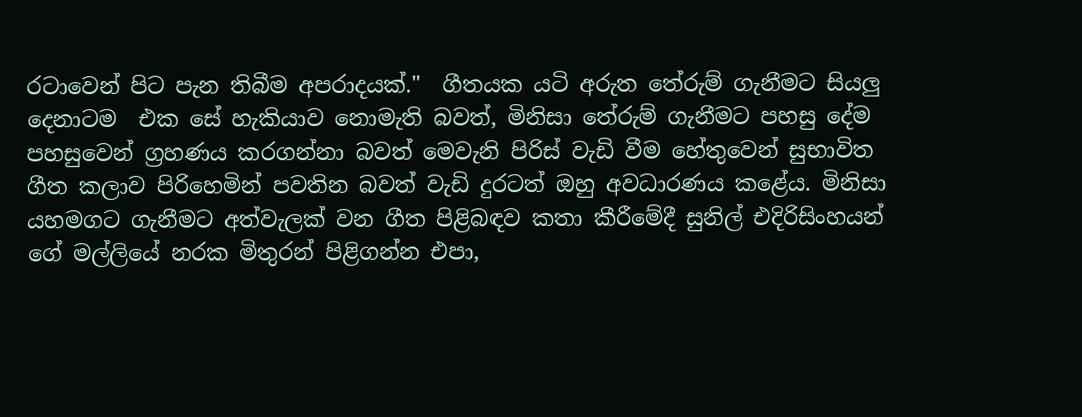රටාවෙන් පිට පැන තිබීම අපරාදයක්."  ගීතයක යටි අරුත තේරුම් ගැනීමට සියලු දෙනාටම  එක සේ හැකියාව නොමැති බවත්, මිනිසා තේරුම් ගැනීමට පහසු දේම පහසුවෙන් ග්‍රහණය කරගන්නා බවත් මෙවැනි පිරිස් වැඩි වීම හේතුවෙන් සුභාවිත ගීත කලාව පිරිහෙමින් පවතින බවත් වැඩි දුරටත් ඔහු අවධාරණය කළේය. මිනිසා යහමගට ගැනීමට අත්වැලක් වන ගීත පිළිබඳව කතා කීරීමේදී සුනිල් එදිරිසිංහයන් ගේ මල්ලියේ නරක මිතුරන් පිළිගන්න එපා,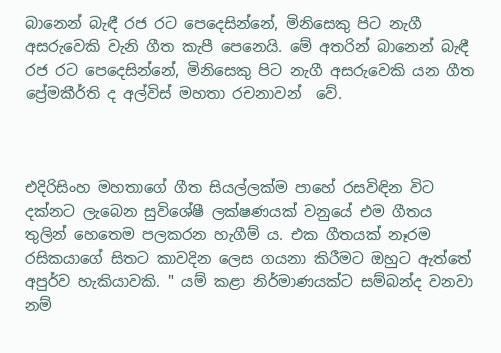බානෙන් බැඳී රජ රට පෙදෙසින්නේ, මිනිසෙකු පිට නැගී අසරුවෙකි වැනි ගීත කැපී පෙනෙයි. මේ අතරින් බානෙන් බැඳී රජ රට පෙදෙසින්නේ, මිනිසෙකු පිට නැගී අසරුවෙකි යන ගීත ප්‍රේමකීර්ති ද අල්විස් මහතා රචනාවන්  වේ.



එදිරිසිංහ මහතාගේ ගීත සියල්ලක්ම පාහේ රසවිඳින විට දක්නට ලැබෙන සුවිශේෂී ලක්ෂණයක් වනුයේ එම ගීතය තුලින් හෙතෙම පලකරන හැගීම් ය. එක ගීතයක් නෑරම  රසිකයාගේ සිතට කාවදින ලෙස ගයනා කිරීමට ඔහුට ඇත්තේ අපුර්ව හැකියාවකි. " යම් කළා නිර්මාණයක්ට සම්බන්ද වනවා නම්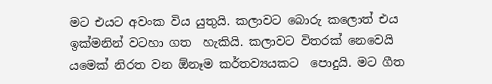මට එයට අවංක විය යුතුයි. කලාවට බොරු කලොත් එය ඉක්මනින් වටහා ගත  හැකියි. කලාවට විතරක් නෙවෙයි යමෙක් නිරත වන ඕනෑම කර්තව්‍යයකට  පොදුයි. මට ගීත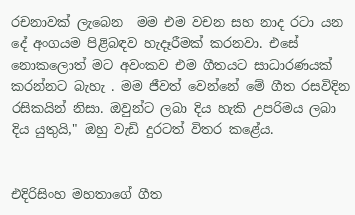රචනාවක් ලැබෙන  මම එම වචන සහ නාද රටා යන දේ අංගයම පිළිබඳව හැදෑරීමක් කරනවා. එසේ නොකලොත් මට අවංකව එම ගීතයට සාධාරණයක් කරන්නට බැහැ . මම ජීවත් වෙන්නේ මේ ගීත රසවිදින රසිකයින් නිසා. ඔවුන්ට ලබා දිය හැකි උපරිමය ලබා දිය යුතුයි," ඔහු වැඩි දුරටත් විතර කළේය.


එදිරිසිංහ මහතාගේ ගීත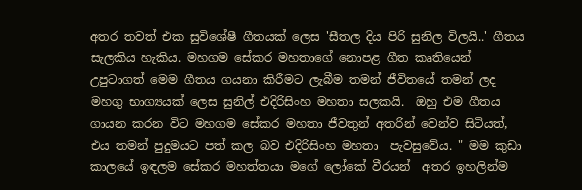අතර තවත් එක සුවිශේෂී ගීතයක් ලෙස 'සීතල දිය පිරි සුනිල විලයි..' ගීතය සැලකිය හැකිය. මහගම සේකර මහතාගේ නොපළ ගීත කෘතියෙන් උපුටාගත් මෙම ගීතය ගයනා කිරීමට ලැබීම තමන් ජීවිතයේ තමන් ලද මහගු භාග්‍යයක් ලෙස සුනිල් එදිරිසිංහ මහතා සලකයි.  ඔහු එම ගීතය ගායන කරන විට මහගම සේකර මහතා ජීවතුන් අතරින් වෙන්ව සිටියත්, එය තමන් පුදුමයට පත් කල බව එදිරිසිංහ මහතා  පැවසුවේය. " මම කුඩා කාලයේ ඉඳලම සේකර මහත්තයා මගේ ලෝකේ වීරයන්  අතර ඉහලින්ම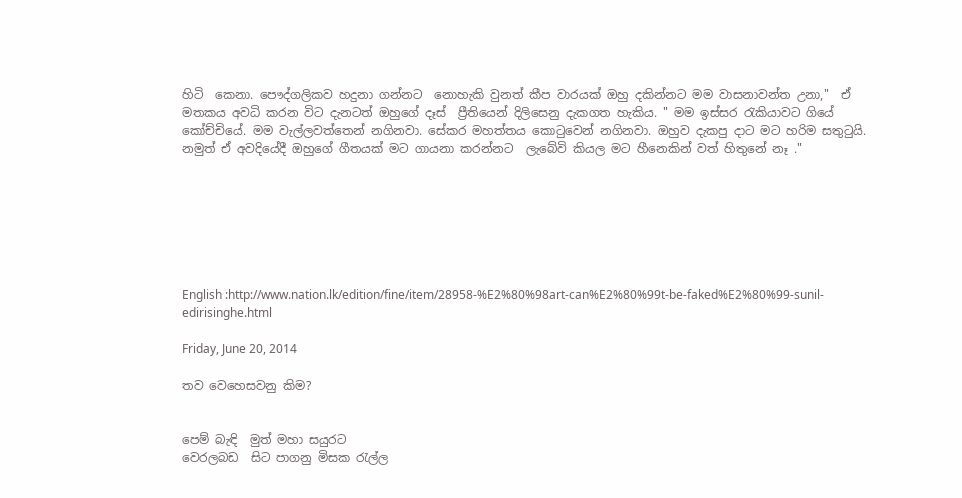හිටි  කෙනා. පෞද්ගලිකව හදුනා ගන්නට  නොහැකි වුනත් කීප වාරයක් ඔහු දකින්නට මම වාසනාවන්ත උනා,"  ඒ මතකය අවධි කරන විට දැනටත් ඔහුගේ දෑස්  ප්‍රීතියෙන් දිලිසෙනු දැකගත හැකිය. " මම ඉස්සර රැකියාවට ගියේ කෝච්චියේ. මම වැල්ලවත්තෙන් නගිනවා. සේකර මහත්තය කොටුවෙන් නගිනවා. ඔහුව දැකපු දාට මට හරිම සතුටුයි. නමුත් ඒ අවදියේදී ඔහුගේ ගීතයක් මට ගායනා කරන්නට  ලැබේවි කියල මට හීනෙකින් වත් හිතුනේ නෑ ."







English :http://www.nation.lk/edition/fine/item/28958-%E2%80%98art-can%E2%80%99t-be-faked%E2%80%99-sunil-edirisinghe.html

Friday, June 20, 2014

තව වෙහෙසවනු කිම?


පෙම් බැඳි  මුත් මහා සයුරට
වෙරලබඩ  සිට පාගනු මිසක රැල්ල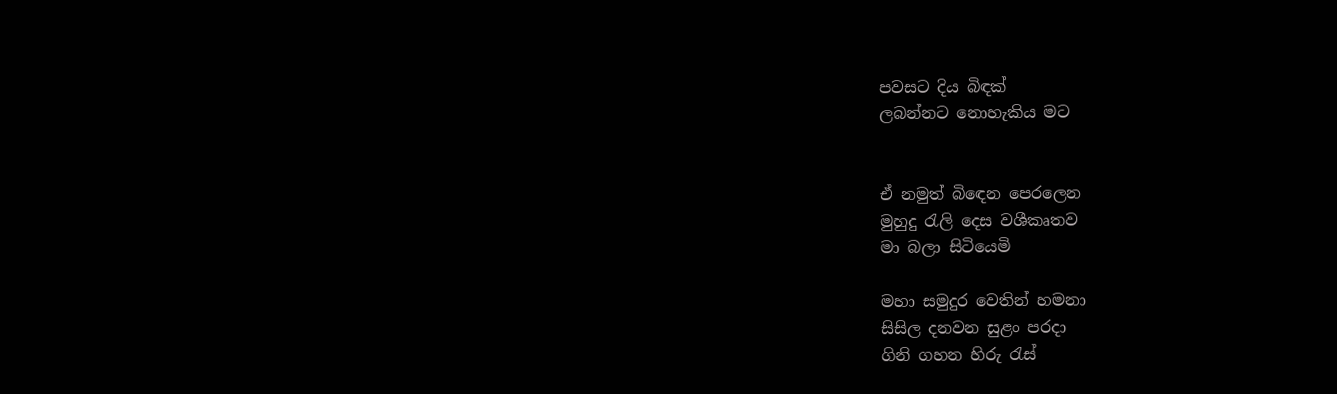පවසට දිය බිඳක්
ලබන්නට නොහැකිය මට


ඒ නමුත් බිඳෙන පෙරලෙන
මුහුදු රැලි දෙස වශීකෘතව
මා බලා සිටියෙමි

මහා සමුදුර වෙතින් හමනා
සිසිල දනවන සුළං පරදා
ගිනි ගහන හිරු රැස්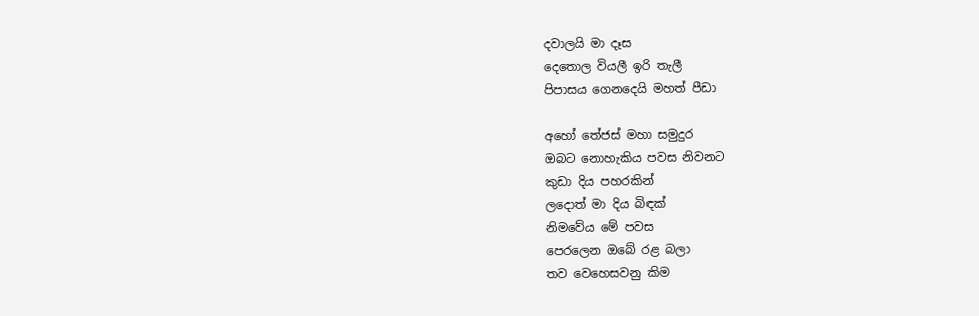දවාලයි මා දෑස
දෙතොල වියලී ඉරි තැලී
පිපාසය ගෙනදෙයි මහත් පීඩා

අහෝ තේජස් මහා සමුදුර
ඔබට නොහැකිය පවස නිවනට
කුඩා දිය පහරකින්
ලදොත් මා දිය බිඳක්
නිමවේය මේ පවස
පෙරලෙන ඔබේ රළ බලා
තව වෙහෙසවනු කිම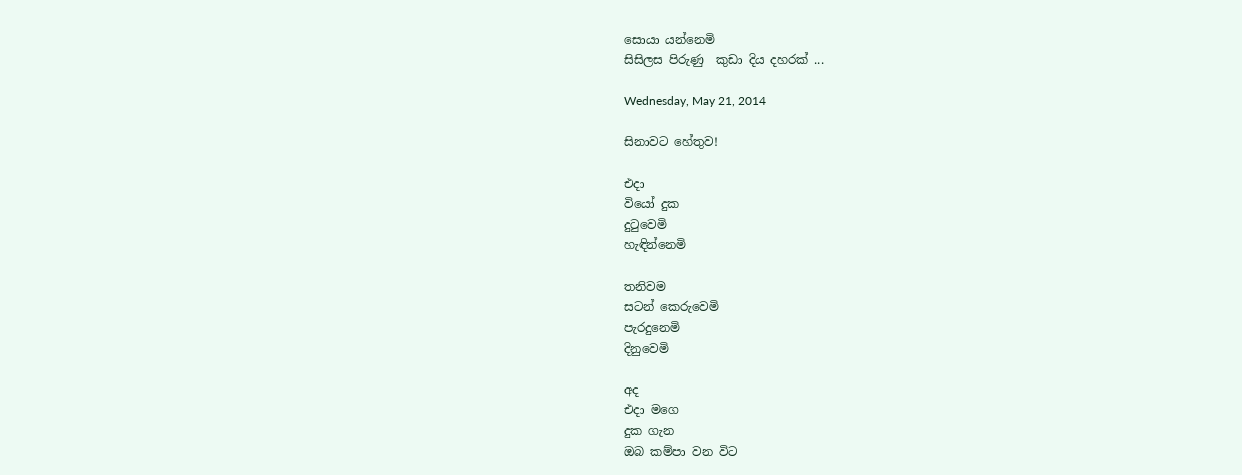සොයා යන්නෙමි
සිසිලස පිරුණු  කුඩා දිය දහරක් ...

Wednesday, May 21, 2014

සිනාවට හේතුව!

එදා
වියෝ දුක
දුටුවෙමි
හැඳින්නෙමි

තනිවම
සටන් කෙරුවෙමි
පැරදුනෙමි
දිනුවෙමි

අද
එදා මගෙ
දුක ගැන
ඔබ කම්පා වන විට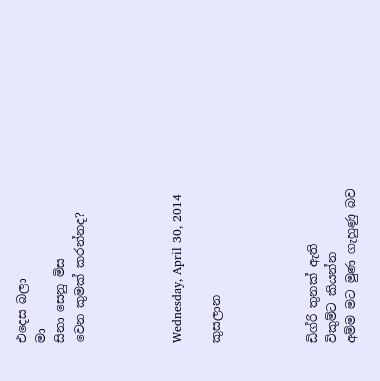එදෙස බලා
මා
සිනා සෙනු මිස
වෙන කුමක් කරන්නද?




Wednesday, April 30, 2014

කුසලාන




ඩිග්රි තුනක් ඇති
විකුම්ට කියන්න
අම්ම මට මුණ ගැහුණු බව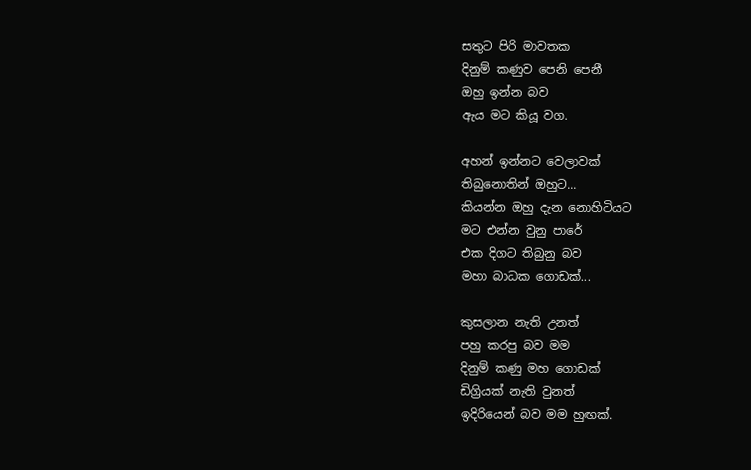සතුට පිරි මාවතක
දිනුම් කණුව පෙනි පෙනී
ඔහු ඉන්න බව
ඇය මට කියූ වග.

අහන් ඉන්නට වෙලාවක්
තිබුනොතින් ඔහුට...
කියන්න ඔහු දැන නොහිටියට
මට එන්න වුනු පාරේ
එක දිගට තිබුනු බව
මහා බාධක ගොඩක්...

කුසලාන නැති උනත්
පහු කරපු බව මම
දිනුම් කණු මහ ගොඩක්
ඩිග්‍රියක් නැති වුනත්
ඉදිරියෙන් බව මම හුඟක්.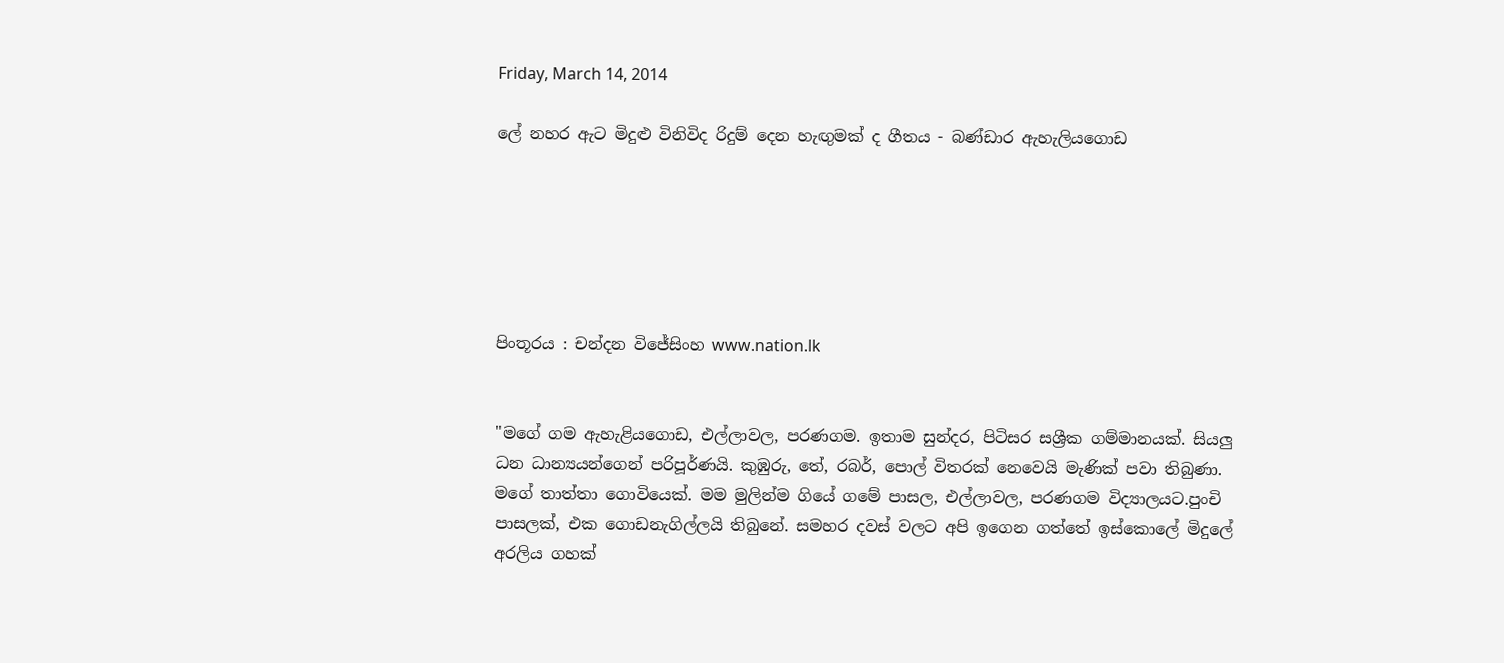Friday, March 14, 2014

ලේ නහර ඇට මිදුළු විනිවිද රිදුම් දෙන හැඟුමක් ද ගීතය - බණ්ඩාර ඇහැලියගොඩ






පිංතූරය : චන්දන විජේසිංහ www.nation.lk


"මගේ ගම ඇහැළියගොඩ, එල්ලාවල, පරණගම. ඉතාම සුන්දර, පිටිසර සශ්‍රීක ගම්මානයක්. සියලු ධන ධාන්‍යයන්ගෙන් පරිපූර්ණයි. කුඹුරු, තේ, රබර්, පොල් විතරක් නෙවෙයි මැණික් පවා තිබුණා. මගේ තාත්තා ගොවියෙක්. මම මුලින්ම ගියේ ගමේ පාසල, එල්ලාවල, පරණගම විද්‍යාලයට.පුංචි පාසලක්, එක ගොඩනැගිල්ලයි තිබුනේ. සමහර දවස් වලට අපි ඉගෙන ගත්තේ ඉස්කොලේ මිදුලේ අරලිය ගහක්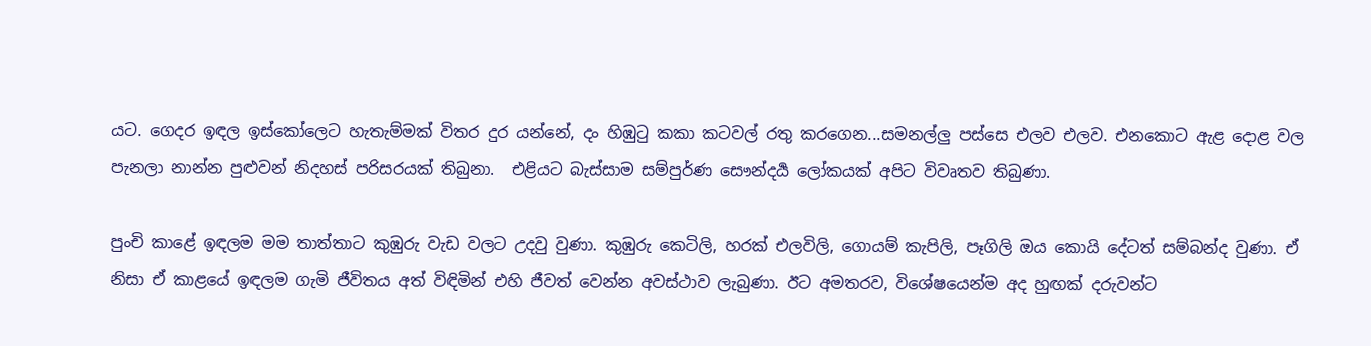යට. ගෙදර ඉඳල ඉස්කෝලෙට හැතැම්මක් විතර දුර යන්නේ, දං හිඹුටු කකා කටවල් රතු කරගෙන...සමනල්ලු පස්සෙ එලව එලව. එනකොට ඇළ දොළ වල පැනලා නාන්න පුළුවන් නිදහස් පරිසරයක් තිබුනා.  එළියට බැස්සාම සම්පුර්ණ සෞන්දර්‍ය ලෝකයක් අපිට විවෘතව තිබුණා.

පුංචි කාළේ ඉඳලම මම තාත්තාට කුඹුරු වැඩ වලට උදවු වුණා. කුඹුරු කෙටිලි, හරක් එලවිලි, ගොයම් කැපිලි, පෑගිලි ඔය කොයි දේටත් සම්බන්ද වුණා. ඒ නිසා ඒ කාළයේ ඉඳලම ගැමි ජීවිතය අත් විඳිමින් එහි ජීවත් වෙන්න අවස්ථාව ලැබුණා. ඊට අමතරව, විශේෂයෙන්ම අද හුඟක් දරුවන්ට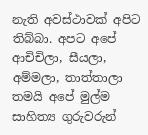නැති අවස්ථාවක් අපිට තිබ්බා. අපට අපේ ආචිචිලා, සීයලා, අම්මලා, තාත්තාලා තමයි අපේ මුල්ම සාහිත්‍ය ගුරුවරුන්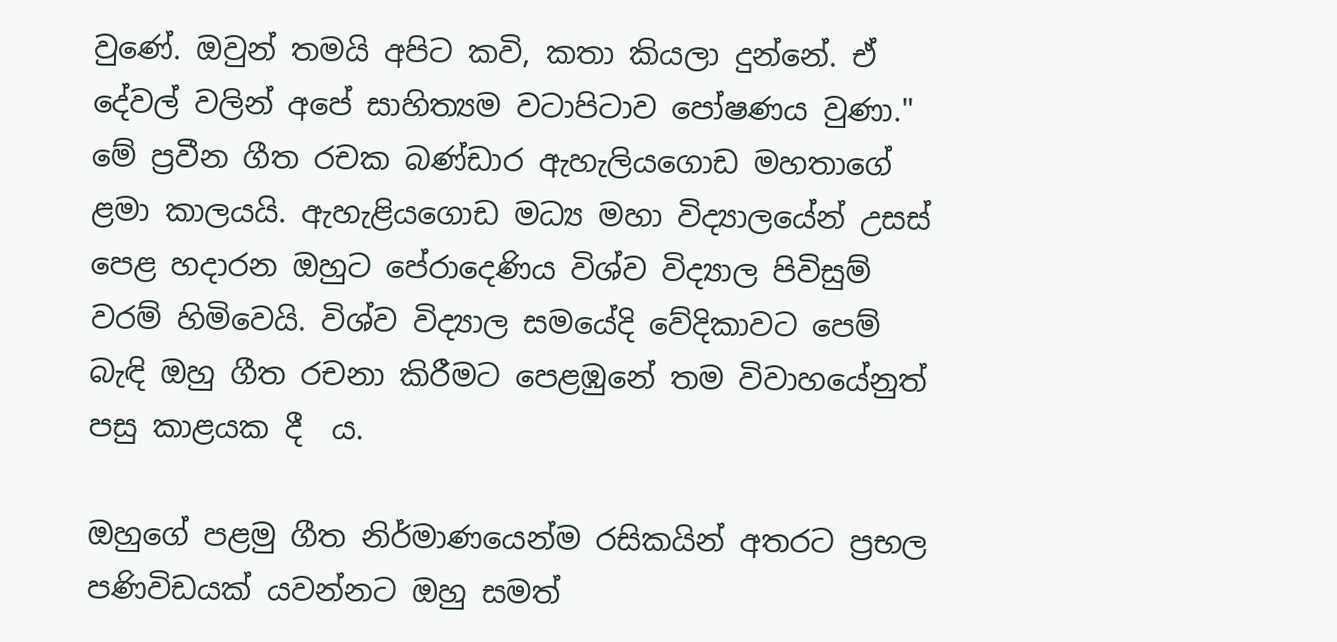වුණේ. ඔවුන් තමයි අපිට කවි, කතා කියලා දුන්නේ. ඒ දේවල් වලින් අපේ සාහිත්‍යම වටාපිටාව පෝෂණය වුණා." මේ ප්‍රවීන ගීත රචක බණ්ඩාර ඇහැලියගොඩ මහතාගේ ළමා කාලයයි. ඇහැළියගොඩ මධ්‍ය මහා විද්‍යාලයේන් උසස් පෙළ හදාරන ඔහුට පේරාදෙණිය විශ්ව විද්‍යාල පිවිසුම් වරම් හිමිවෙයි. විශ්ව විද්‍යාල සමයේදි වේදිකාවට පෙම් බැඳි ඔහු ගීත රචනා කිරීමට පෙළඹුනේ තම විවාහයේනුත් පසු කාළයක දී  ය.

ඔහුගේ පළමු ගීත නිර්මාණයෙන්ම රසිකයින් අතරට ප්‍රභල පණිවිඩයක් යවන්නට ඔහු සමත්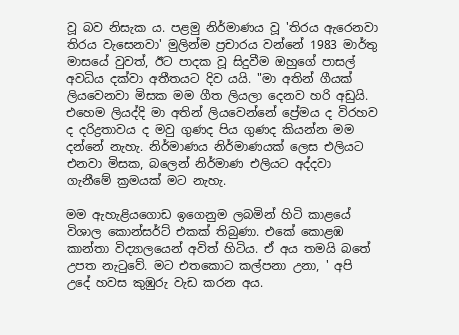වූ බව නිසැක ය. පළමු නිර්මාණය වූ 'තිරය ඇරෙනවා තිරය වැසෙනවා' මුලින්ම ප්‍රචාරය වන්නේ 1983 මාර්තු මාසයේ වුවත්, ඊට පාදක වූ සිදුවීම ඔහුගේ පාසල් අවධිය දක්වා අතීතයට දිව යයි. "මා අතින් ගීයක් ලියවෙනවා මිසක මම ගීත ලියලා දෙනව හරි අඩුයි. එහෙම ලියද්දි මා අතින් ලියවෙන්නේ ප්‍රේමය ද විරහව ද දරිද්‍රතාවය ද මවු ගුණද පිය ගුණද කියන්න මම දන්නේ නැහැ. නිර්මාණය නිර්මාණයක් ලෙස එලියට එනවා මිසක, බලෙන් නිර්මාණ එලියට අද්දවා ගැනීමේ ක්‍රමයක් මට නැහැ.

මම ඇහැළියගොඩ ඉගෙනුම ලබමින් හිටි කාළයේ විශාල කොන්සර්ට් එකක් තිබුණා. එකේ කොළඹ කාන්තා විද්‍යාලයෙන් අවිත් හිටිය. ඒ අය තමයි බතේ උපත නැටුවේ. මට එතකොට කල්පනා උනා, ' අපි උදේ හවස කුඹුරු වැඩ කරන අය.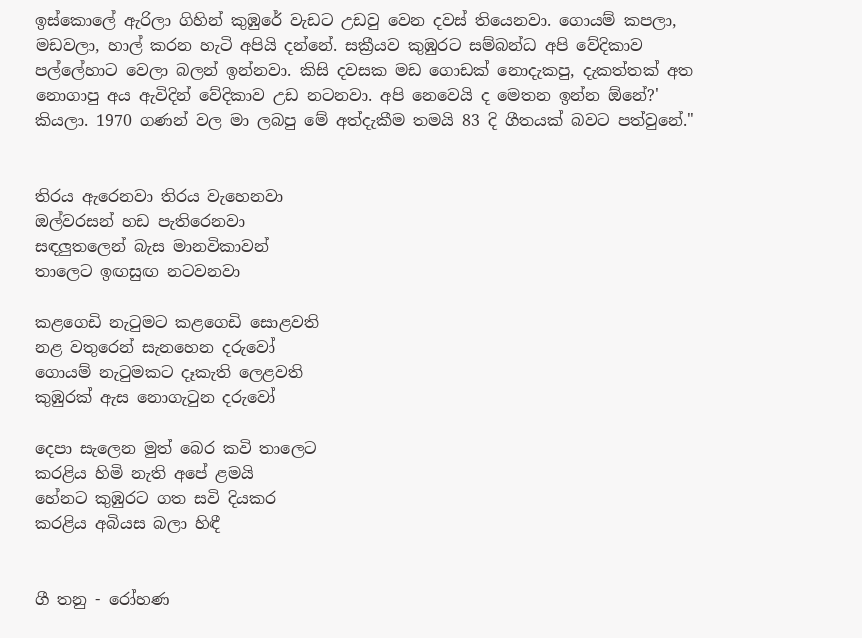ඉස්කොලේ ඇරිලා ගිහින් කුඹුරේ වැඩට උඩවු වෙන දවස් තියෙනවා. ගොයම් කපලා, මඩවලා, හාල් කරන හැටි අපියි දන්නේ. සක්‍රීයව කුඹුරට සම්බන්ධ අපි වේදිකාව පල්ලේහාට වෙලා බලන් ඉන්නවා. කිසි දවසක මඩ ගොඩක් නොදැකපු, දැකත්තක් අත නොගාපු අය ඇවිදින් වේදිකාව උඩ නටනවා. අපි නෙවෙයි ද මෙතන ඉන්න ඕනේ?' කියලා. 1970 ගණන් වල මා ලබපු මේ අත්දැකීම තමයි 83 දි ගීතයක් බවට පත්වුනේ."


තිරය ඇරෙනවා තිරය වැහෙනවා
ඔල්වරසන් හඩ පැතිරෙනවා
සඳලුතලෙන් බැස මානවිකාවන්
තාලෙට ඉඟසුඟ නටවනවා

කළගෙඩි නැටුමට කළගෙඩි සොළවති
නළ වතුරෙන් සැනහෙන දරුවෝ
ගොයම් නැටුමකට දෑකැති ලෙළවති
කුඹුරක් ඇස නොගැටුන දරුවෝ

දෙපා සැලෙන මුත් බෙර කවි තාලෙට
කරළිය හිමි නැති අපේ ළමයි
හේනට කුඹුරට ගත සවි දියකර
කරළිය අබියස බලා හිඳී


ගී තනු - රෝහණ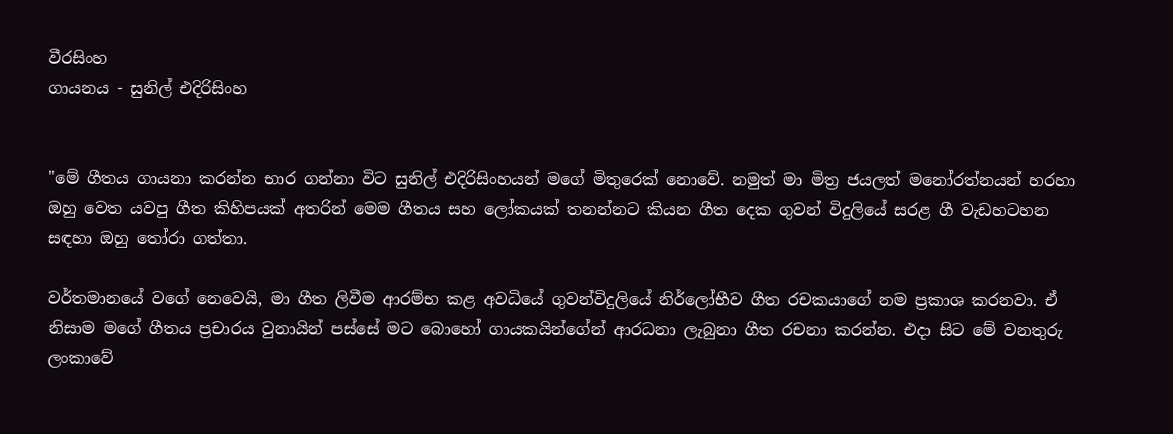වීරසිංහ
ගායනය - සුනිල් එදිරිසිංහ


"මේ ගීතය ගායනා කරන්න භාර ගන්නා විට සුනිල් එදිරිසිංහයන් මගේ මිතුරෙක් නොවේ. නමුත් මා මිත්‍ර ජයලත් මනෝරත්නයන් හරහා ඔහු වෙත යවපු ගීත කිහිපයක් අතරින් මෙම ගීතය සහ ලෝකයක් තනන්නට කියන ගීත දෙක ගුවන් විදුලියේ සරළ ගී වැඩහටහන සඳහා ඔහු තෝරා ගත්තා.

වර්තමානයේ වගේ නෙවෙයි, මා ගීත ලිවීම ආරම්භ කළ අවධියේ ගුවන්විදුලියේ නිර්ලෝභීව ගීත රචකයාගේ නම ප්‍රකාශ කරනවා. ඒ නිසාම මගේ ගීතය ප්‍රචාරය වුනායින් පස්සේ මට බොහෝ ගායකයින්ගේන් ආරධනා ලැබුනා ගීත රචනා කරන්න. එදා සිට මේ වනතුරු ලංකාවේ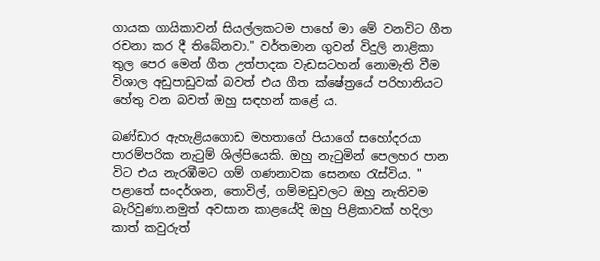ගායක ගායිකාවන් සියල්ලකටම පාහේ මා මේ වනවිට ගීත රචනා කර දී තිබේනවා." වර්තමාන ගුවන් විදුලි නාළිකා තුල පෙර මෙන් ගීත උත්පාදක වැඩසටහන් නොමැති වීම විශාල අඩුපාඩුවක් බවත් එය ගීත ක්ෂේත්‍රයේ පරිහානියට හේතු වන බවත් ඔහු සඳහන් කළේ ය.

බණ්ඩාර ඇහැළියගොඩ මහතාගේ පියාගේ සහෝදරයා පාරම්පරික නැටුම් ශිල්පියෙකි. ඔහු නැටුමින් පෙලහර පාන විට එය නැරඹීමට ගම් ගණනාවක සෙනඟ රැස්විය. " පළාතේ සංදර්ශන, තොවිල්, ගම්මඩුවලට ඔහු නැතිවම බැරිවුණා.නමුත් අවසාන කාළයේදි ඔහු පිළිකාවක් හදිලා කාත් කවුරුත්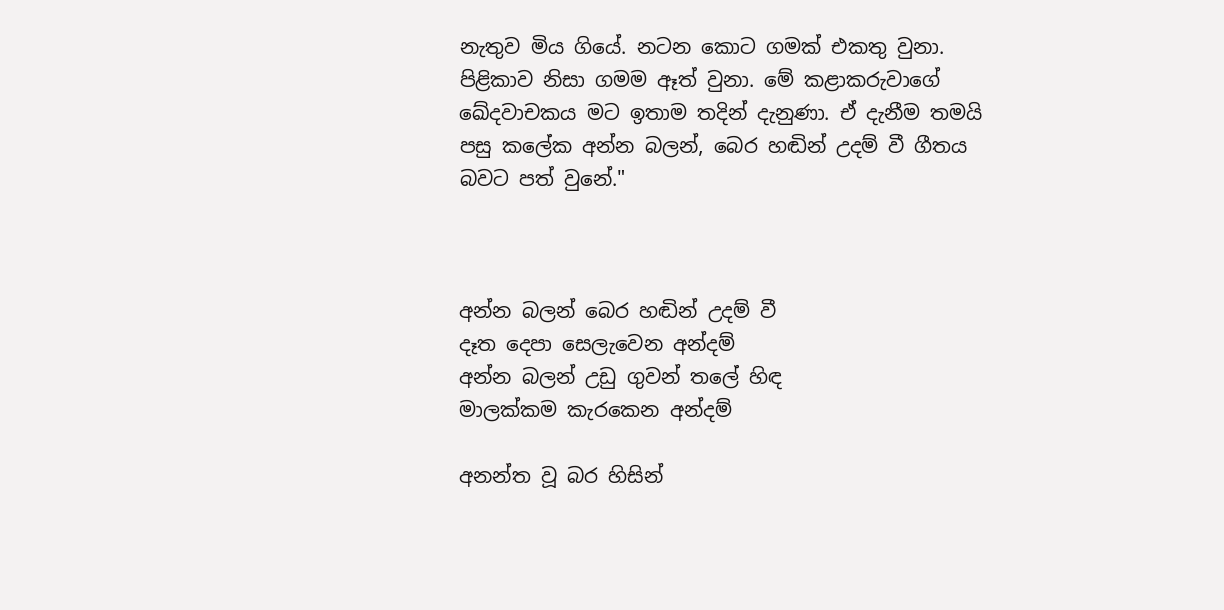නැතුව මිය ගියේ. නටන කොට ගමක් එකතු වුනා. පිළිකාව නිසා ගමම ඈත් වුනා. මේ කළාකරුවාගේ ඛේදවාචකය මට ඉතාම තදින් දැනුණා. ඒ දැනීම තමයි පසු කලේක අන්න බලන්, බෙර හඬින් උදම් වී ගීතය බවට පත් වුනේ."



අන්න බලන් බෙර හඬින් උදම් වී
දෑත දෙපා සෙලැවෙන අන්දම්
අන්න බලන් උඩු ගුවන් තලේ හිඳ
මාලක්‌කම කැරකෙන අන්දම්

අනන්ත වූ බර හිසින්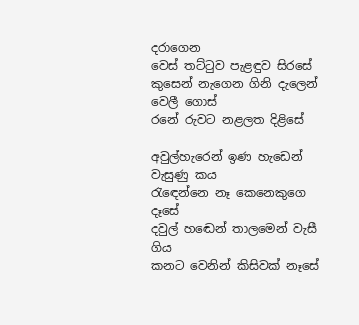දරාගෙන
වෙස්‌ තට්‌ටුව පැළඳුව සිරසේ
කුසෙන් නැගෙන ගිනි දැලෙන් වෙලී ගොස්‌
රනේ රුවට නළලත දිළිසේ

අවුල්හැරෙන් ඉණ හැඩෙන් වැසුණු කය
රැඳෙන්නෙ නෑ කෙනෙකුගෙ දෑසේ
දවුල් හඬෙන් තාලමෙන් වැසී ගිය
කනට වෙනින් කිසිවක්‌ නෑසේ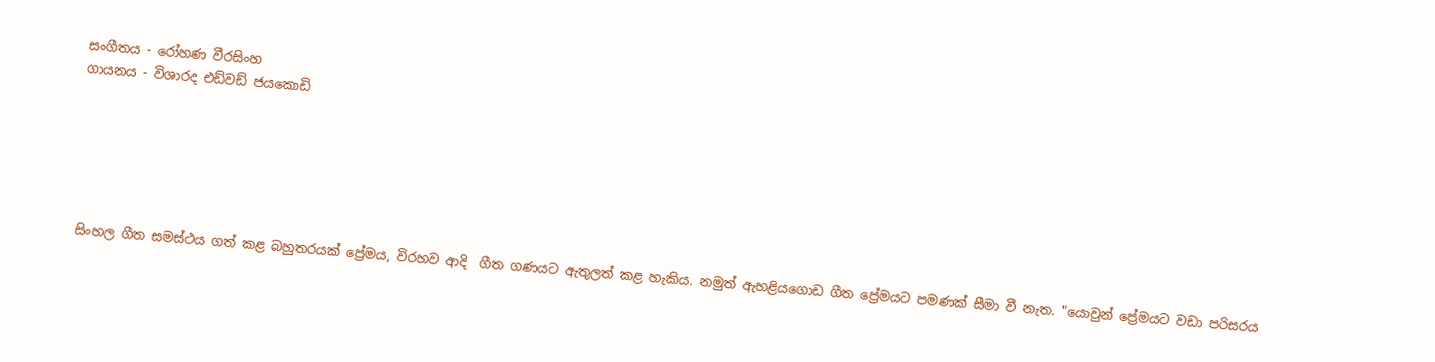සංගීතය - රෝහණ වීරසිංහ
ගායනය - විශාරද එඩ්වඩ් ජයකොඩි






සිංහල ගීත සමස්ථය ගත් කළ බහුතරයක් ප්‍රේමය, විරහව ආදි  ගීත ගණයට ඇතුලත් කළ හැකිය. නමුත් ඇහළියගොඩ ගීත ප්‍රේමයට පමණක් සීමා වී නැත. "යොවුන් ප්‍රේමයට වඩා පරිසරය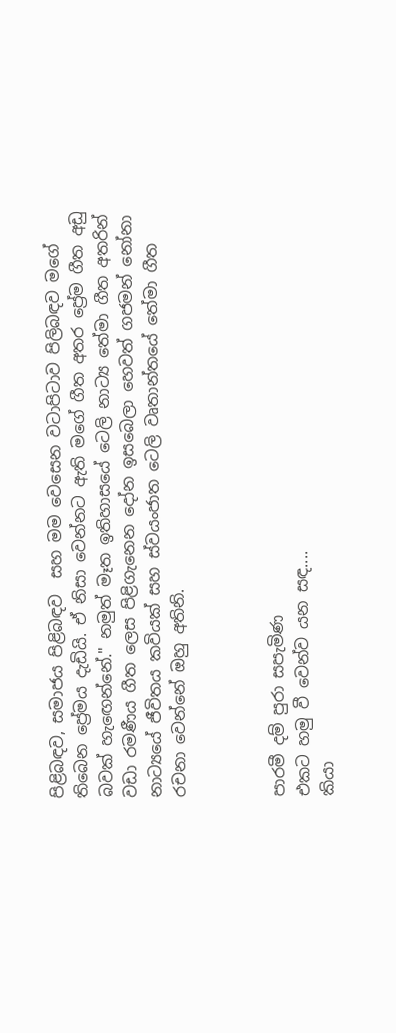පිළිබඳව, සමාජය පිළිබඳව  සහ මම වෙසෙන වටාපිටාව පිලිබඳව මගේ තිබෙන ප්‍රේමය දැඩියි. ඒ නිසා වෙන්නට ඇති මගේ ගීත අතර ප්‍රේම ගීත අඩු බවක් හැඟෙන්නේ." නමුත් මෑත ඉතිහාසයේ ටෙලි නාට්‍ය තේමා ගීත අතරින් වඩා රමණීය ගීත ලෙස පිළිගැනෙන දෝන ඉසබෙලා හෙවත් ගජමන් නෝනා නාට්‍යයේ ජීවිතය කවියක් සහ ස්වයංජාත ටෙලි වෘතාන්තයේ තේමා ගීත රචනා වෙන්නේ ඔහු අතිනි.



පාරමී දම් පුරා සපැමිණ
එකට හමු වී වෙන්ව යන සඳ....
කියා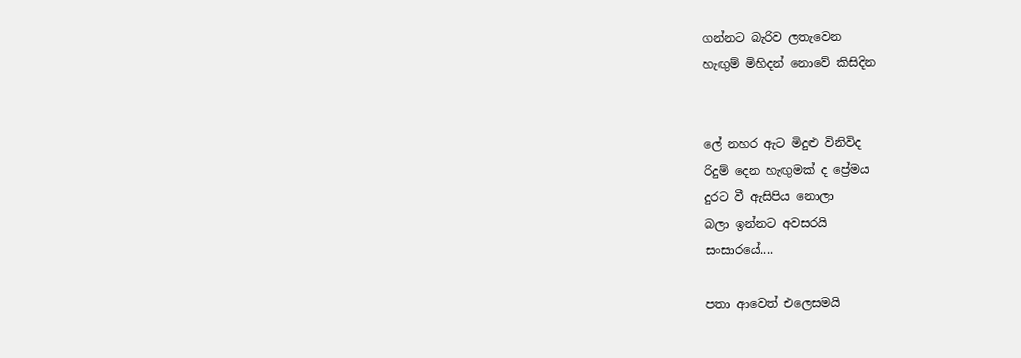ගන්නට බැරිව ලතැවෙන
හැඟුම් මිහිදන් නොවේ කිසිදින


ලේ නහර ඇට මිදුළු විනිවිද
රිදුම් දෙන හැඟුමක් ද ප්‍රේමය
දුරට වී ඇසිපිය නොලා
බලා ඉන්නට අවසරයි
සංසාරයේ....

පතා ආවෙත් එලෙසමයි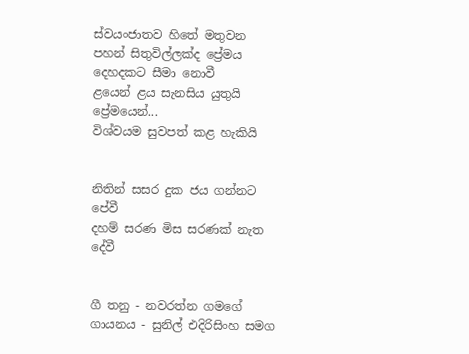ස්වයංජාතව හිතේ මතුවන
පහන් සිතුවිල්ලක්ද ප්‍රේමය
දෙහදකට සීමා නොවී
ළයෙන් ළය සැනසිය යුතුයි
ප්‍රේමයෙන්...
විශ්වයම සුවපත් කළ හැකියි


නිතින් සසර දුක ජය ගන්නට පේවී
දහම් සරණ මිස සරණක් නැත දේවී


ගී තනු - නවරත්න ගමගේ
ගායනය - සුනිල් එදිරිසිංහ සමග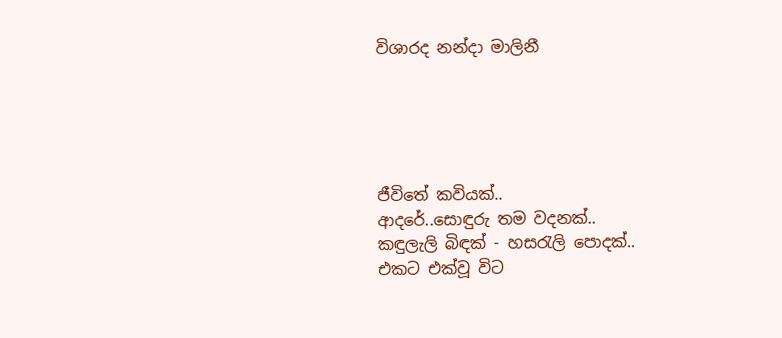විශාරද නන්දා මාලිනී





ජීවිතේ කවියක්..
ආදරේ..සොඳුරු තම වදනක්..
කඳුලැලි බිඳක් - හසරැලි පොදක්..
එකට එක්වූ විට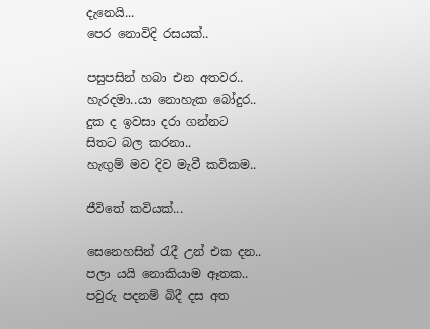දැනෙයි...
පෙර නොවිදි රසයක්..

පසුපසින් හබා එන අතවර..
හැරදමා..යා නොහැක බෝදුර..
දුක ද ඉවසා දරා ගන්නට
සිතට බල කරනා..
හැඟුම් මව දිව මැවී කවිකම..

ජීවිතේ කවියක්...

සෙනෙහසින් රැදී උන් එක දන..
පලා යයි නොකියාම ඈතක..
පවුරු පදනම් බිදී දස අත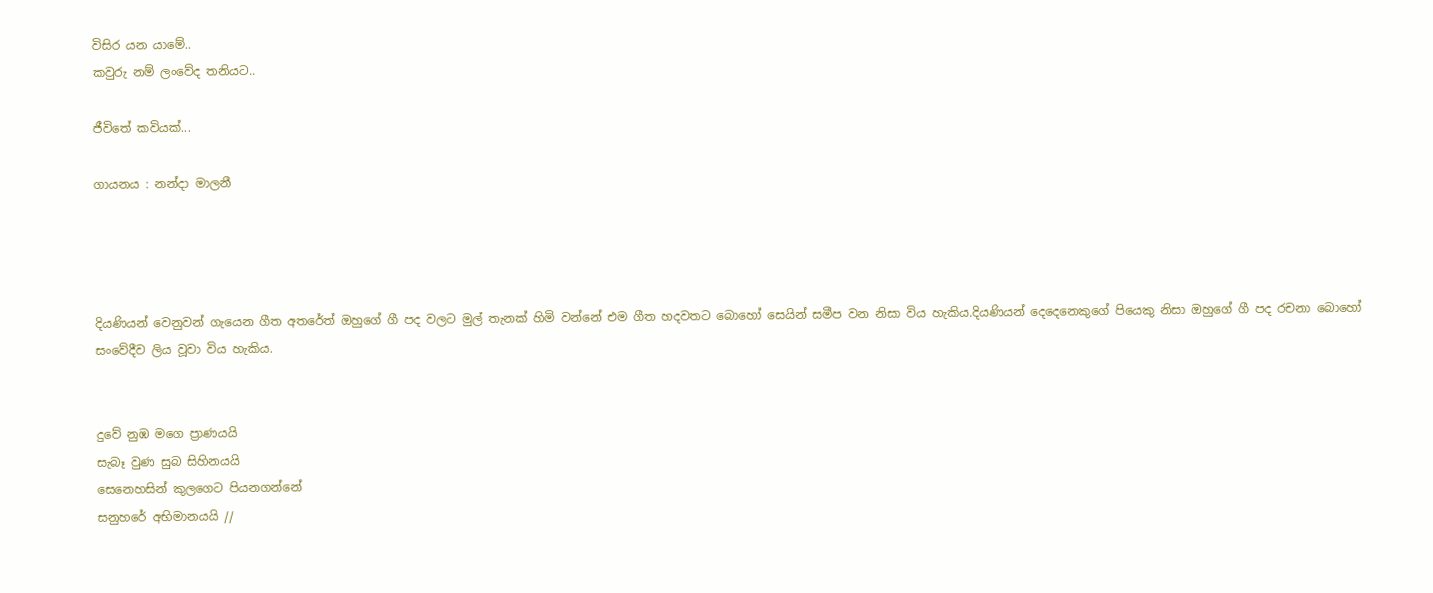විසිර යන යාමේ..
කවුරු නම් ලංවේද තනියට..

ජීවිතේ කවියක්...

ගායනය : නන්දා මාලනී




දියණියන් වෙනුවන් ගැයෙන ගීත අතරේත් ඔහුගේ ගී පද වලට මුල් තැනක් හිමි වන්නේ එම ගීත හදවතට බොහෝ සෙයින් සමීප වන නිසා විය හැකිය.දියණියන් දෙදෙනෙකුගේ පියෙකු නිසා ඔහුගේ ගී පද රචනා බොහෝ සංවේදීව ලිය වූවා විය හැකිය.


දුවේ නුඹ මගෙ ප්‍රාණයයි
සැබෑ වුණ සුබ සිහිනයයි
සෙනෙහසින් කුලගෙට පියනගන්නේ
සනුහරේ අභිමානයයි //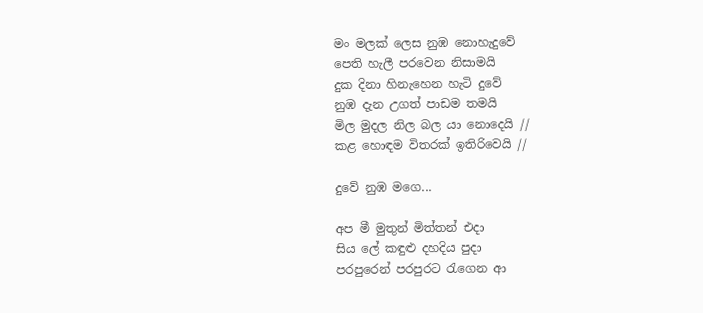මං මලක් ලෙස නුඹ නොහැදුවේ
පෙති හැලී පරවෙන නිසාමයි
දුක දිනා හිනැහෙන හැටි දුවේ
නුඹ දැන උගත් පාඩම තමයි
මිල මුදල නිල බල යා නොදෙයි //
කළ හොඳම විතරක් ඉතිරිවෙයි //

දුවේ නුඹ මගෙ...

අප මී මුතුන් මිත්තන් එදා
සිය ලේ කඳුළු දහදිය පුදා
පරපුරෙන් පරපුරට රැගෙන ආ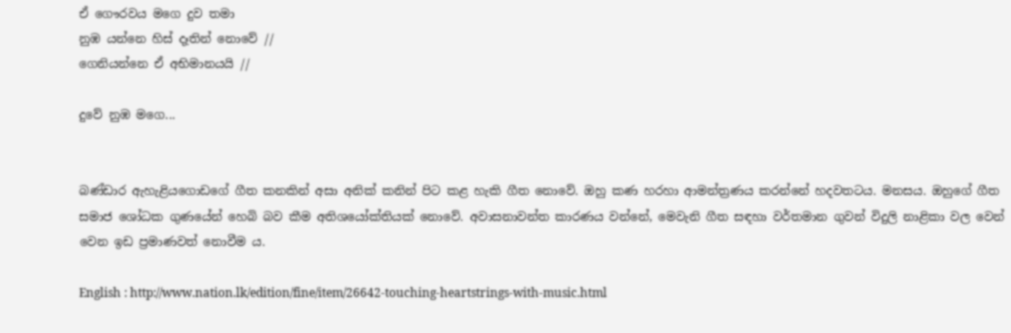ඒ ගෞරවය මගෙ දුව තමා
නුඹ යන්නෙ හිස් දෑතින් නොවේ //
ගෙනියන්නෙ ඒ අභිමානයයි //

දුවේ නුඹ මගෙ...


බණ්‌ඩාර ඇහැළියගොඩගේ ගීත කනකින් අසා අනික් කනින් පිට කළ හැකි ගීත නොවේ. ඔහු කණ හරහා ආමන්ත්‍රණය කරන්නේ හදවතටය. මනසය. ඔහුගේ ගීත සමාජ ශෝධක ගුණයේන් හෙබි බව කීම අතිශයෝක්තියක් නොවේ. අවාසනාවන්ත කාරණය වන්නේ, මෙවැනි ගීත සඳහා වර්තමාන ගුවන් විදුලි නාළිකා වල වෙන් වෙන ඉඩ ප්‍රමාණවත් නොවීම ය.

English : http://www.nation.lk/edition/fine/item/26642-touching-heartstrings-with-music.html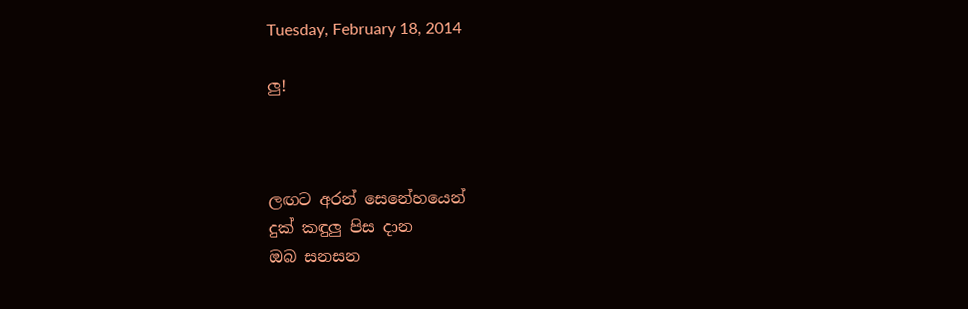Tuesday, February 18, 2014

ලු!



ලඟට අරන් සෙනේහයෙන්
දුක් කඳුලු පිස දාන
ඔබ සනසන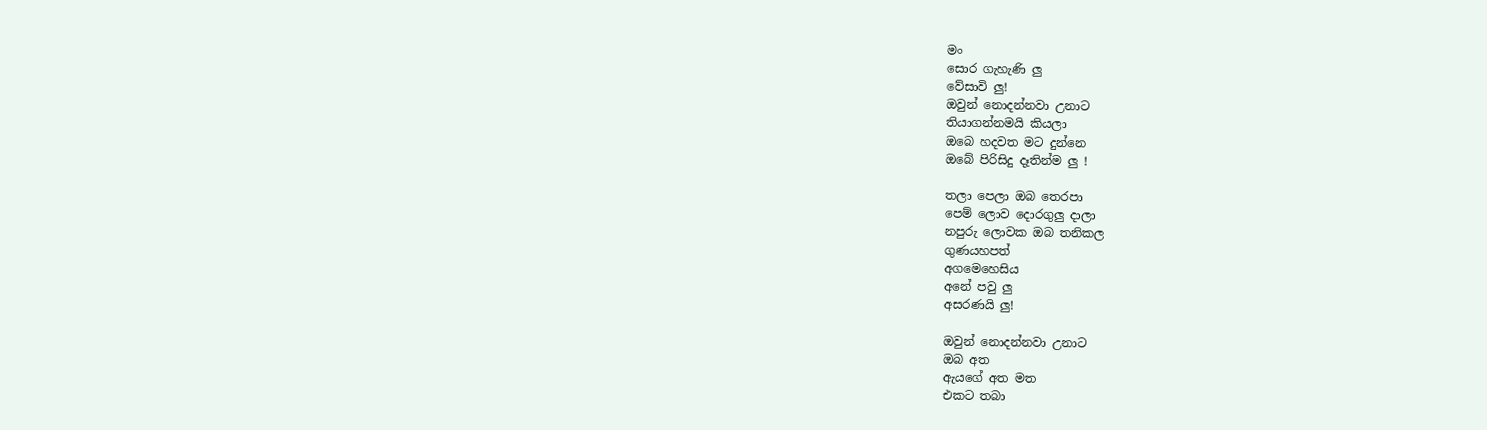මං
සොර ගැහැණි ලු
වේසාවි ලු!
ඔවුන් නොදන්නවා උනාට
තියාගන්නමයි කියලා
ඔබෙ හදවත මට දුන්නෙ
ඔබේ පිරිසිදු දෑතින්ම ලු !

තලා පෙලා ඔබ තෙරපා
පෙම් ලොව දොරගුලු දාලා
නපුරු ලොවක ඔබ තනිකල
ගුණයහපත්
අගමෙහෙසිය
අනේ පවු ලු
අසරණයි ලු!

ඔවුන් නොදන්නවා උනාට
ඔබ අත
ඇයගේ අත මත
එකට තබා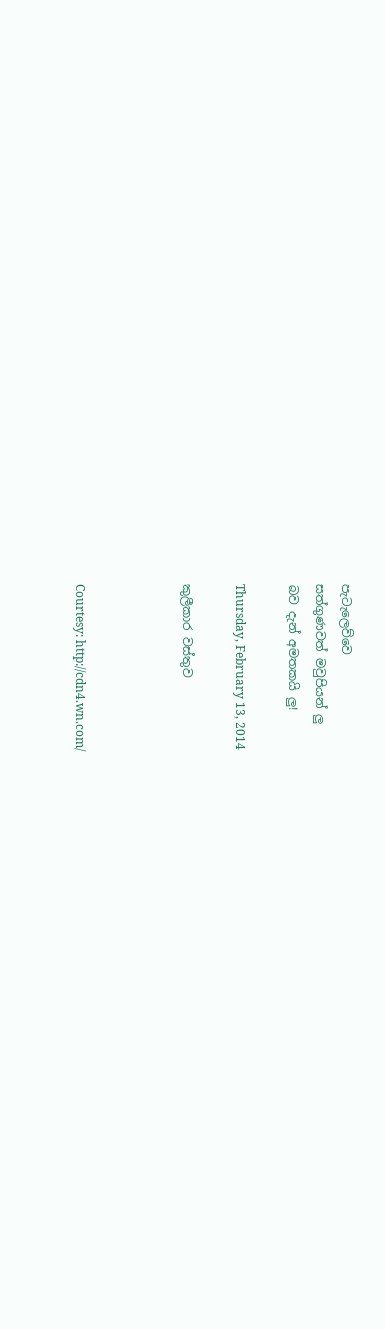පැටැලෙව්වෙ
සත්ගුණවත් මවුපියන් ලු
බව දැන් අමතකයි ලු!

Thursday, February 13, 2014

කුලීකාර වස්තුව



Courtesy: http://cdn4.wn.com/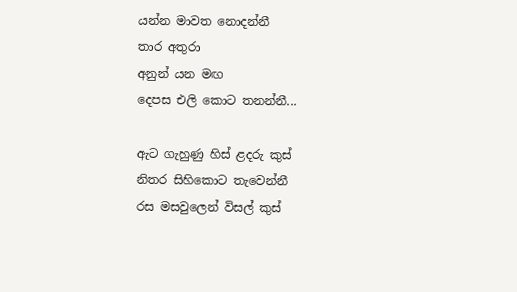යන්න මාවත නොදන්නී
තාර අතුරා
අනුන් යන මඟ
දෙපස එලි කොට තනන්නී...

ඇට ගැහුණු හිස් ළදරු කුස්
නිතර සිහිකොට තැවෙන්නී
රස මසවුලෙන් විසල් කුස්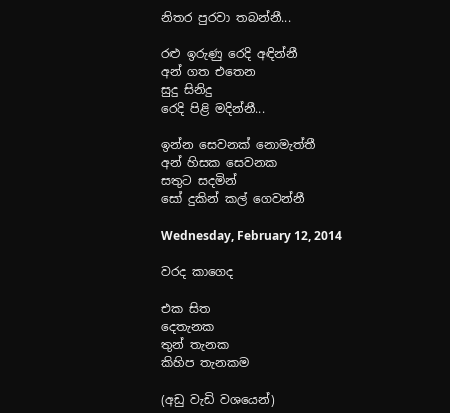නිතර පුරවා තබන්නී...

රළු ඉරුණු රෙදි අඳින්නී
අන් ගත එතෙන
සුදු සිනිදු
රෙදි පිළි මදින්නී...

ඉන්න සෙවනක් නොමැත්තී
අන් හිසක සෙවනක
සතුට සදමින්
සෝ දුකින් කල් ගෙවන්නී

Wednesday, February 12, 2014

වරද කාගෙද

එක සිත
දෙතැනක
තුන් තැනක
කිහිප තැනකම

(අඩු වැඩි වශයෙන්)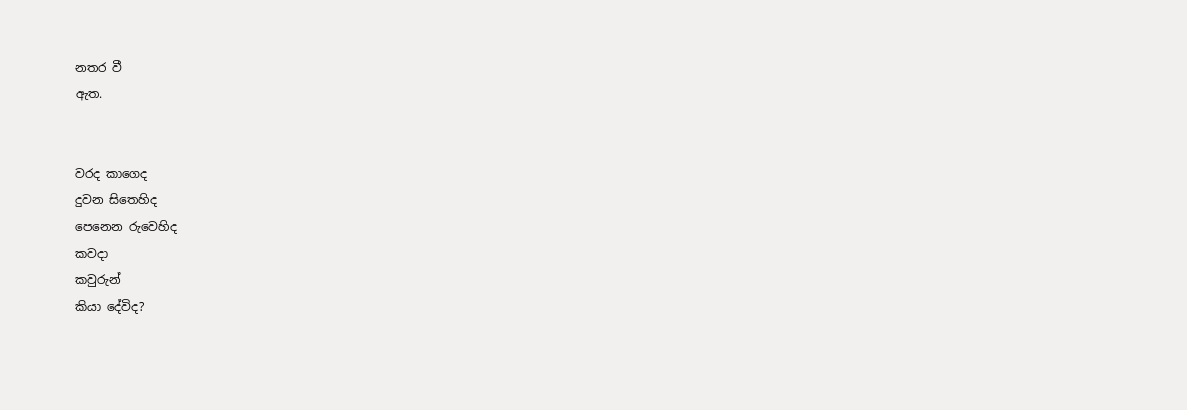නතර වී
ඇත.


වරද කාගෙද
දුවන සිතෙහිද
පෙනෙන රුවෙහිද
කවදා
කවුරුන්
කියා දේවිද?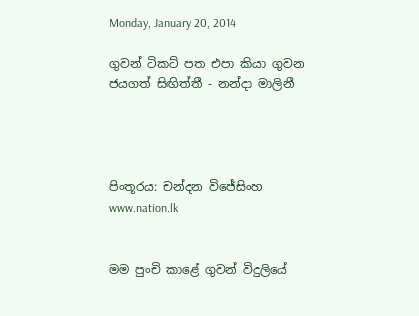Monday, January 20, 2014

ගුවන් ටිකට් පත එපා කියා ගුවන ජයගත් සිඟිත්තී - නන්දා මාලිනී




පිංතූරය: චන්දන විජේසිංහ www.nation.lk


මම පුංචි කාළේ ගුවන් විදුලියේ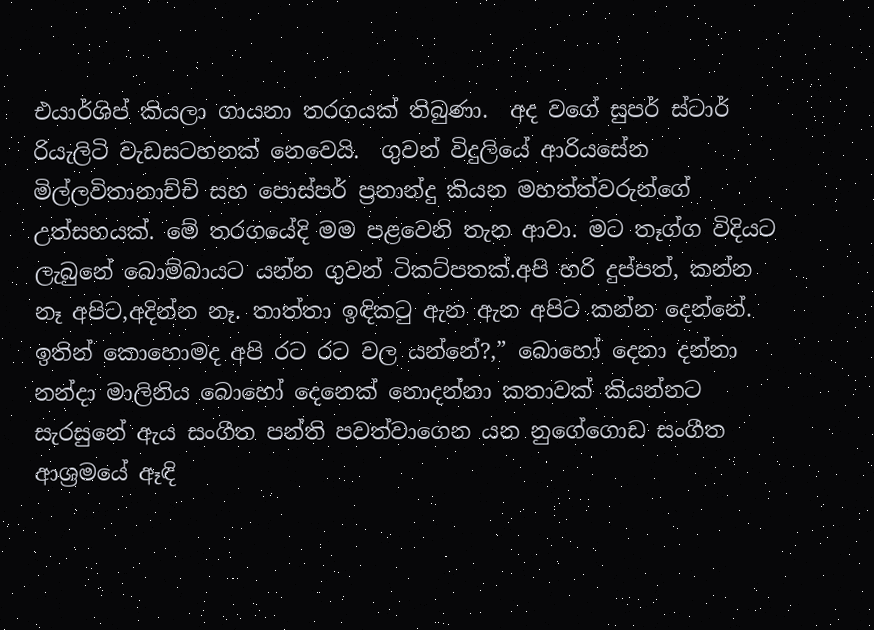එයාර්ශිප් කියලා ගායනා තරගයක් තිබුණා.  අද වගේ සුපර් ස්ටාර් රියැලිටි වැඩසටහනක් නෙවෙයි.  ගුවන් විදුලියේ ආරියසේන මිල්ලවිතානාච්චි සහ පොස්පර් ප්‍රනාන්දු කියන මහත්ත්වරුන්ගේ උත්සහයක්. මේ තරගයේදි මම පළවෙනි තැන ආවා. මට තෑග්ග විදියට ලැබුනේ බොම්බායට යන්න ගුවන් ටිකට්පතක්.අපි හරි දුප්පත්, කන්න නෑ අපිට,අදින්න නෑ. තාත්තා ඉඳිකටු ඇන ඇන අපිට කන්න දෙන්නේ. ඉතින් කොහොමද අපි රට රට වල යන්නේ?,” බොහෝ දෙනා දන්නා නන්දා මාලිනිය බොහෝ දෙනෙක් නොදන්නා කතාවක් කියන්නට සැරසුනේ ඇය සංගීත පන්ති පවත්වාගෙන යන නුගේගොඩ සංගීත ආශ්‍රමයේ ඈඳි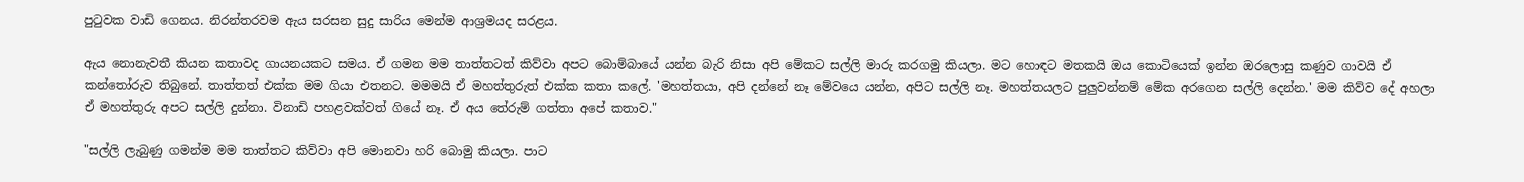පුටුවක වාඩි ගෙනය. නිරන්තරවම ඇය සරසන සුදු සාරිය මෙන්ම ආශ්‍රමයද සරළය.

ඇය නොනැවතී කියන කතාවද ගායනයකට සමය. ඒ ගමන මම තාත්තටත් කිව්වා අපට බොම්බායේ යන්න බැරි නිසා අපි මේකට සල්ලි මාරු කරගමු කියලා. මට හොඳට මතකයි ඔය කොටියෙක් ඉන්න ඔරලොසු කණුව ගාවයි ඒ කන්තෝරුව තිබුනේ. තාත්තත් එක්ක මම ගියා එතනට. මමමයි ඒ මහත්තුරුත් එක්ක කතා කලේ. 'මහත්තයා, අපි දන්නේ නෑ මේවයෙ යන්න, අපිට සල්ලි නෑ. මහත්තයලට පුලුවන්නම් මේක අරගෙන සල්ලි දෙන්න.' මම කිව්ව දේ අහලා ඒ මහත්තුරු අපට සල්ලි දුන්නා. විනාඩි පහළවක්වත් ගියේ නෑ. ඒ අය තේරුම් ගත්තා අපේ කතාව."

"සල්ලි ලැබුණු ගමන්ම මම තාත්තට කිව්වා අපි මොනවා හරි බොමු කියලා. පාට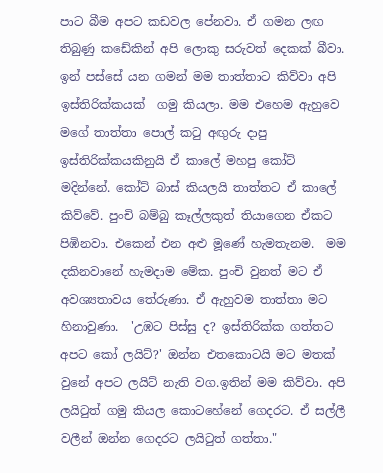පාට බීම අපට කඩවල පේනවා. ඒ ගමන ලඟ තිබුණු කඩේකින් අපි ලොකු සරුවත් දෙකක් බීවා. ඉන් පස්සේ යන ගමන් මම තාත්තාට කිව්වා අපි ඉස්තිරික්කයක්  ගමු කියලා. මම එහෙම ඇහුවෙ මගේ තාත්තා පොල් කටු අඟුරු දාපු ඉස්තිරික්කයකිනුයි ඒ කාලේ මහපු කෝට් මදින්නේ. කෝට් බාස් කියලයි තාත්තට ඒ කාලේ කිව්වේ. පුංචි බම්බු කෑල්ලකුත් තියාගෙන ඒකට පිඹිනවා. එකෙන් එන අළු මූණේ හැමතැනම.  මම දකිනවානේ හැමදාම මේක. පුංචි වුනත් මට ඒ අවශ්‍යතාවය තේරුණා. ඒ ඇහුවම තාත්තා මට හිනාවුණා.  'උඹට පිස්සු ද? ඉස්තිරික්ක ගත්තට අපට කෝ ලයිට්?' ඔන්න එතකොටයි මට මතක් වුනේ අපට ලයිට් නැති වග.ඉතින් මම කිව්වා. අපි ලයිටුත් ගමු කියල කොටහේනේ ගෙදරට. ඒ සල්ලී වලීන් ඔන්න ගෙදරට ලයිටුත් ගත්තා."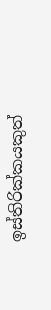ඉස්තිරික්කයකුත්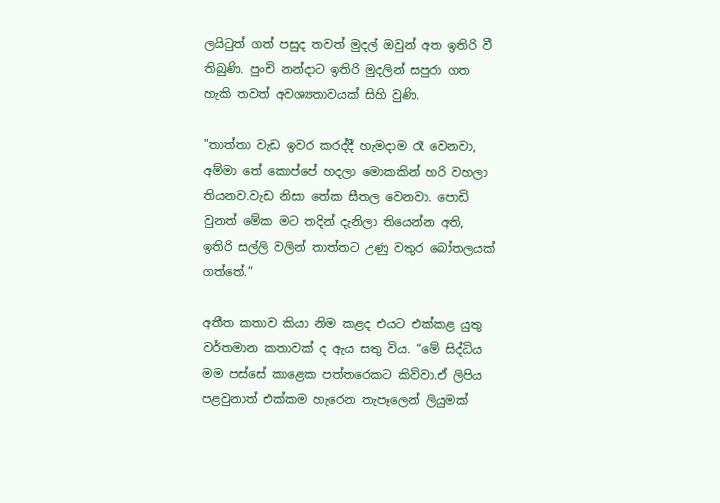ලයිටුත් ගත් පසුද තවත් මුදල් ඔවුන් අත ඉතිරි වී තිබුණි. පුංචි නන්දාට ඉතිරි මුදලින් සපුරා ගත හැකි තවත් අවශ්‍යතාවයක් සිහි වුණි.

"තාත්තා වැඩ ඉවර කරද්දී හැමදාම රෑ වෙනවා, අම්මා තේ කොප්පේ හදලා මොකකින් හරි වහලා තියනව.වැඩ නිසා තේක සීතල වෙනවා. පොඩි වුනත් මේක මට තදින් දැනිලා තියෙන්න අති, ඉතිරි සල්ලි වලින් තාත්තට උණු වතුර බෝතලයක් ගත්තේ.”

අතීත කතාව කියා නිම කළද එයට එක්කළ යුතු වර්තමාන කතාවක් ද ඇය සතු විය. “මේ සිද්ධිය මම පස්සේ කාළෙක පත්තරෙකට කිව්වා.ඒ ලිපිය පළවුනාත් එක්කම හැරෙන තැපෑලෙන් ලියුමක්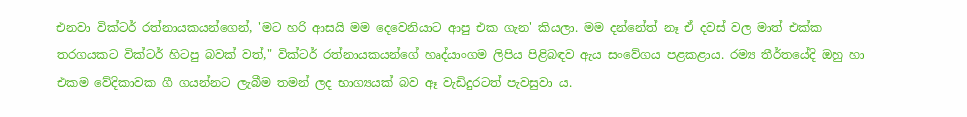එනවා වික්ටර් රත්නායකයන්ගෙන්, 'මට හරි ආසයි මම දෙවෙනියාට ආපු එක ගැන' කියලා. මම දන්නේත් නෑ ඒ දවස් වල මාත් එක්ක තරගයකට වික්ටර් හිටපු බවක් වත්," වික්ටර් රත්නායකයන්ගේ හෘද්යාංගම ලිපිය පිළිබඳව ඇය සංවේගය පළකළාය. රම්‍ය තීර්තයේදි ඔහු හා එකම වේදිකාවක ගී ගයන්නට ලැබීම තමන් ලද භාග්‍යයක් බව ඈ වැඩිදුරටත් පැවසුවා ය.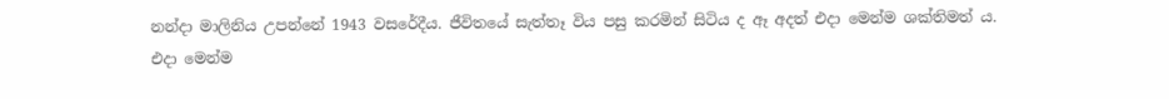නන්දා මාලිනිය උපන්නේ 1943 වසරේදීය. ජීවිතයේ සැත්තෑ විය පසු කරමින් සිටිය ද ඈ අදත් එදා මෙන්ම ශක්තිමත් ය. එදා මෙන්ම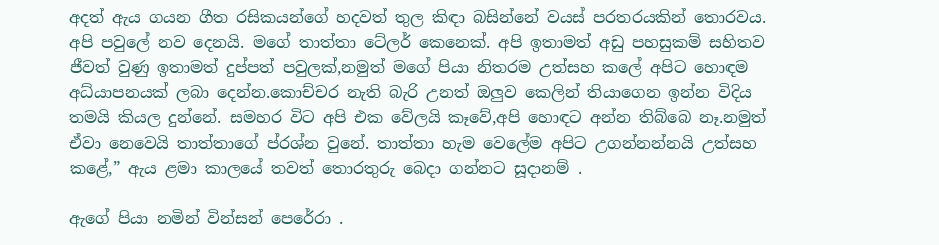අදත් ඇය ගයන ගීත රසිකයන්ගේ හදවත් තුල කිඳා බසින්නේ වයස් පරතරයකින් තොරවය. අපි පවුලේ නව දෙනයි. මගේ තාත්තා ටේලර් කෙනෙක්. අපි ඉතාමත් අඩු පහසුකම් සහිතව ජීවත් වුණු ඉතාමත් දුප්පත් පවුලක්,නමුත් මගේ පියා නිතරම උත්සහ කලේ අපිට හොඳම අධ්යාපනයක් ලබා දෙන්න.කොච්චර නැති බැරි උනත් ඔලුව කෙලින් තියාගෙන ඉන්න විදිය තමයි කියල දුන්නේ. සමහර විට අපි එක වේලයි කෑවේ,අපි හොඳට අන්න තිබ්බෙ නෑ.නමුත් ඒවා නෙවෙයි තාත්තාගේ ප්රශ්න වුනේ. තාත්තා හැම වෙලේම අපිට උගන්නන්නයි උත්සහ කළේ,” ඇය ළමා කාලයේ තවත් තොරතුරු බෙදා ගන්නට සූදානම් .

ඇගේ පියා නමින් වින්සන් පෙරේරා .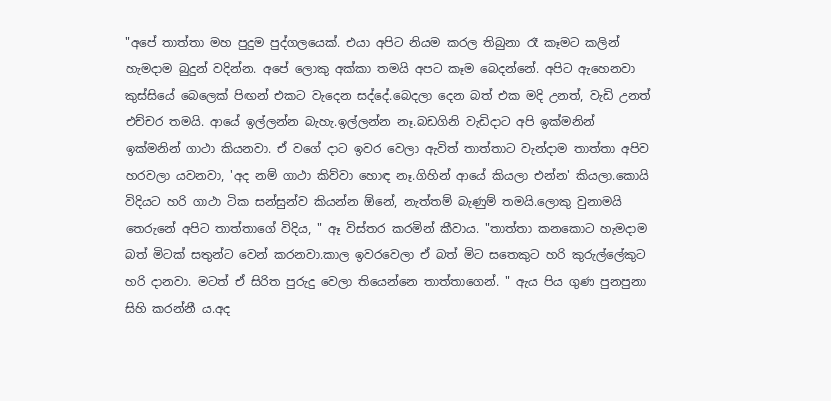"අපේ තාත්තා මහ පුදුම පුද්ගලයෙක්. එයා අපිට නියම කරල තිබුනා රෑ කෑමට කලින් හැමදාම බුදුන් වදින්න. අපේ ලොකු අක්කා තමයි අපට කෑම බෙදන්නේ. අපිට ඇහෙනවා කුස්සියේ බෙලෙක් පිඟන් එකට වැදෙන සද්දේ.බෙදලා දෙන බත් එක මදි උනත්, වැඩි උනත් එච්චර තමයි. ආයේ ඉල්ලන්න බැහැ.ඉල්ලන්න නෑ.බඩගිනි වැඩිදාට අපි ඉක්මනින් ඉක්මනින් ගාථා කියනවා. ඒ වගේ දාට ඉවර වෙලා ඇවිත් තාත්තාට වැන්දාම තාත්තා අපිව හරවලා යවනවා, 'අද නම් ගාථා කිව්වා හොඳ නෑ.ගිහින් ආයේ කියලා එන්න' කියලා.කොයි විදියට හරි ගාථා ටික සන්සුන්ව කියන්න ඕනේ, නැත්තම් බැණුම් තමයි.ලොකු වුනාමයි තෙරුනේ අපිට තාත්තාගේ විදිය, " ඈ විස්තර කරමින් කීවාය. "තාත්තා කනකොට හැමදාම බත් මිටක් සතුන්ට වෙන් කරනවා.කාල ඉවරවෙලා ඒ බත් මිට සතෙකුට හරි කුරුල්ලේකුට හරි දානවා. මටත් ඒ සිරිත පුරුදු වෙලා තියෙන්නෙ තාත්තාගෙන්. " ඇය පිය ගුණ පුනපුනා සිහි කරන්නී ය.අද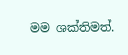මම ශක්තිමත්.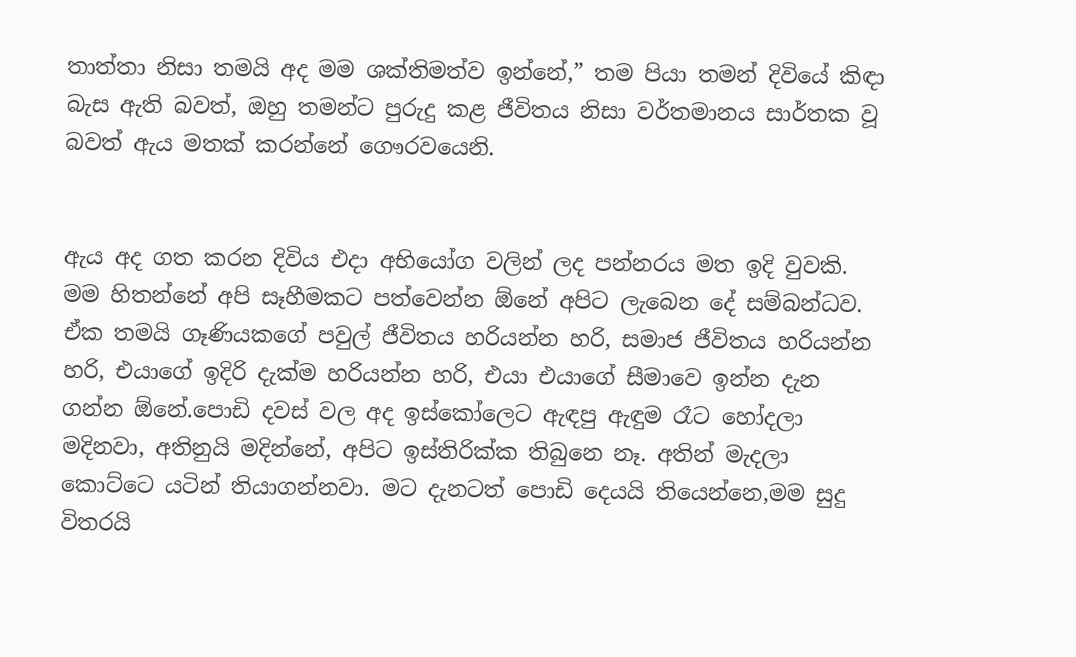තාත්තා නිසා තමයි අද මම ශක්තිමත්ව ඉන්නේ,” තම පියා තමන් දිවියේ කිඳා බැස ඇති බවත්, ඔහු තමන්ට පුරුදු කළ ජීවිතය නිසා වර්තමානය සාර්තක වූ බවත් ඇය මතක් කරන්නේ ගෞරවයෙනි.


ඇය අද ගත කරන දිවිය එදා අභියෝග වලින් ලද පන්නරය මත ඉදි වුවකි. මම හිතන්නේ අපි සෑහීමකට පත්වෙන්න ඕනේ අපිට ලැබෙන දේ සම්බන්ධව. ඒක තමයි ගෑණියකගේ පවුල් ජීවිතය හරියන්න හරි, සමාජ ජීවිතය හරියන්න හරි, එයාගේ ඉදිරි දැක්ම හරියන්න හරි, එයා එයාගේ සීමාවෙ ඉන්න දැන ගන්න ඕනේ.පොඩි දවස් වල අද ඉස්කෝලෙට ඇඳපු ඇඳුම රෑට හෝදලා මදිනවා, අතිනුයි මදින්නේ, අපිට ඉස්තිරික්ක තිබුනෙ නෑ. අතින් මැදලා කොට්ටෙ යටින් තියාගන්නවා. මට දැනටත් පොඩි දෙයයි තියෙන්නෙ,මම සුදු විතරයි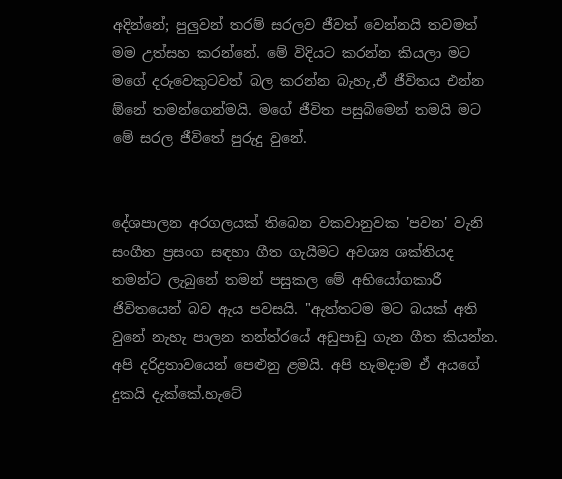අදින්නේ; පුලුවන් තරම් සරලව ජීවත් වෙන්නයි තවමත් මම උත්සහ කරන්නේ. මේ විදියට කරන්න කියලා මට මගේ දරුවෙකුටවත් බල කරන්න බැහැ,ඒ ජීවිතය එන්න ඕනේ තමන්ගෙන්මයි. මගේ ජීවිත පසුබිමෙන් තමයි මට මේ සරල ජීවිතේ පුරුදු වුනේ.


දේශපාලන අරගලයක් තිබෙන වකවානුවක 'පවන' වැනි සංගීත ප්‍රසංග සඳහා ගීත ගැයීමට අවශ්‍ය ශක්තියද තමන්ට ලැබුනේ තමන් පසුකල මේ අභියෝගකාරී ජිවිතයෙන් බව ඇය පවසයි. "ඇත්තටම මට බයක් අති වුනේ නැහැ පාලන තන්ත්රයේ අඩුපාඩු ගැන ගීත කියන්න. අපි දරිද්‍රතාවයෙන් පෙළුනු ළමයි. අපි හැමදාම ඒ අයගේ දුකයි දැක්කේ.හැටේ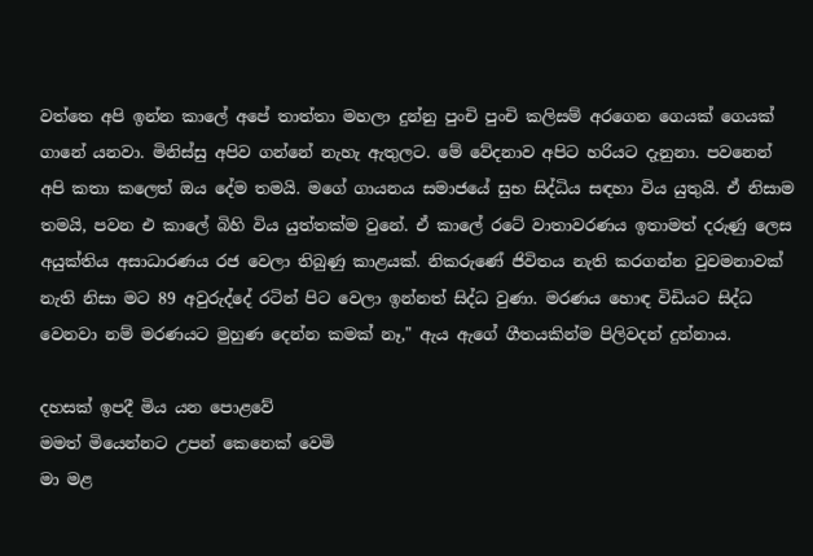වත්තෙ අපි ඉන්න කාලේ අපේ තාත්තා මහලා දුන්නු පුංචි පුංචි කලිසම් අරගෙන ගෙයක් ගෙයක් ගානේ යනවා. මිනිස්සු අපිව ගන්නේ නැහැ ඇතුලට. මේ වේදනාව අපිට හරියට දැනුනා. පවනෙන් අපි කතා කලෙත් ඔය දේම තමයි. මගේ ගායනය සමාජයේ සුභ සිද්ධිය සඳහා විය යුතුයි. ඒ නිසාම තමයි, පවන එ කාලේ බිහි විය යුත්තක්ම වුනේ. ඒ කාලේ රටේ වාතාවරණය ඉතාමත් දරුණු ලෙස අයුක්තිය අසාධාරණය රජ වෙලා තිබුණු කාළයක්. නිකරුණේ ජිවිතය නැති කරගන්න වුවමනාවක් නැති නිසා මට 89 අවුරුද්දේ රටින් පිට වෙලා ඉන්නත් සිද්ධ වුණා. මරණය හොඳ විඩියට සිද්ධ වෙනවා නම් මරණයට මුහුණ දෙන්න කමක් නෑ," ඇය ඇගේ ගීතයකින්ම පිලිවදන් දුන්නාය.

දහසක් ඉපදී මිය යන පොළවේ
මමත් මියෙන්නට උපන් කෙනෙක් වෙමි
මා මළ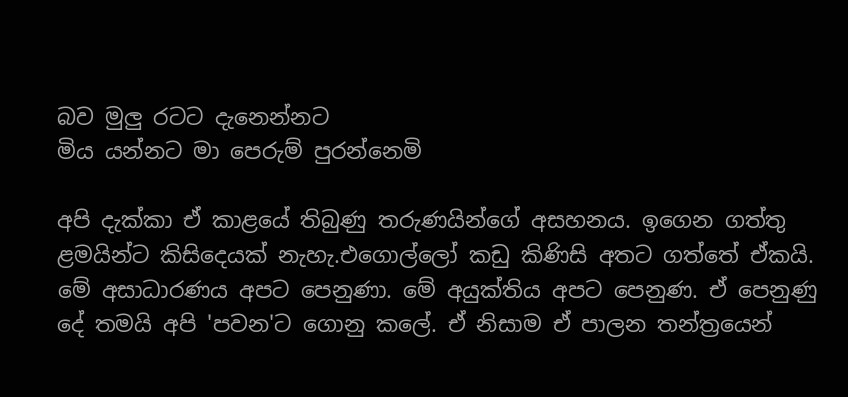බව මුලු රටට දැනෙන්නට
මිය යන්නට මා පෙරුම් පුරන්නෙමි

අපි දැක්කා ඒ කාළයේ තිබුණු තරුණයින්ගේ අසහනය. ඉගෙන ගත්තු ළමයින්ට කිසිදෙයක් නැහැ.එගොල්ලෝ කඩු කිණිසි අතට ගත්තේ ඒකයි. මේ අසාධාරණය අපට පෙනුණා. මේ අයුක්තිය අපට පෙනුණ. ඒ පෙනුණු දේ තමයි අපි 'පවන'ට ගොනු කලේ. ඒ නිසාම ඒ පාලන තන්ත්‍රයෙන්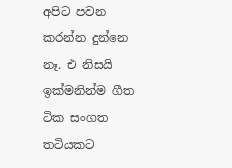අපිට පවන කරන්න දුන්නෙ නෑ. එ නිසයි ඉක්මනින්ම ගීත ටික සංගත තටියකට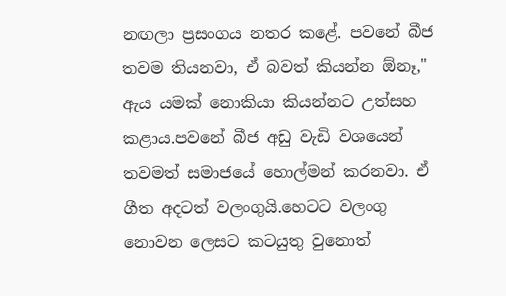නඟලා ප්‍රසංගය නතර කළේ. පවනේ බීජ තවම තියනවා, ඒ බවත් කියන්න ඕනෑ," ඇය යමක් නොකියා කියන්නට උත්සහ කළාය.පවනේ බීජ අඩු වැඩි වශයෙන් තවමත් සමාජයේ හොල්මන් කරනවා. ඒ ගීත අදටත් වලංගුයි.හෙටට වලංගු නොවන ලෙසට කටයුතු වුනොත්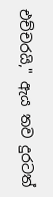එච්චරයි," ඇය තව දුරටත්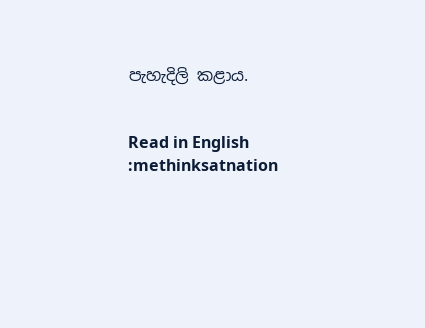පැහැදිලි කළාය.


Read in English :methinksatnation